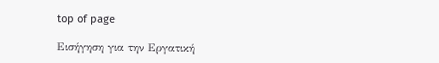top of page

Εισήγηση για την Εργατική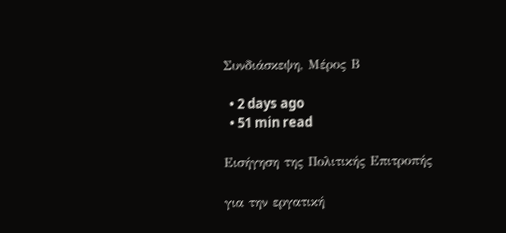Συνδιάσκεψη, Μέρος Β

  • 2 days ago
  • 51 min read

Εισήγηση της Πολιτικής Επιτροπής

για την εργατική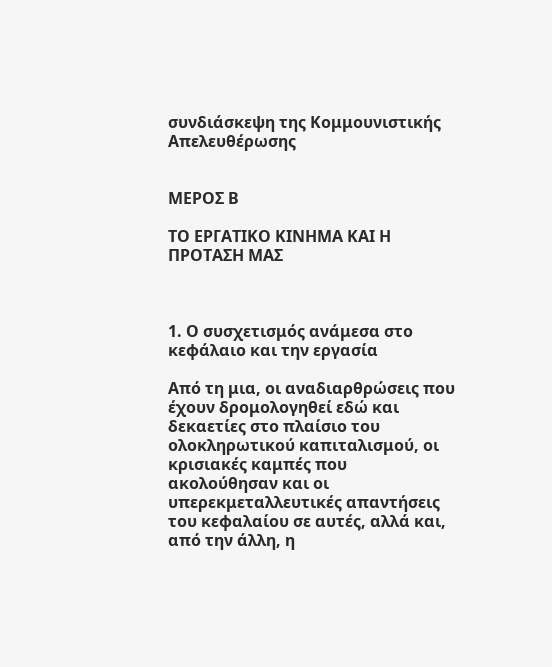συνδιάσκεψη της Κομμουνιστικής Απελευθέρωσης


ΜΕΡΟΣ Β

ΤΟ ΕΡΓΑΤΙΚΟ ΚΙΝΗΜΑ ΚΑΙ Η ΠΡΟΤΑΣΗ ΜΑΣ



1. Ο συσχετισμός ανάμεσα στο κεφάλαιο και την εργασία

Από τη μια, οι αναδιαρθρώσεις που έχουν δρομολογηθεί εδώ και δεκαετίες στο πλαίσιο του ολοκληρωτικού καπιταλισμού, οι κρισιακές καμπές που ακολούθησαν και οι υπερεκμεταλλευτικές απαντήσεις του κεφαλαίου σε αυτές, αλλά και, από την άλλη, η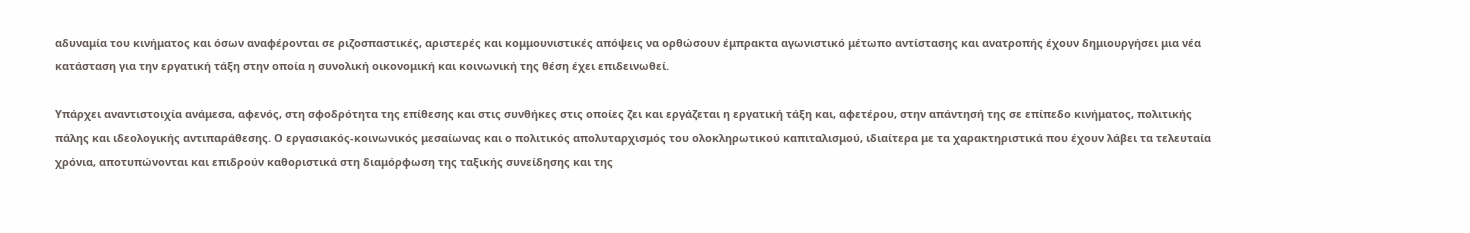αδυναμία του κινήματος και όσων αναφέρονται σε ριζοσπαστικές, αριστερές και κομμουνιστικές απόψεις να ορθώσουν έμπρακτα αγωνιστικό μέτωπο αντίστασης και ανατροπής έχουν δημιουργήσει μια νέα κατάσταση για την εργατική τάξη στην οποία η συνολική οικονομική και κοινωνική της θέση έχει επιδεινωθεί.

Υπάρχει αναντιστοιχία ανάμεσα, αφενός, στη σφοδρότητα της επίθεσης και στις συνθήκες στις οποίες ζει και εργάζεται η εργατική τάξη και, αφετέρου, στην απάντησή της σε επίπεδο κινήματος, πολιτικής πάλης και ιδεολογικής αντιπαράθεσης. Ο εργασιακός-κοινωνικός μεσαίωνας και ο πολιτικός απολυταρχισμός του ολοκληρωτικού καπιταλισμού, ιδιαίτερα με τα χαρακτηριστικά που έχουν λάβει τα τελευταία χρόνια, αποτυπώνονται και επιδρούν καθοριστικά στη διαμόρφωση της ταξικής συνείδησης και της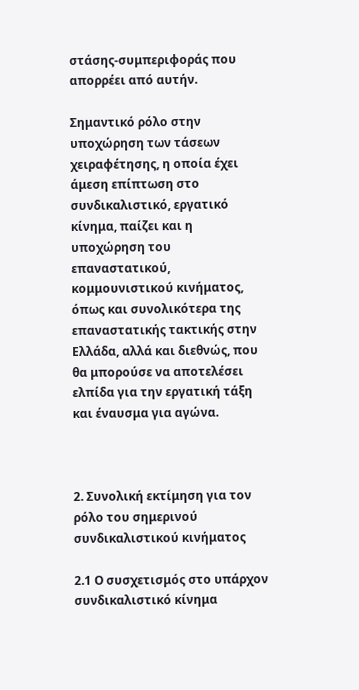στάσης-συμπεριφοράς που απορρέει από αυτήν.

Σημαντικό ρόλο στην υποχώρηση των τάσεων χειραφέτησης, η οποία έχει άμεση επίπτωση στο συνδικαλιστικό, εργατικό κίνημα, παίζει και η υποχώρηση του επαναστατικού, κομμουνιστικού κινήματος, όπως και συνολικότερα της επαναστατικής τακτικής στην Ελλάδα, αλλά και διεθνώς, που θα μπορούσε να αποτελέσει ελπίδα για την εργατική τάξη και έναυσμα για αγώνα.



2. Συνολική εκτίμηση για τον ρόλο του σημερινού συνδικαλιστικού κινήματος

2.1 Ο συσχετισμός στο υπάρχον συνδικαλιστικό κίνημα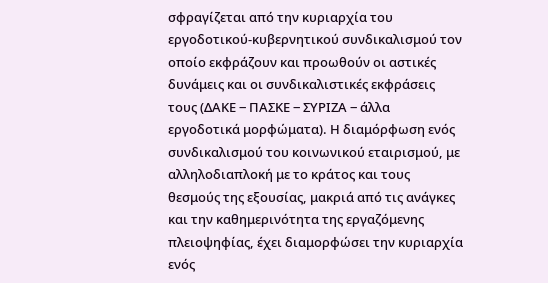σφραγίζεται από την κυριαρχία του εργοδοτικού-κυβερνητικού συνδικαλισμού τον οποίο εκφράζουν και προωθούν οι αστικές δυνάμεις και οι συνδικαλιστικές εκφράσεις τους (ΔΑΚΕ ‒ ΠΑΣΚΕ ‒ ΣΥΡΙΖΑ ‒ άλλα εργοδοτικά μορφώματα). Η διαμόρφωση ενός συνδικαλισμού του κοινωνικού εταιρισμού, με αλληλοδιαπλοκή με το κράτος και τους θεσμούς της εξουσίας, μακριά από τις ανάγκες και την καθημερινότητα της εργαζόμενης πλειοψηφίας, έχει διαμορφώσει την κυριαρχία ενός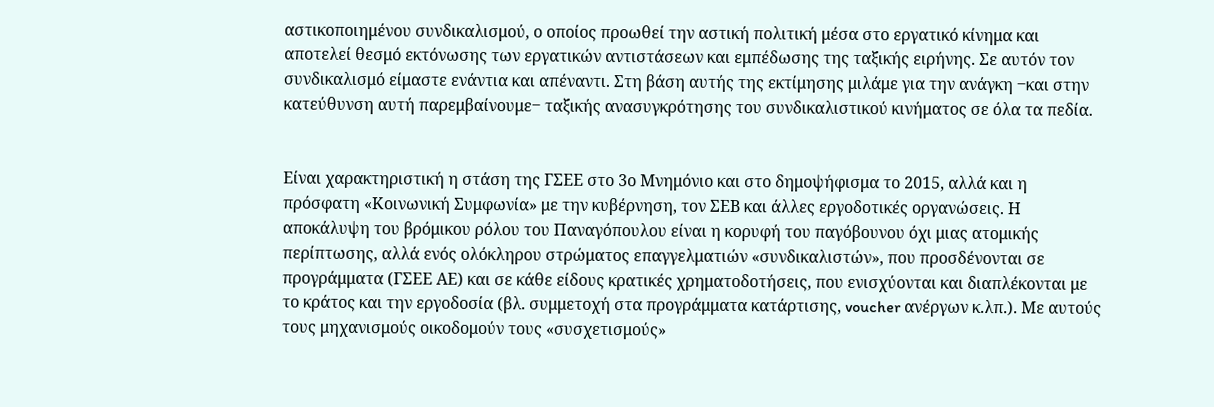αστικοποιημένου συνδικαλισμού, ο οποίος προωθεί την αστική πολιτική μέσα στο εργατικό κίνημα και αποτελεί θεσμό εκτόνωσης των εργατικών αντιστάσεων και εμπέδωσης της ταξικής ειρήνης. Σε αυτόν τον συνδικαλισμό είμαστε ενάντια και απέναντι. Στη βάση αυτής της εκτίμησης μιλάμε για την ανάγκη ‒και στην κατεύθυνση αυτή παρεμβαίνουμε‒ ταξικής ανασυγκρότησης του συνδικαλιστικού κινήματος σε όλα τα πεδία.


Είναι χαρακτηριστική η στάση της ΓΣΕΕ στο 3ο Μνημόνιο και στο δημοψήφισμα το 2015, αλλά και η πρόσφατη «Κοινωνική Συμφωνία» με την κυβέρνηση, τον ΣΕΒ και άλλες εργοδοτικές οργανώσεις. Η αποκάλυψη του βρόμικου ρόλου του Παναγόπουλου είναι η κορυφή του παγόβουνου όχι μιας ατομικής περίπτωσης, αλλά ενός ολόκληρου στρώματος επαγγελματιών «συνδικαλιστών», που προσδένονται σε προγράμματα (ΓΣΕΕ ΑΕ) και σε κάθε είδους κρατικές χρηματοδοτήσεις, που ενισχύονται και διαπλέκονται με το κράτος και την εργοδοσία (βλ. συμμετοχή στα προγράμματα κατάρτισης, voucher ανέργων κ.λπ.). Με αυτούς τους μηχανισμούς οικοδομούν τους «συσχετισμούς»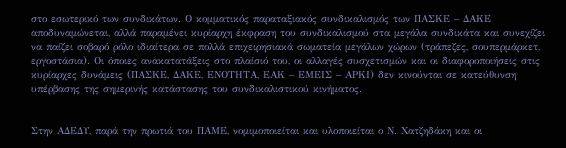στο εσωτερικό των συνδικάτων. Ο κομματικός παραταξιακός συνδικαλισμός των ΠΑΣΚΕ – ΔΑΚΕ αποδυναμώνεται, αλλά παραμένει κυρίαρχη έκφραση του συνδικαλισμού στα μεγάλα συνδικάτα και συνεχίζει να παίζει σοβαρό ρόλο ιδιαίτερα σε πολλά επιχειρησιακά σωματεία μεγάλων χώρων (τράπεζες, σουπερμάρκετ, εργοστάσια). Οι όποιες ανακατατάξεις στο πλαίσιό του, οι αλλαγές συσχετισμών και οι διαφοροποιήσεις στις κυρίαρχες δυνάμεις (ΠΑΣΚΕ, ΔΑΚΕ, ΕΝΟΤΗΤΑ, ΕΑΚ – ΕΜΕΙΣ – ΑΡΚΙ) δεν κινούνται σε κατεύθυνση υπέρβασης της σημερινής κατάστασης του συνδικαλιστικού κινήματος.


Στην ΑΔΕΔΥ, παρά την πρωτιά του ΠΑΜΕ, νομιμοποιείται και υλοποιείται ο Ν. Χατζηδάκη και οι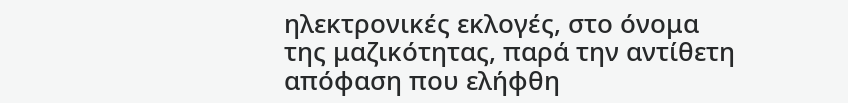ηλεκτρονικές εκλογές, στο όνομα της μαζικότητας, παρά την αντίθετη απόφαση που ελήφθη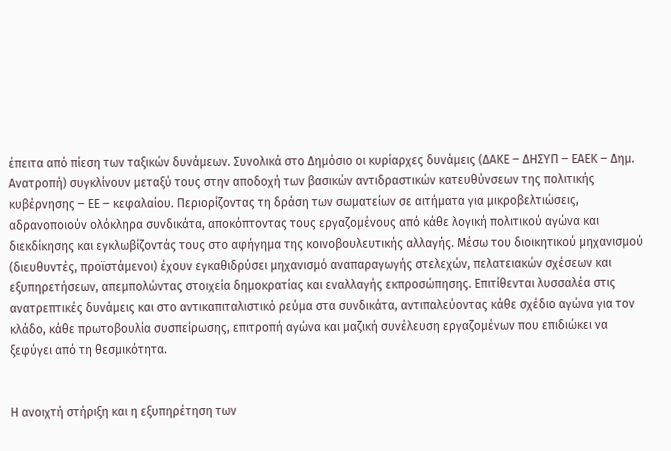έπειτα από πίεση των ταξικών δυνάμεων. Συνολικά στο Δημόσιο οι κυρίαρχες δυνάμεις (ΔΑΚΕ ‒ ΔΗΣΥΠ ‒ ΕΑΕΚ ‒ Δημ. Ανατροπή) συγκλίνουν μεταξύ τους στην αποδοχή των βασικών αντιδραστικών κατευθύνσεων της πολιτικής κυβέρνησης ‒ ΕΕ ‒ κεφαλαίου. Περιορίζοντας τη δράση των σωματείων σε αιτήματα για μικροβελτιώσεις, αδρανοποιούν ολόκληρα συνδικάτα, αποκόπτοντας τους εργαζομένους από κάθε λογική πολιτικού αγώνα και διεκδίκησης και εγκλωβίζοντάς τους στο αφήγημα της κοινοβουλευτικής αλλαγής. Μέσω του διοικητικού μηχανισμού (διευθυντές, προϊστάμενοι) έχουν εγκαθιδρύσει μηχανισμό αναπαραγωγής στελεχών, πελατειακών σχέσεων και εξυπηρετήσεων, απεμπολώντας στοιχεία δημοκρατίας και εναλλαγής εκπροσώπησης. Επιτίθενται λυσσαλέα στις ανατρεπτικές δυνάμεις και στο αντικαπιταλιστικό ρεύμα στα συνδικάτα, αντιπαλεύοντας κάθε σχέδιο αγώνα για τον κλάδο, κάθε πρωτοβουλία συσπείρωσης, επιτροπή αγώνα και μαζική συνέλευση εργαζομένων που επιδιώκει να ξεφύγει από τη θεσμικότητα.


Η ανοιχτή στήριξη και η εξυπηρέτηση των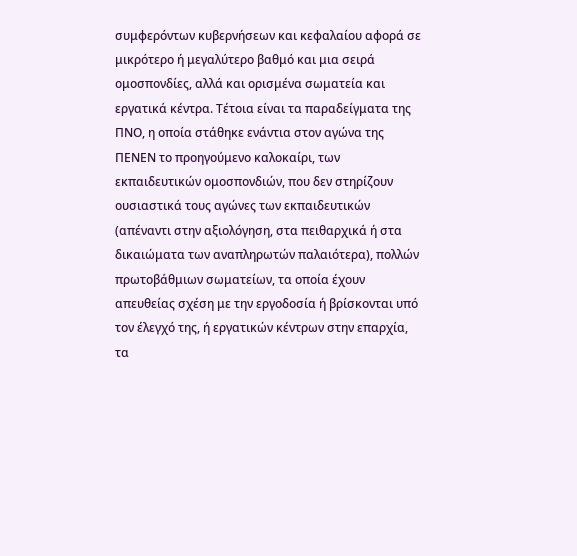συμφερόντων κυβερνήσεων και κεφαλαίου αφορά σε μικρότερο ή μεγαλύτερο βαθμό και μια σειρά ομοσπονδίες, αλλά και ορισμένα σωματεία και εργατικά κέντρα. Τέτοια είναι τα παραδείγματα της ΠΝΟ, η οποία στάθηκε ενάντια στον αγώνα της ΠΕΝΕΝ το προηγούμενο καλοκαίρι, των εκπαιδευτικών ομοσπονδιών, που δεν στηρίζουν ουσιαστικά τους αγώνες των εκπαιδευτικών (απέναντι στην αξιολόγηση, στα πειθαρχικά ή στα δικαιώματα των αναπληρωτών παλαιότερα), πολλών πρωτοβάθμιων σωματείων, τα οποία έχουν απευθείας σχέση με την εργοδοσία ή βρίσκονται υπό τον έλεγχό της, ή εργατικών κέντρων στην επαρχία, τα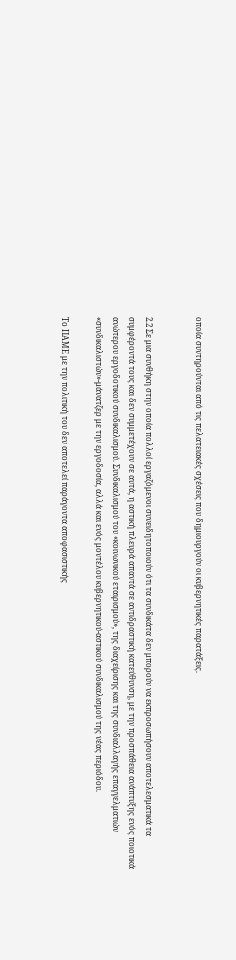οποία συντηρούνται από τις πελατειακές σχέσεις που δημιουργούν οι κυβερνητικές παρατάξεις.


2.2 Σε μια συνθήκη στην οποία πολλοί εργαζόμενοι συνειδητοποιούν ότι τα συνδικάτα δεν μπορούν να εκπροσωπήσουν αποτελεσματικά τα συμφέροντά τους και δεν συμμετέχουν σε αυτά, η αστική πλευρά απαντά σε αντιδραστική κατεύθυνση, με την προσπάθεια ανάπτυξης ενός ποιοτικά ανώτερου εργοδοτικού συνδικαλισμού. Συνδικαλισμού του «κοινωνικού εταιρισμού», της διαχείρισης και της συνδιαλλαγής επαγγελματιών «συνδικαλιστών»-μάνατζερ με την εργοδοσία, αλλά και ενός μοντέλου κυβερνητικού-αστικού συνδικαλισμού της νέας περιόδου.

Το ΠΑΜΕ με την πολιτική του δεν αποτελεί παράγοντα αποφασιστικής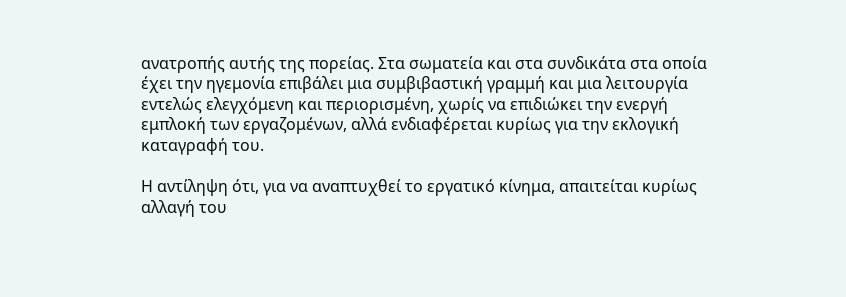ανατροπής αυτής της πορείας. Στα σωματεία και στα συνδικάτα στα οποία έχει την ηγεμονία επιβάλει μια συμβιβαστική γραμμή και μια λειτουργία εντελώς ελεγχόμενη και περιορισμένη, χωρίς να επιδιώκει την ενεργή εμπλοκή των εργαζομένων, αλλά ενδιαφέρεται κυρίως για την εκλογική καταγραφή του.

Η αντίληψη ότι, για να αναπτυχθεί το εργατικό κίνημα, απαιτείται κυρίως αλλαγή του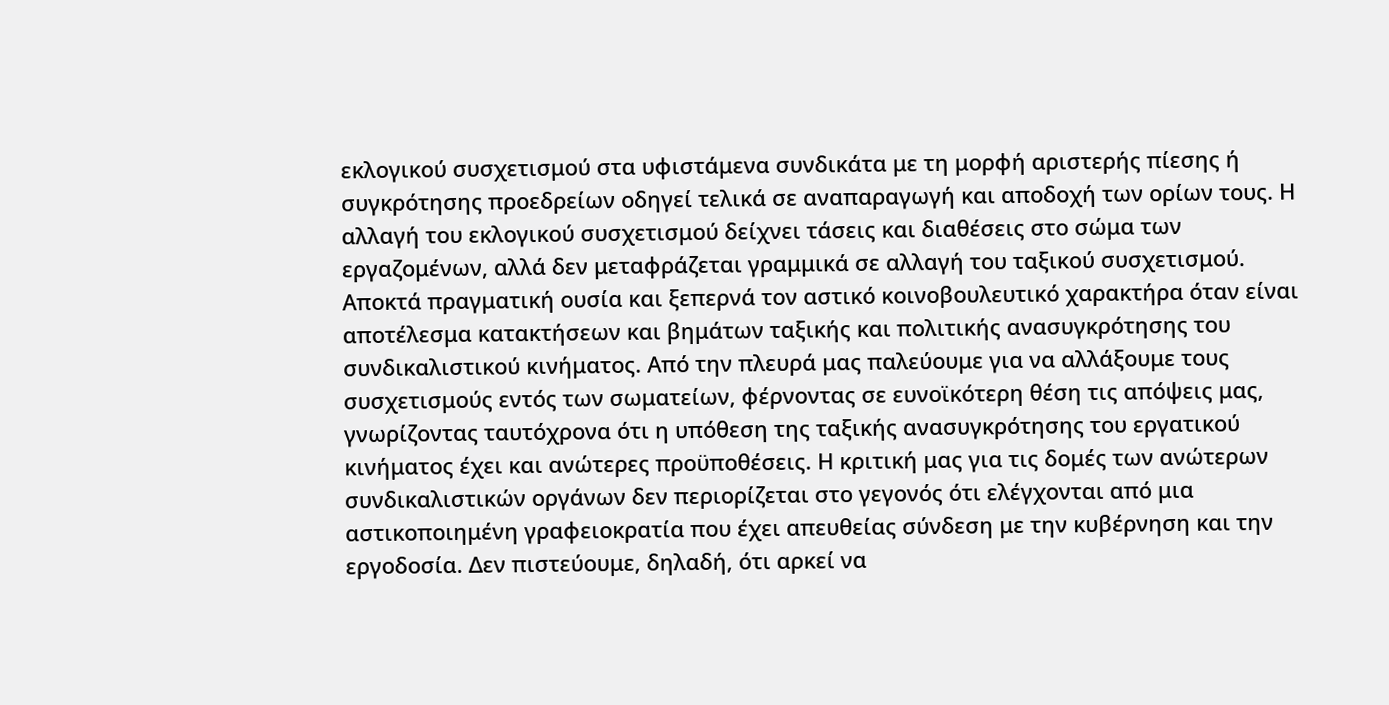εκλογικού συσχετισμού στα υφιστάμενα συνδικάτα με τη μορφή αριστερής πίεσης ή συγκρότησης προεδρείων οδηγεί τελικά σε αναπαραγωγή και αποδοχή των ορίων τους. Η αλλαγή του εκλογικού συσχετισμού δείχνει τάσεις και διαθέσεις στο σώμα των εργαζομένων, αλλά δεν μεταφράζεται γραμμικά σε αλλαγή του ταξικού συσχετισμού. Αποκτά πραγματική ουσία και ξεπερνά τον αστικό κοινοβουλευτικό χαρακτήρα όταν είναι αποτέλεσμα κατακτήσεων και βημάτων ταξικής και πολιτικής ανασυγκρότησης του συνδικαλιστικού κινήματος. Από την πλευρά μας παλεύουμε για να αλλάξουμε τους συσχετισμούς εντός των σωματείων, φέρνοντας σε ευνοϊκότερη θέση τις απόψεις μας, γνωρίζοντας ταυτόχρονα ότι η υπόθεση της ταξικής ανασυγκρότησης του εργατικού κινήματος έχει και ανώτερες προϋποθέσεις. Η κριτική μας για τις δομές των ανώτερων συνδικαλιστικών οργάνων δεν περιορίζεται στο γεγονός ότι ελέγχονται από μια αστικοποιημένη γραφειοκρατία που έχει απευθείας σύνδεση με την κυβέρνηση και την εργοδοσία. Δεν πιστεύουμε, δηλαδή, ότι αρκεί να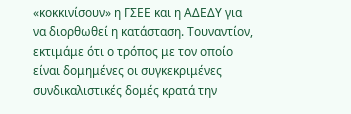«κοκκινίσουν» η ΓΣΕΕ και η ΑΔΕΔΥ για να διορθωθεί η κατάσταση. Τουναντίον, εκτιμάμε ότι ο τρόπος με τον οποίο είναι δομημένες οι συγκεκριμένες συνδικαλιστικές δομές κρατά την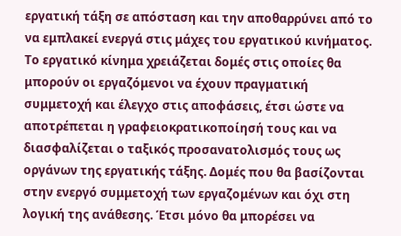εργατική τάξη σε απόσταση και την αποθαρρύνει από το να εμπλακεί ενεργά στις μάχες του εργατικού κινήματος. Το εργατικό κίνημα χρειάζεται δομές στις οποίες θα μπορούν οι εργαζόμενοι να έχουν πραγματική συμμετοχή και έλεγχο στις αποφάσεις, έτσι ώστε να αποτρέπεται η γραφειοκρατικοποίησή τους και να διασφαλίζεται ο ταξικός προσανατολισμός τους ως οργάνων της εργατικής τάξης. Δομές που θα βασίζονται στην ενεργό συμμετοχή των εργαζομένων και όχι στη λογική της ανάθεσης. Έτσι μόνο θα μπορέσει να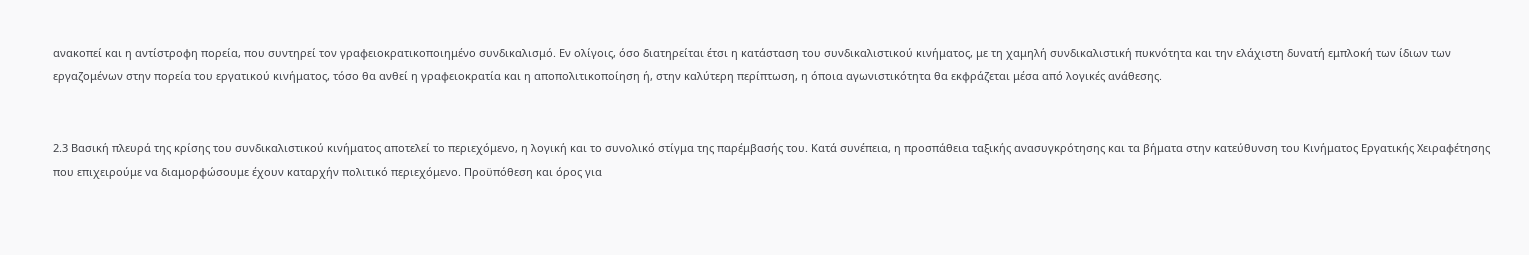ανακοπεί και η αντίστροφη πορεία, που συντηρεί τον γραφειοκρατικοποιημένο συνδικαλισμό. Εν ολίγοις, όσο διατηρείται έτσι η κατάσταση του συνδικαλιστικού κινήματος, με τη χαμηλή συνδικαλιστική πυκνότητα και την ελάχιστη δυνατή εμπλοκή των ίδιων των εργαζομένων στην πορεία του εργατικού κινήματος, τόσο θα ανθεί η γραφειοκρατία και η αποπολιτικοποίηση ή, στην καλύτερη περίπτωση, η όποια αγωνιστικότητα θα εκφράζεται μέσα από λογικές ανάθεσης.


2.3 Βασική πλευρά της κρίσης του συνδικαλιστικού κινήματος αποτελεί το περιεχόμενο, η λογική και το συνολικό στίγμα της παρέμβασής του. Κατά συνέπεια, η προσπάθεια ταξικής ανασυγκρότησης και τα βήματα στην κατεύθυνση του Κινήματος Εργατικής Χειραφέτησης που επιχειρούμε να διαμορφώσουμε έχουν καταρχήν πολιτικό περιεχόμενο. Προϋπόθεση και όρος για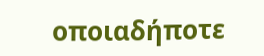οποιαδήποτε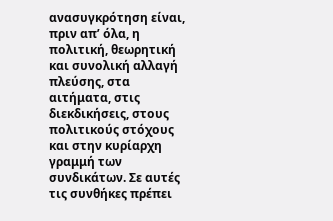ανασυγκρότηση είναι, πριν απ’ όλα, η πολιτική, θεωρητική και συνολική αλλαγή πλεύσης, στα αιτήματα, στις διεκδικήσεις, στους πολιτικούς στόχους και στην κυρίαρχη γραμμή των συνδικάτων. Σε αυτές τις συνθήκες πρέπει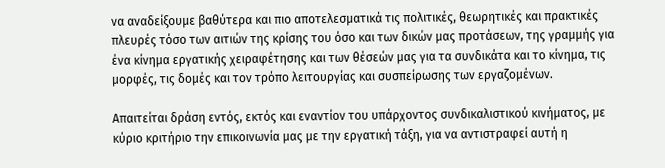να αναδείξουμε βαθύτερα και πιο αποτελεσματικά τις πολιτικές, θεωρητικές και πρακτικές πλευρές τόσο των αιτιών της κρίσης του όσο και των δικών μας προτάσεων, της γραμμής για ένα κίνημα εργατικής χειραφέτησης και των θέσεών μας για τα συνδικάτα και το κίνημα, τις μορφές, τις δομές και τον τρόπο λειτουργίας και συσπείρωσης των εργαζομένων.

Απαιτείται δράση εντός, εκτός και εναντίον του υπάρχοντος συνδικαλιστικού κινήματος, με κύριο κριτήριο την επικοινωνία μας με την εργατική τάξη, για να αντιστραφεί αυτή η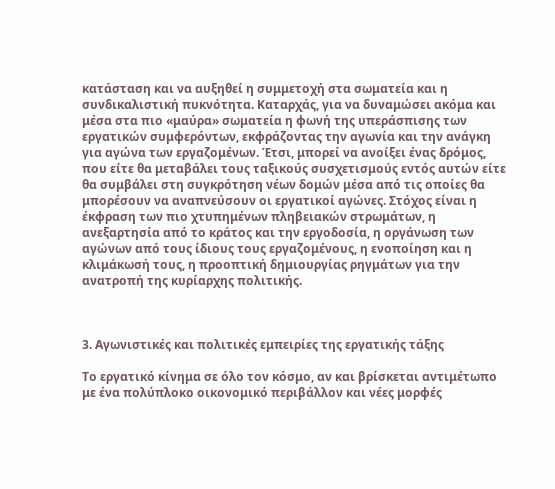κατάσταση και να αυξηθεί η συμμετοχή στα σωματεία και η συνδικαλιστική πυκνότητα. Καταρχάς, για να δυναμώσει ακόμα και μέσα στα πιο «μαύρα» σωματεία η φωνή της υπεράσπισης των εργατικών συμφερόντων, εκφράζοντας την αγωνία και την ανάγκη για αγώνα των εργαζομένων. Έτσι, μπορεί να ανοίξει ένας δρόμος, που είτε θα μεταβάλει τους ταξικούς συσχετισμούς εντός αυτών είτε θα συμβάλει στη συγκρότηση νέων δομών μέσα από τις οποίες θα μπορέσουν να αναπνεύσουν οι εργατικοί αγώνες. Στόχος είναι η έκφραση των πιο χτυπημένων πληβειακών στρωμάτων, η ανεξαρτησία από το κράτος και την εργοδοσία, η οργάνωση των αγώνων από τους ίδιους τους εργαζομένους, η ενοποίηση και η κλιμάκωσή τους, η προοπτική δημιουργίας ρηγμάτων για την ανατροπή της κυρίαρχης πολιτικής.



3. Αγωνιστικές και πολιτικές εμπειρίες της εργατικής τάξης

Το εργατικό κίνημα σε όλο τον κόσμο, αν και βρίσκεται αντιμέτωπο με ένα πολύπλοκο οικονομικό περιβάλλον και νέες μορφές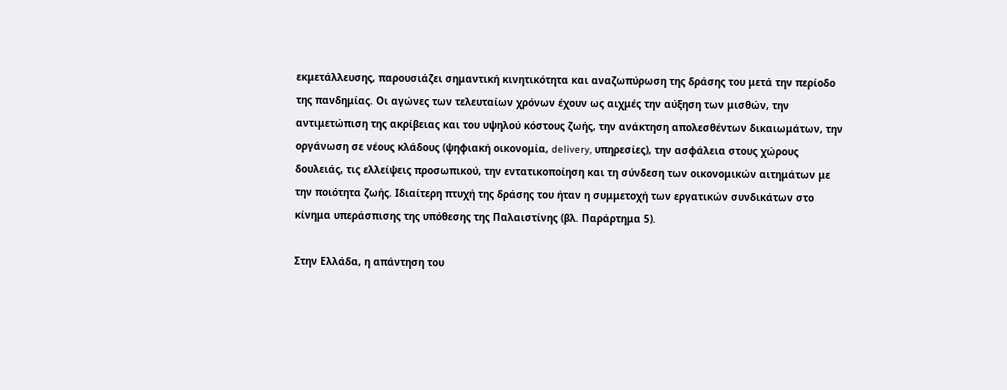εκμετάλλευσης, παρουσιάζει σημαντική κινητικότητα και αναζωπύρωση της δράσης του μετά την περίοδο της πανδημίας. Οι αγώνες των τελευταίων χρόνων έχουν ως αιχμές την αύξηση των μισθών, την αντιμετώπιση της ακρίβειας και του υψηλού κόστους ζωής, την ανάκτηση απολεσθέντων δικαιωμάτων, την οργάνωση σε νέους κλάδους (ψηφιακή οικονομία, delivery, υπηρεσίες), την ασφάλεια στους χώρους δουλειάς, τις ελλείψεις προσωπικού, την εντατικοποίηση και τη σύνδεση των οικονομικών αιτημάτων με την ποιότητα ζωής. Ιδιαίτερη πτυχή της δράσης του ήταν η συμμετοχή των εργατικών συνδικάτων στο κίνημα υπεράσπισης της υπόθεσης της Παλαιστίνης (βλ. Παράρτημα 5).

Στην Ελλάδα, η απάντηση του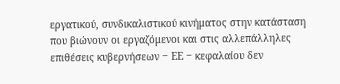εργατικού, συνδικαλιστικού κινήματος στην κατάσταση που βιώνουν οι εργαζόμενοι και στις αλλεπάλληλες επιθέσεις κυβερνήσεων ‒ ΕΕ ‒ κεφαλαίου δεν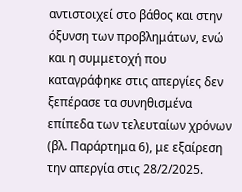αντιστοιχεί στο βάθος και στην όξυνση των προβλημάτων, ενώ και η συμμετοχή που καταγράφηκε στις απεργίες δεν ξεπέρασε τα συνηθισμένα επίπεδα των τελευταίων χρόνων (βλ. Παράρτημα 6), με εξαίρεση την απεργία στις 28/2/2025.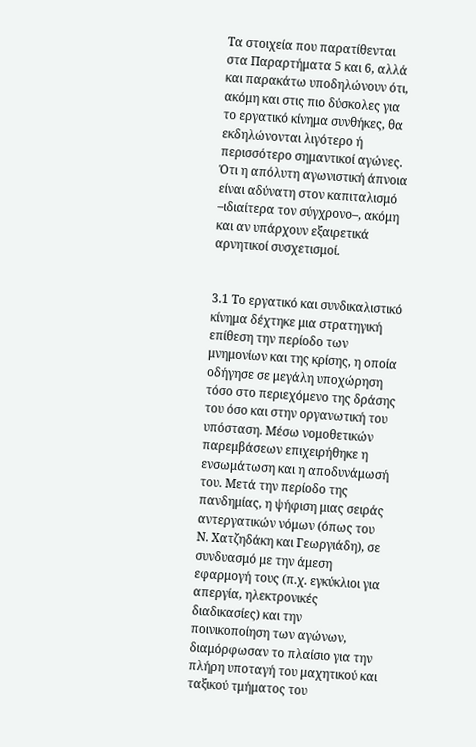Τα στοιχεία που παρατίθενται στα Παραρτήματα 5 και 6, αλλά και παρακάτω υποδηλώνουν ότι, ακόμη και στις πιο δύσκολες για το εργατικό κίνημα συνθήκες, θα εκδηλώνονται λιγότερο ή περισσότερο σημαντικοί αγώνες. Ότι η απόλυτη αγωνιστική άπνοια είναι αδύνατη στον καπιταλισμό –ιδιαίτερα τον σύγχρονο–, ακόμη και αν υπάρχουν εξαιρετικά αρνητικοί συσχετισμοί.


3.1 Το εργατικό και συνδικαλιστικό κίνημα δέχτηκε μια στρατηγική επίθεση την περίοδο των μνημονίων και της κρίσης, η οποία οδήγησε σε μεγάλη υποχώρηση τόσο στο περιεχόμενο της δράσης του όσο και στην οργανωτική του υπόσταση. Μέσω νομοθετικών παρεμβάσεων επιχειρήθηκε η ενσωμάτωση και η αποδυνάμωσή του. Μετά την περίοδο της πανδημίας, η ψήφιση μιας σειράς αντεργατικών νόμων (όπως του Ν. Χατζηδάκη και Γεωργιάδη), σε συνδυασμό με την άμεση εφαρμογή τους (π.χ. εγκύκλιοι για απεργία, ηλεκτρονικές διαδικασίες) και την ποινικοποίηση των αγώνων, διαμόρφωσαν το πλαίσιο για την πλήρη υποταγή του μαχητικού και ταξικού τμήματος του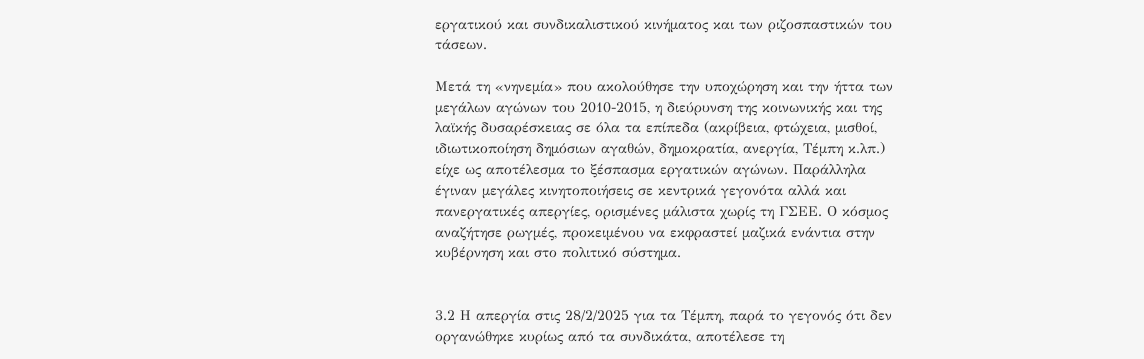εργατικού και συνδικαλιστικού κινήματος και των ριζοσπαστικών του τάσεων.

Μετά τη «νηνεμία» που ακολούθησε την υποχώρηση και την ήττα των μεγάλων αγώνων του 2010-2015, η διεύρυνση της κοινωνικής και της λαϊκής δυσαρέσκειας σε όλα τα επίπεδα (ακρίβεια, φτώχεια, μισθοί, ιδιωτικοποίηση δημόσιων αγαθών, δημοκρατία, ανεργία, Τέμπη κ.λπ.) είχε ως αποτέλεσμα το ξέσπασμα εργατικών αγώνων. Παράλληλα έγιναν μεγάλες κινητοποιήσεις σε κεντρικά γεγονότα αλλά και πανεργατικές απεργίες, ορισμένες μάλιστα χωρίς τη ΓΣΕΕ. Ο κόσμος αναζήτησε ρωγμές, προκειμένου να εκφραστεί μαζικά ενάντια στην κυβέρνηση και στο πολιτικό σύστημα.


3.2 Η απεργία στις 28/2/2025 για τα Τέμπη, παρά το γεγονός ότι δεν οργανώθηκε κυρίως από τα συνδικάτα, αποτέλεσε τη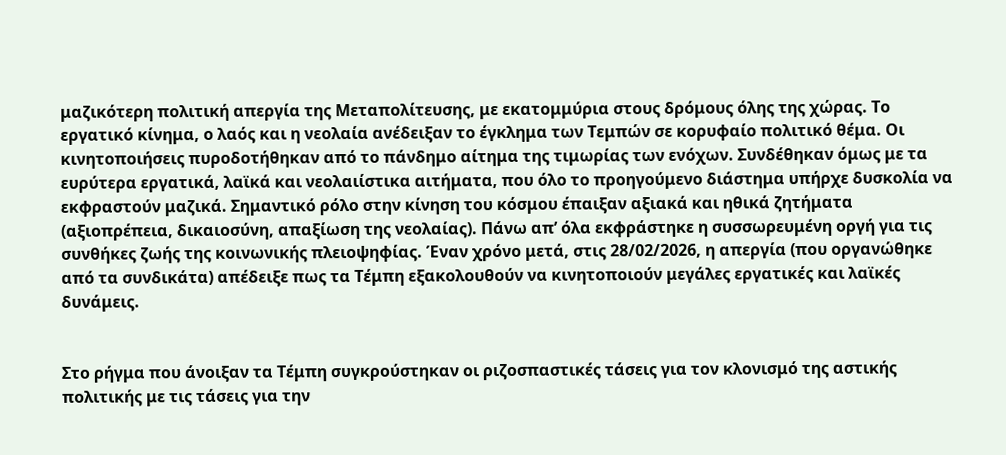μαζικότερη πολιτική απεργία της Μεταπολίτευσης, με εκατομμύρια στους δρόμους όλης της χώρας. Το εργατικό κίνημα, ο λαός και η νεολαία ανέδειξαν το έγκλημα των Τεμπών σε κορυφαίο πολιτικό θέμα. Οι κινητοποιήσεις πυροδοτήθηκαν από το πάνδημο αίτημα της τιμωρίας των ενόχων. Συνδέθηκαν όμως με τα ευρύτερα εργατικά, λαϊκά και νεολαιίστικα αιτήματα, που όλο το προηγούμενο διάστημα υπήρχε δυσκολία να εκφραστούν μαζικά. Σημαντικό ρόλο στην κίνηση του κόσμου έπαιξαν αξιακά και ηθικά ζητήματα (αξιοπρέπεια, δικαιοσύνη, απαξίωση της νεολαίας). Πάνω απ’ όλα εκφράστηκε η συσσωρευμένη οργή για τις συνθήκες ζωής της κοινωνικής πλειοψηφίας. Έναν χρόνο μετά, στις 28/02/2026, η απεργία (που οργανώθηκε από τα συνδικάτα) απέδειξε πως τα Τέμπη εξακολουθούν να κινητοποιούν μεγάλες εργατικές και λαϊκές δυνάμεις.


Στο ρήγμα που άνοιξαν τα Τέμπη συγκρούστηκαν οι ριζοσπαστικές τάσεις για τον κλονισμό της αστικής πολιτικής με τις τάσεις για την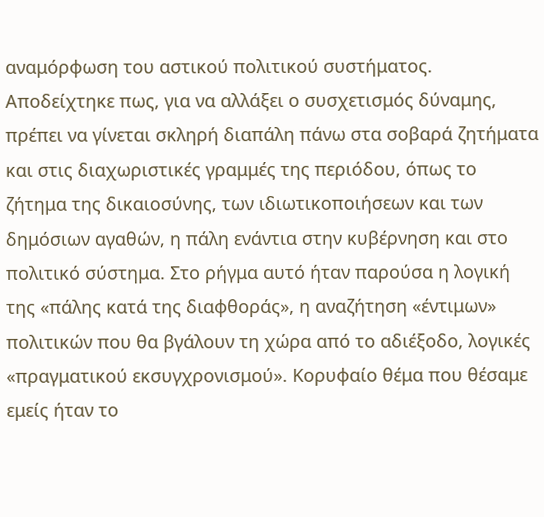αναμόρφωση του αστικού πολιτικού συστήματος. Αποδείχτηκε πως, για να αλλάξει ο συσχετισμός δύναμης, πρέπει να γίνεται σκληρή διαπάλη πάνω στα σοβαρά ζητήματα και στις διαχωριστικές γραμμές της περιόδου, όπως το ζήτημα της δικαιοσύνης, των ιδιωτικοποιήσεων και των δημόσιων αγαθών, η πάλη ενάντια στην κυβέρνηση και στο πολιτικό σύστημα. Στο ρήγμα αυτό ήταν παρούσα η λογική της «πάλης κατά της διαφθοράς», η αναζήτηση «έντιμων» πολιτικών που θα βγάλουν τη χώρα από το αδιέξοδο, λογικές «πραγματικού εκσυγχρονισμού». Κορυφαίο θέμα που θέσαμε εμείς ήταν το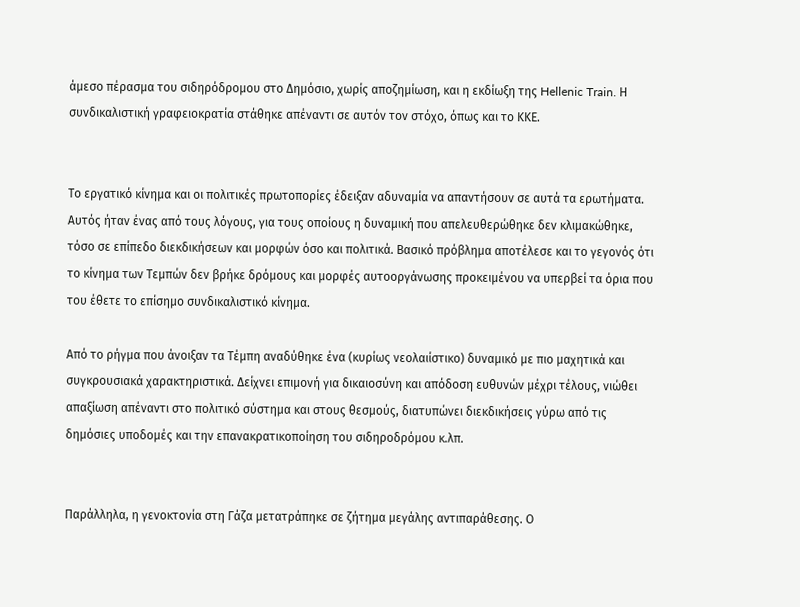άμεσο πέρασμα του σιδηρόδρομου στο Δημόσιο, χωρίς αποζημίωση, και η εκδίωξη της Hellenic Train. Η συνδικαλιστική γραφειοκρατία στάθηκε απέναντι σε αυτόν τον στόχο, όπως και το ΚΚΕ.


Το εργατικό κίνημα και οι πολιτικές πρωτοπορίες έδειξαν αδυναμία να απαντήσουν σε αυτά τα ερωτήματα. Αυτός ήταν ένας από τους λόγους, για τους οποίους η δυναμική που απελευθερώθηκε δεν κλιμακώθηκε, τόσο σε επίπεδο διεκδικήσεων και μορφών όσο και πολιτικά. Βασικό πρόβλημα αποτέλεσε και το γεγονός ότι το κίνημα των Τεμπών δεν βρήκε δρόμους και μορφές αυτοοργάνωσης προκειμένου να υπερβεί τα όρια που του έθετε το επίσημο συνδικαλιστικό κίνημα.

Από το ρήγμα που άνοιξαν τα Τέμπη αναδύθηκε ένα (κυρίως νεολαιίστικο) δυναμικό με πιο μαχητικά και συγκρουσιακά χαρακτηριστικά. Δείχνει επιμονή για δικαιοσύνη και απόδοση ευθυνών μέχρι τέλους, νιώθει απαξίωση απέναντι στο πολιτικό σύστημα και στους θεσμούς, διατυπώνει διεκδικήσεις γύρω από τις δημόσιες υποδομές και την επανακρατικοποίηση του σιδηροδρόμου κ.λπ.


Παράλληλα, η γενοκτονία στη Γάζα μετατράπηκε σε ζήτημα μεγάλης αντιπαράθεσης. Ο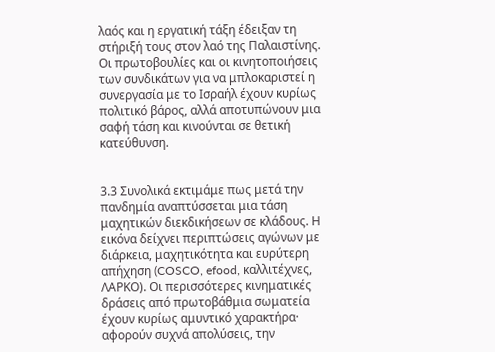λαός και η εργατική τάξη έδειξαν τη στήριξή τους στον λαό της Παλαιστίνης. Οι πρωτοβουλίες και οι κινητοποιήσεις των συνδικάτων για να μπλοκαριστεί η συνεργασία με το Ισραήλ έχουν κυρίως πολιτικό βάρος, αλλά αποτυπώνουν μια σαφή τάση και κινούνται σε θετική κατεύθυνση.


3.3 Συνολικά εκτιμάμε πως μετά την πανδημία αναπτύσσεται μια τάση μαχητικών διεκδικήσεων σε κλάδους. Η εικόνα δείχνει περιπτώσεις αγώνων με διάρκεια, μαχητικότητα και ευρύτερη απήχηση (COSCO, efood, καλλιτέχνες, ΛΑΡΚΟ). Οι περισσότερες κινηματικές δράσεις από πρωτοβάθμια σωματεία έχουν κυρίως αμυντικό χαρακτήρα· αφορούν συχνά απολύσεις, την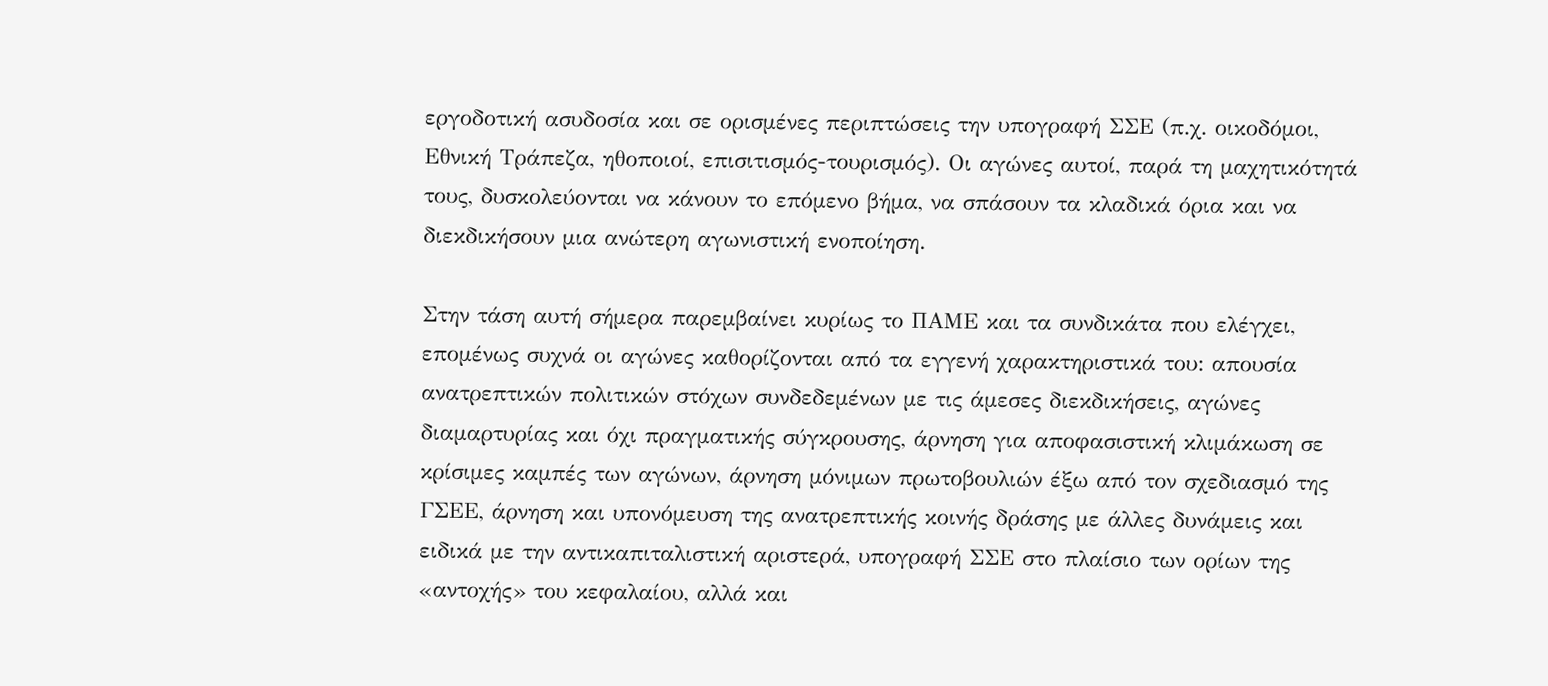εργοδοτική ασυδοσία και σε ορισμένες περιπτώσεις την υπογραφή ΣΣΕ (π.χ. οικοδόμοι, Εθνική Τράπεζα, ηθοποιοί, επισιτισμός-τουρισμός). Οι αγώνες αυτοί, παρά τη μαχητικότητά τους, δυσκολεύονται να κάνουν το επόμενο βήμα, να σπάσουν τα κλαδικά όρια και να διεκδικήσουν μια ανώτερη αγωνιστική ενοποίηση.

Στην τάση αυτή σήμερα παρεμβαίνει κυρίως το ΠΑΜΕ και τα συνδικάτα που ελέγχει, επομένως συχνά οι αγώνες καθορίζονται από τα εγγενή χαρακτηριστικά του: απουσία ανατρεπτικών πολιτικών στόχων συνδεδεμένων με τις άμεσες διεκδικήσεις, αγώνες διαμαρτυρίας και όχι πραγματικής σύγκρουσης, άρνηση για αποφασιστική κλιμάκωση σε κρίσιμες καμπές των αγώνων, άρνηση μόνιμων πρωτοβουλιών έξω από τον σχεδιασμό της ΓΣΕΕ, άρνηση και υπονόμευση της ανατρεπτικής κοινής δράσης με άλλες δυνάμεις και ειδικά με την αντικαπιταλιστική αριστερά, υπογραφή ΣΣΕ στο πλαίσιο των ορίων της «αντοχής» του κεφαλαίου, αλλά και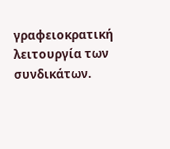γραφειοκρατική λειτουργία των συνδικάτων.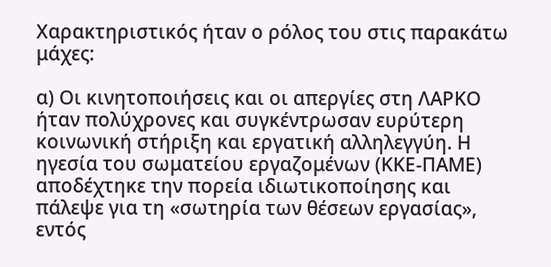Χαρακτηριστικός ήταν ο ρόλος του στις παρακάτω μάχες:

α) Οι κινητοποιήσεις και οι απεργίες στη ΛΑΡΚΟ ήταν πολύχρονες και συγκέντρωσαν ευρύτερη κοινωνική στήριξη και εργατική αλληλεγγύη. Η ηγεσία του σωματείου εργαζομένων (ΚΚΕ-ΠΑΜΕ) αποδέχτηκε την πορεία ιδιωτικοποίησης και πάλεψε για τη «σωτηρία των θέσεων εργασίας», εντός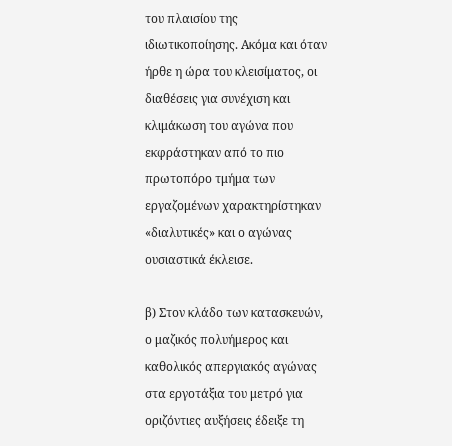του πλαισίου της ιδιωτικοποίησης. Ακόμα και όταν ήρθε η ώρα του κλεισίματος, οι διαθέσεις για συνέχιση και κλιμάκωση του αγώνα που εκφράστηκαν από το πιο πρωτοπόρο τμήμα των εργαζομένων χαρακτηρίστηκαν «διαλυτικές» και ο αγώνας ουσιαστικά έκλεισε.

β) Στον κλάδο των κατασκευών, ο μαζικός πολυήμερος και καθολικός απεργιακός αγώνας στα εργοτάξια του μετρό για οριζόντιες αυξήσεις έδειξε τη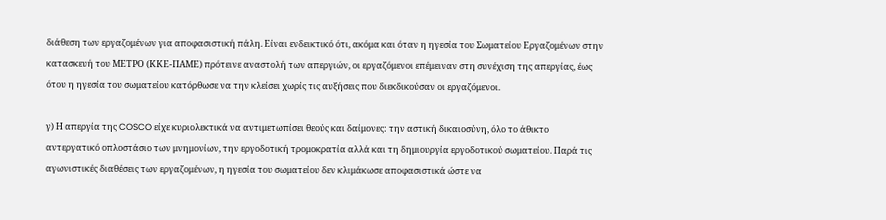διάθεση των εργαζομένων για αποφασιστική πάλη. Είναι ενδεικτικό ότι, ακόμα και όταν η ηγεσία του Σωματείου Εργαζομένων στην κατασκευή του ΜΕΤΡΟ (ΚΚΕ-ΠΑΜΕ) πρότεινε αναστολή των απεργιών, οι εργαζόμενοι επέμειναν στη συνέχιση της απεργίας, έως ότου η ηγεσία του σωματείου κατόρθωσε να την κλείσει χωρίς τις αυξήσεις που διεκδικούσαν οι εργαζόμενοι.

γ) Η απεργία της COSCO είχε κυριολεκτικά να αντιμετωπίσει θεούς και δαίμονες: την αστική δικαιοσύνη, όλο το άθικτο αντεργατικό οπλοστάσιο των μνημονίων, την εργοδοτική τρομοκρατία αλλά και τη δημιουργία εργοδοτικού σωματείου. Παρά τις αγωνιστικές διαθέσεις των εργαζομένων, η ηγεσία του σωματείου δεν κλιμάκωσε αποφασιστικά ώστε να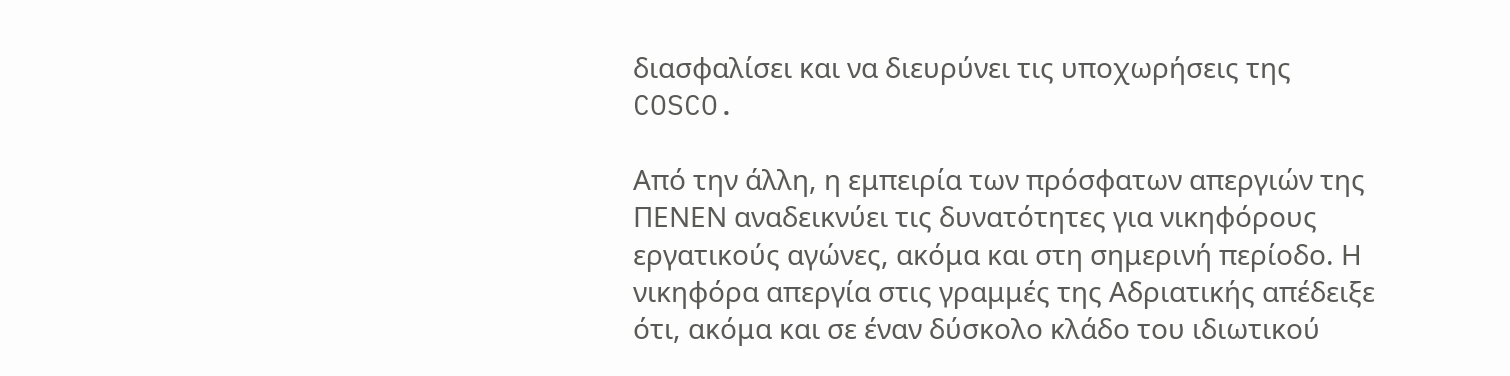διασφαλίσει και να διευρύνει τις υποχωρήσεις της COSCO.

Από την άλλη, η εμπειρία των πρόσφατων απεργιών της ΠΕΝΕΝ αναδεικνύει τις δυνατότητες για νικηφόρους εργατικούς αγώνες, ακόμα και στη σημερινή περίοδο. Η νικηφόρα απεργία στις γραμμές της Αδριατικής απέδειξε ότι, ακόμα και σε έναν δύσκολο κλάδο του ιδιωτικού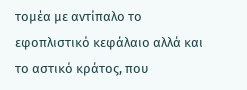τομέα με αντίπαλο το εφοπλιστικό κεφάλαιο αλλά και το αστικό κράτος, που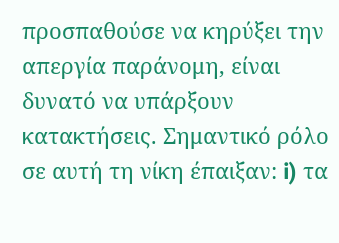προσπαθούσε να κηρύξει την απεργία παράνομη, είναι δυνατό να υπάρξουν κατακτήσεις. Σημαντικό ρόλο σε αυτή τη νίκη έπαιξαν: i) τα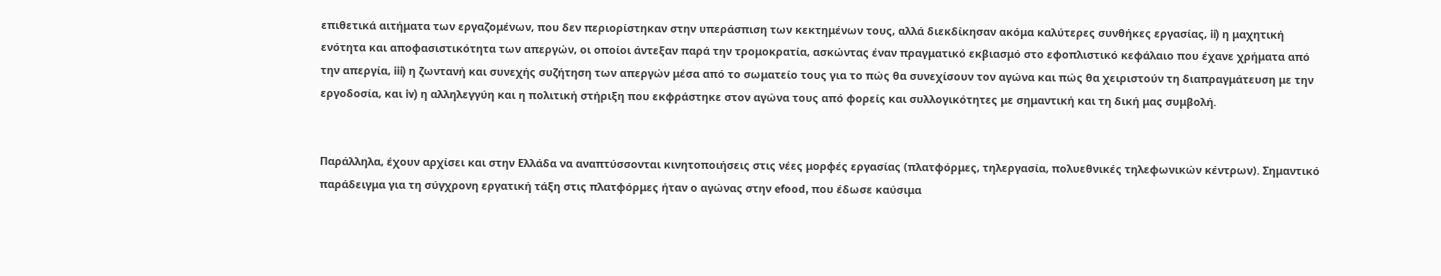επιθετικά αιτήματα των εργαζομένων, που δεν περιορίστηκαν στην υπεράσπιση των κεκτημένων τους, αλλά διεκδίκησαν ακόμα καλύτερες συνθήκες εργασίας, ii) η μαχητική ενότητα και αποφασιστικότητα των απεργών, οι οποίοι άντεξαν παρά την τρομοκρατία, ασκώντας έναν πραγματικό εκβιασμό στο εφοπλιστικό κεφάλαιο που έχανε χρήματα από την απεργία, iii) η ζωντανή και συνεχής συζήτηση των απεργών μέσα από το σωματείο τους για το πώς θα συνεχίσουν τον αγώνα και πώς θα χειριστούν τη διαπραγμάτευση με την εργοδοσία, και iv) η αλληλεγγύη και η πολιτική στήριξη που εκφράστηκε στον αγώνα τους από φορείς και συλλογικότητες με σημαντική και τη δική μας συμβολή.


Παράλληλα, έχουν αρχίσει και στην Ελλάδα να αναπτύσσονται κινητοποιήσεις στις νέες μορφές εργασίας (πλατφόρμες, τηλεργασία, πολυεθνικές τηλεφωνικών κέντρων). Σημαντικό παράδειγμα για τη σύγχρονη εργατική τάξη στις πλατφόρμες ήταν ο αγώνας στην efood, που έδωσε καύσιμα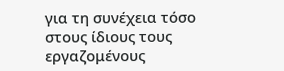για τη συνέχεια τόσο στους ίδιους τους εργαζομένους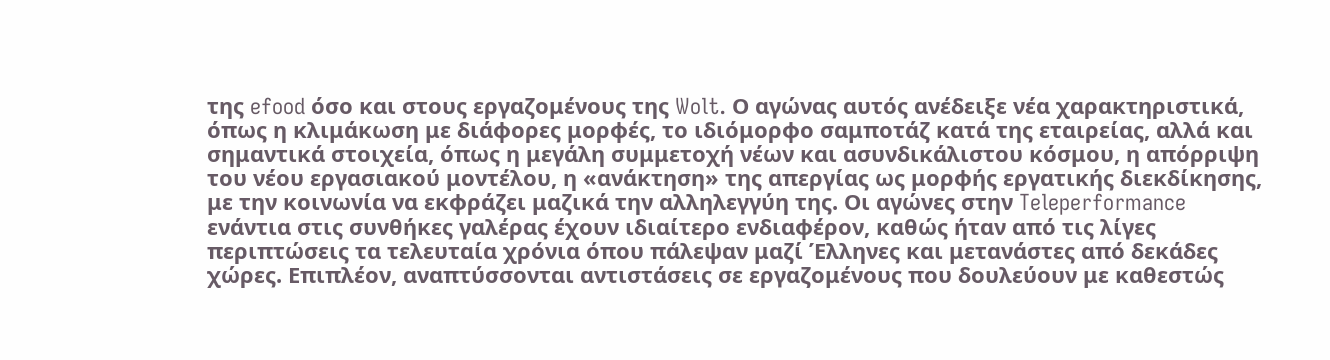της efood όσο και στους εργαζομένους της Wolt. Ο αγώνας αυτός ανέδειξε νέα χαρακτηριστικά, όπως η κλιμάκωση με διάφορες μορφές, το ιδιόμορφο σαμποτάζ κατά της εταιρείας, αλλά και σημαντικά στοιχεία, όπως η μεγάλη συμμετοχή νέων και ασυνδικάλιστου κόσμου, η απόρριψη του νέου εργασιακού μοντέλου, η «ανάκτηση» της απεργίας ως μορφής εργατικής διεκδίκησης, με την κοινωνία να εκφράζει μαζικά την αλληλεγγύη της. Οι αγώνες στην Teleperformance ενάντια στις συνθήκες γαλέρας έχουν ιδιαίτερο ενδιαφέρον, καθώς ήταν από τις λίγες περιπτώσεις τα τελευταία χρόνια όπου πάλεψαν μαζί Έλληνες και μετανάστες από δεκάδες χώρες. Επιπλέον, αναπτύσσονται αντιστάσεις σε εργαζομένους που δουλεύουν με καθεστώς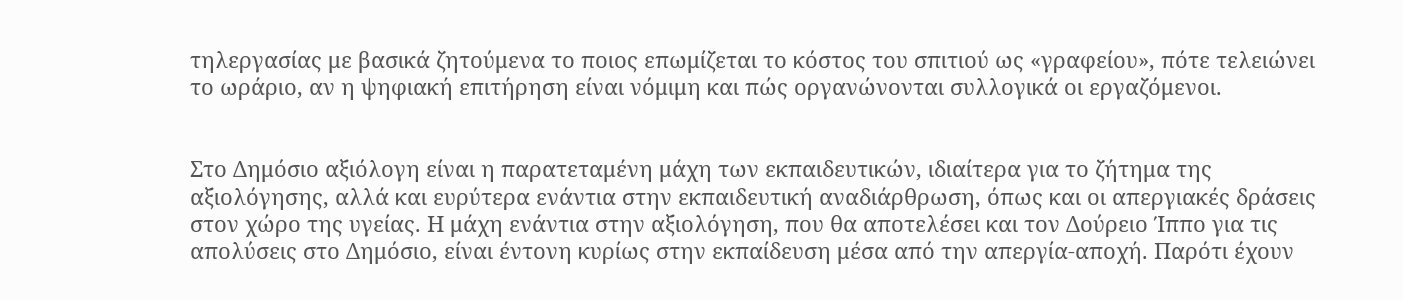τηλεργασίας με βασικά ζητούμενα το ποιος επωμίζεται το κόστος του σπιτιού ως «γραφείου», πότε τελειώνει το ωράριο, αν η ψηφιακή επιτήρηση είναι νόμιμη και πώς οργανώνονται συλλογικά οι εργαζόμενοι.


Στο Δημόσιο αξιόλογη είναι η παρατεταμένη μάχη των εκπαιδευτικών, ιδιαίτερα για το ζήτημα της αξιολόγησης, αλλά και ευρύτερα ενάντια στην εκπαιδευτική αναδιάρθρωση, όπως και οι απεργιακές δράσεις στον χώρο της υγείας. Η μάχη ενάντια στην αξιολόγηση, που θα αποτελέσει και τον Δούρειο Ίππο για τις απολύσεις στο Δημόσιο, είναι έντονη κυρίως στην εκπαίδευση μέσα από την απεργία-αποχή. Παρότι έχουν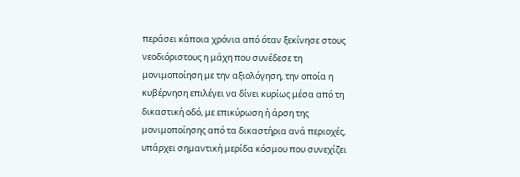περάσει κάποια χρόνια από όταν ξεκίνησε στους νεοδιόριστους η μάχη που συνέδεσε τη μονιμοποίηση με την αξιολόγηση, την οποία η κυβέρνηση επιλέγει να δίνει κυρίως μέσα από τη δικαστική οδό, με επικύρωση ή άρση της μονιμοποίησης από τα δικαστήρια ανά περιοχές, υπάρχει σημαντική μερίδα κόσμου που συνεχίζει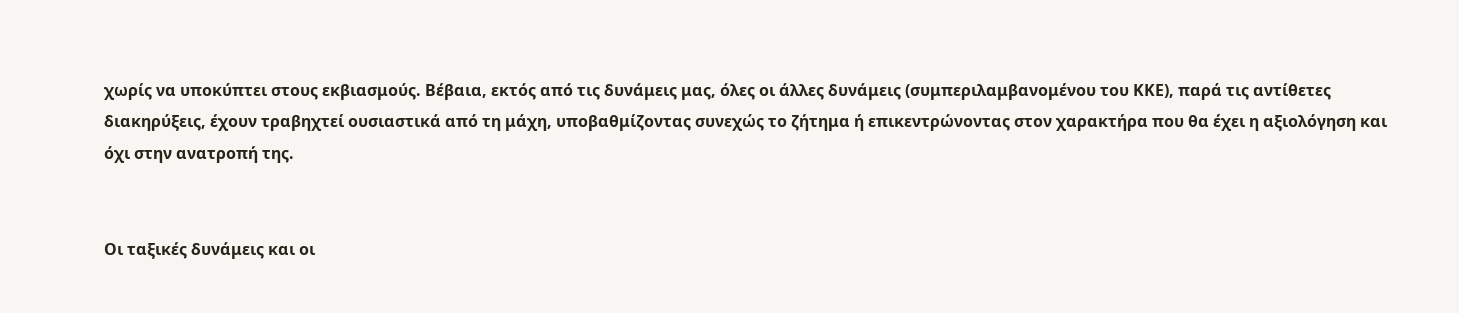χωρίς να υποκύπτει στους εκβιασμούς. Βέβαια, εκτός από τις δυνάμεις μας, όλες οι άλλες δυνάμεις (συμπεριλαμβανομένου του ΚΚΕ), παρά τις αντίθετες διακηρύξεις, έχουν τραβηχτεί ουσιαστικά από τη μάχη, υποβαθμίζοντας συνεχώς το ζήτημα ή επικεντρώνοντας στον χαρακτήρα που θα έχει η αξιολόγηση και όχι στην ανατροπή της.


Οι ταξικές δυνάμεις και οι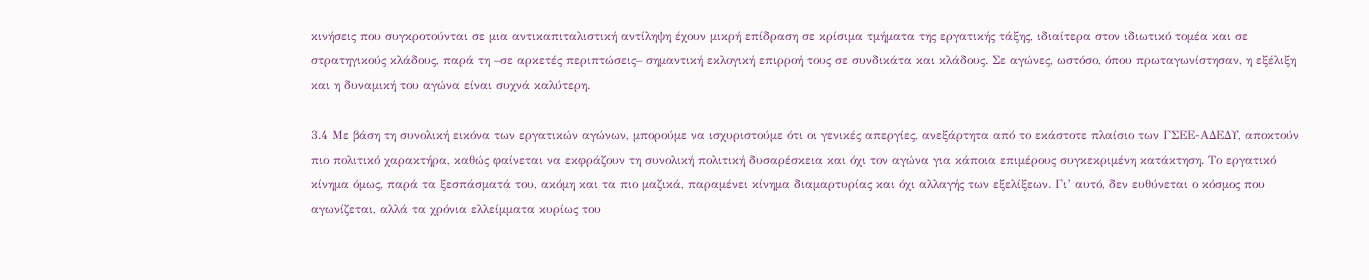κινήσεις που συγκροτούνται σε μια αντικαπιταλιστική αντίληψη έχουν μικρή επίδραση σε κρίσιμα τμήματα της εργατικής τάξης, ιδιαίτερα στον ιδιωτικό τομέα και σε στρατηγικούς κλάδους, παρά τη –σε αρκετές περιπτώσεις– σημαντική εκλογική επιρροή τους σε συνδικάτα και κλάδους. Σε αγώνες, ωστόσο, όπου πρωταγωνίστησαν, η εξέλιξη και η δυναμική του αγώνα είναι συχνά καλύτερη.

3.4 Με βάση τη συνολική εικόνα των εργατικών αγώνων, μπορούμε να ισχυριστούμε ότι οι γενικές απεργίες, ανεξάρτητα από το εκάστοτε πλαίσιο των ΓΣΕΕ-ΑΔΕΔΥ, αποκτούν πιο πολιτικό χαρακτήρα, καθώς φαίνεται να εκφράζουν τη συνολική πολιτική δυσαρέσκεια και όχι τον αγώνα για κάποια επιμέρους συγκεκριμένη κατάκτηση. Το εργατικό κίνημα όμως, παρά τα ξεσπάσματά του, ακόμη και τα πιο μαζικά, παραμένει κίνημα διαμαρτυρίας και όχι αλλαγής των εξελίξεων. Γι’ αυτό, δεν ευθύνεται ο κόσμος που αγωνίζεται, αλλά τα χρόνια ελλείμματα κυρίως του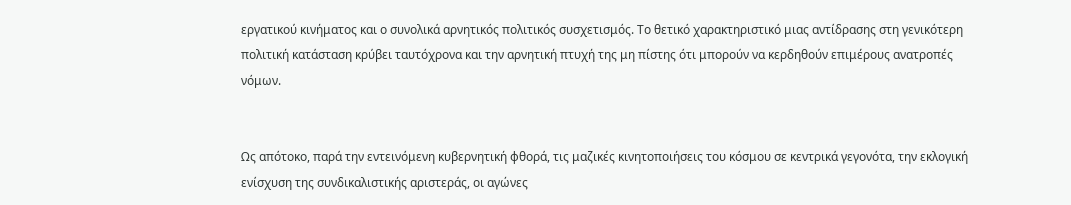εργατικού κινήματος και ο συνολικά αρνητικός πολιτικός συσχετισμός. Το θετικό χαρακτηριστικό μιας αντίδρασης στη γενικότερη πολιτική κατάσταση κρύβει ταυτόχρονα και την αρνητική πτυχή της μη πίστης ότι μπορούν να κερδηθούν επιμέρους ανατροπές νόμων.


Ως απότοκο, παρά την εντεινόμενη κυβερνητική φθορά, τις μαζικές κινητοποιήσεις του κόσμου σε κεντρικά γεγονότα, την εκλογική ενίσχυση της συνδικαλιστικής αριστεράς, οι αγώνες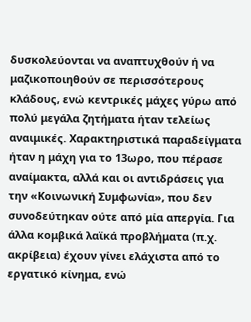δυσκολεύονται να αναπτυχθούν ή να μαζικοποιηθούν σε περισσότερους κλάδους, ενώ κεντρικές μάχες γύρω από πολύ μεγάλα ζητήματα ήταν τελείως αναιμικές. Χαρακτηριστικά παραδείγματα ήταν η μάχη για το 13ωρο, που πέρασε αναίμακτα, αλλά και οι αντιδράσεις για την «Κοινωνική Συμφωνία», που δεν συνοδεύτηκαν ούτε από μία απεργία. Για άλλα κομβικά λαϊκά προβλήματα (π.χ. ακρίβεια) έχουν γίνει ελάχιστα από το εργατικό κίνημα, ενώ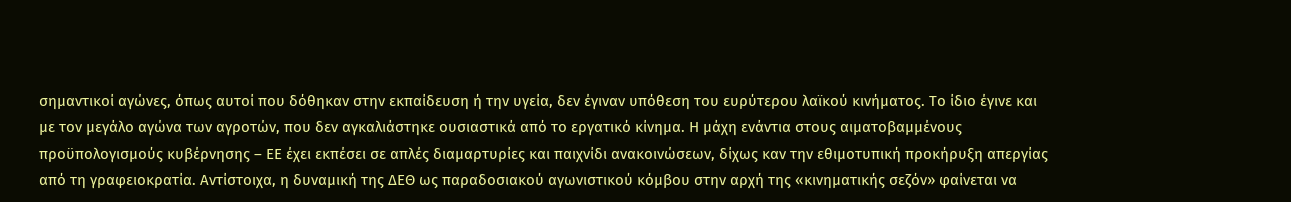σημαντικοί αγώνες, όπως αυτοί που δόθηκαν στην εκπαίδευση ή την υγεία, δεν έγιναν υπόθεση του ευρύτερου λαϊκού κινήματος. Το ίδιο έγινε και με τον μεγάλο αγώνα των αγροτών, που δεν αγκαλιάστηκε ουσιαστικά από το εργατικό κίνημα. Η μάχη ενάντια στους αιματοβαμμένους προϋπολογισμούς κυβέρνησης – ΕΕ έχει εκπέσει σε απλές διαμαρτυρίες και παιχνίδι ανακοινώσεων, δίχως καν την εθιμοτυπική προκήρυξη απεργίας από τη γραφειοκρατία. Αντίστοιχα, η δυναμική της ΔΕΘ ως παραδοσιακού αγωνιστικού κόμβου στην αρχή της «κινηματικής σεζόν» φαίνεται να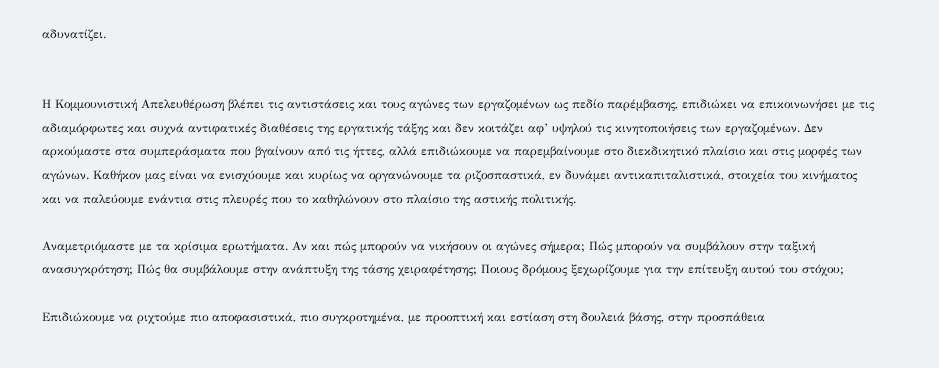αδυνατίζει.


Η Κομμουνιστική Απελευθέρωση βλέπει τις αντιστάσεις και τους αγώνες των εργαζομένων ως πεδίο παρέμβασης, επιδιώκει να επικοινωνήσει με τις αδιαμόρφωτες και συχνά αντιφατικές διαθέσεις της εργατικής τάξης και δεν κοιτάζει αφ’ υψηλού τις κινητοποιήσεις των εργαζομένων. Δεν αρκούμαστε στα συμπεράσματα που βγαίνουν από τις ήττες, αλλά επιδιώκουμε να παρεμβαίνουμε στο διεκδικητικό πλαίσιο και στις μορφές των αγώνων. Καθήκον μας είναι να ενισχύουμε και κυρίως να οργανώνουμε τα ριζοσπαστικά, εν δυνάμει αντικαπιταλιστικά, στοιχεία του κινήματος και να παλεύουμε ενάντια στις πλευρές που το καθηλώνουν στο πλαίσιο της αστικής πολιτικής.

Αναμετριόμαστε με τα κρίσιμα ερωτήματα. Αν και πώς μπορούν να νικήσουν οι αγώνες σήμερα; Πώς μπορούν να συμβάλουν στην ταξική ανασυγκρότηση; Πώς θα συμβάλουμε στην ανάπτυξη της τάσης χειραφέτησης; Ποιους δρόμους ξεχωρίζουμε για την επίτευξη αυτού του στόχου;

Επιδιώκουμε να ριχτούμε πιο αποφασιστικά, πιο συγκροτημένα, με προοπτική και εστίαση στη δουλειά βάσης, στην προσπάθεια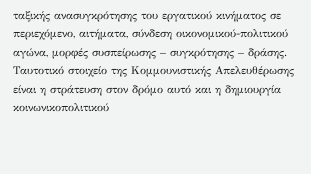ταξικής ανασυγκρότησης του εργατικού κινήματος σε περιεχόμενο, αιτήματα, σύνδεση οικονομικού-πολιτικού αγώνα, μορφές συσπείρωσης – συγκρότησης – δράσης. Ταυτοτικό στοιχείο της Κομμουνιστικής Απελευθέρωσης είναι η στράτευση στον δρόμο αυτό και η δημιουργία κοινωνικοπολιτικού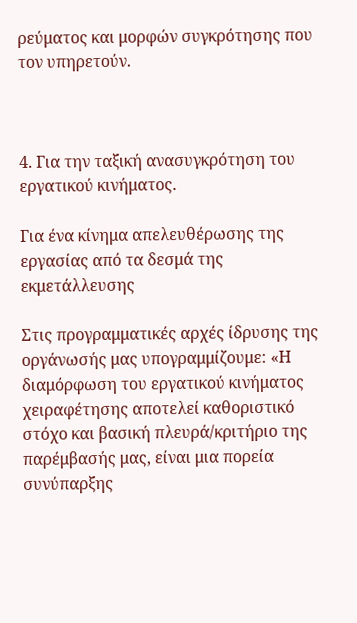ρεύματος και μορφών συγκρότησης που τον υπηρετούν.



4. Για την ταξική ανασυγκρότηση του εργατικού κινήματος.

Για ένα κίνημα απελευθέρωσης της εργασίας από τα δεσμά της εκμετάλλευσης

Στις προγραμματικές αρχές ίδρυσης της οργάνωσής μας υπογραμμίζουμε: «Η διαμόρφωση του εργατικού κινήματος χειραφέτησης αποτελεί καθοριστικό στόχο και βασική πλευρά/κριτήριο της παρέμβασής μας, είναι μια πορεία συνύπαρξης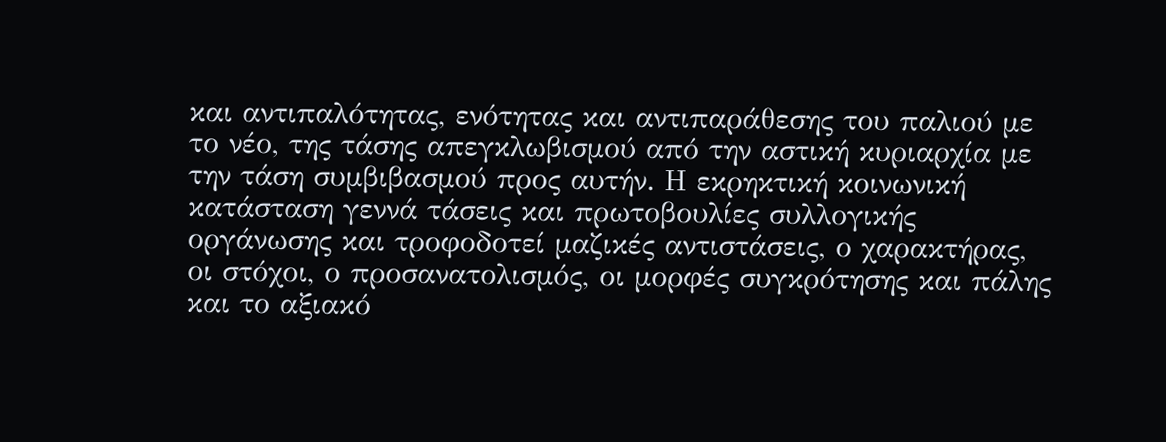και αντιπαλότητας, ενότητας και αντιπαράθεσης του παλιού με το νέο, της τάσης απεγκλωβισμού από την αστική κυριαρχία με την τάση συμβιβασμού προς αυτήν. Η εκρηκτική κοινωνική κατάσταση γεννά τάσεις και πρωτοβουλίες συλλογικής οργάνωσης και τροφοδοτεί μαζικές αντιστάσεις, ο χαρακτήρας, οι στόχοι, ο προσανατολισμός, οι μορφές συγκρότησης και πάλης και το αξιακό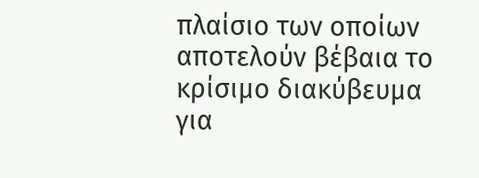πλαίσιο των οποίων αποτελούν βέβαια το κρίσιμο διακύβευμα για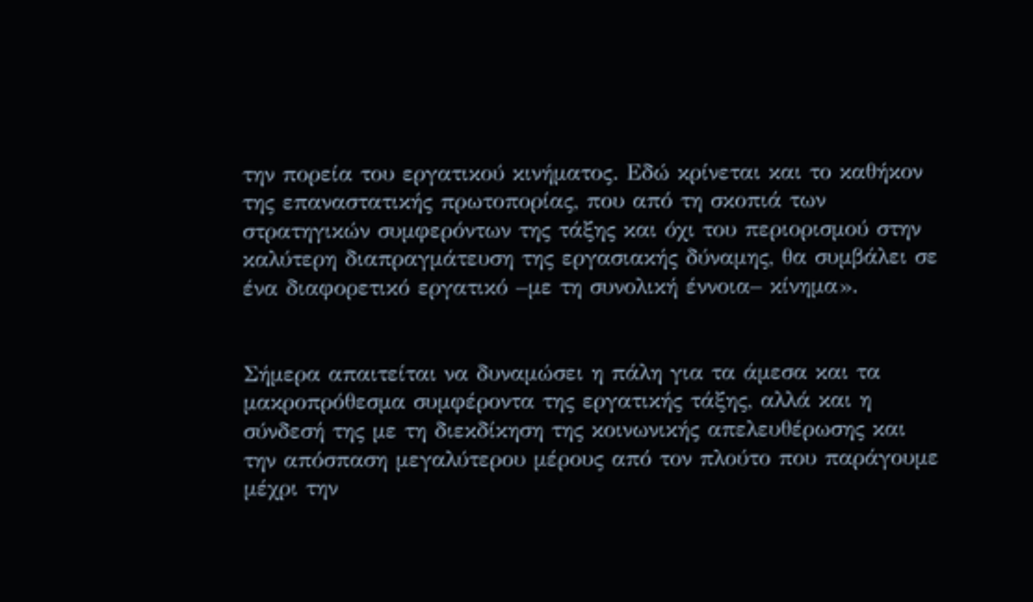την πορεία του εργατικού κινήματος. Εδώ κρίνεται και το καθήκον της επαναστατικής πρωτοπορίας, που από τη σκοπιά των στρατηγικών συμφερόντων της τάξης και όχι του περιορισμού στην καλύτερη διαπραγμάτευση της εργασιακής δύναμης, θα συμβάλει σε ένα διαφορετικό εργατικό –με τη συνολική έννοια– κίνημα».


Σήμερα απαιτείται να δυναμώσει η πάλη για τα άμεσα και τα μακροπρόθεσμα συμφέροντα της εργατικής τάξης, αλλά και η σύνδεσή της με τη διεκδίκηση της κοινωνικής απελευθέρωσης και την απόσπαση μεγαλύτερου μέρους από τον πλούτο που παράγουμε μέχρι την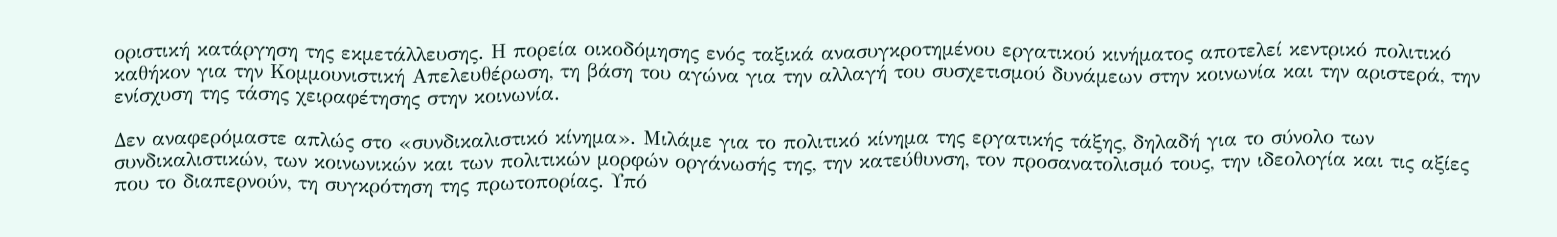οριστική κατάργηση της εκμετάλλευσης. Η πορεία οικοδόμησης ενός ταξικά ανασυγκροτημένου εργατικού κινήματος αποτελεί κεντρικό πολιτικό καθήκον για την Κομμουνιστική Απελευθέρωση, τη βάση του αγώνα για την αλλαγή του συσχετισμού δυνάμεων στην κοινωνία και την αριστερά, την ενίσχυση της τάσης χειραφέτησης στην κοινωνία.

Δεν αναφερόμαστε απλώς στο «συνδικαλιστικό κίνημα». Μιλάμε για το πολιτικό κίνημα της εργατικής τάξης, δηλαδή για το σύνολο των συνδικαλιστικών, των κοινωνικών και των πολιτικών μορφών οργάνωσής της, την κατεύθυνση, τον προσανατολισμό τους, την ιδεολογία και τις αξίες που το διαπερνούν, τη συγκρότηση της πρωτοπορίας. Υπό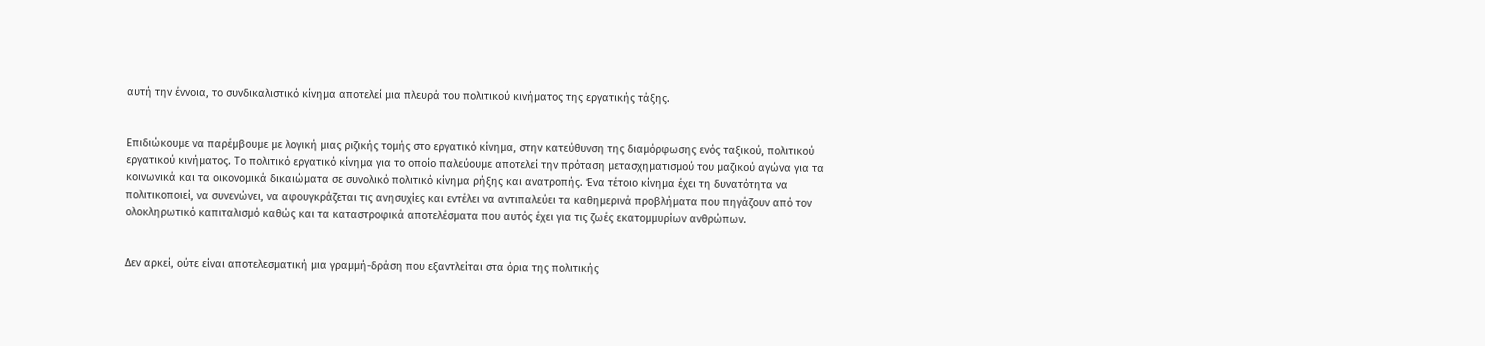αυτή την έννοια, το συνδικαλιστικό κίνημα αποτελεί μια πλευρά του πολιτικού κινήματος της εργατικής τάξης.


Επιδιώκουμε να παρέμβουμε με λογική μιας ριζικής τομής στο εργατικό κίνημα, στην κατεύθυνση της διαμόρφωσης ενός ταξικού, πολιτικού εργατικού κινήματος. Το πολιτικό εργατικό κίνημα για το οποίο παλεύουμε αποτελεί την πρόταση μετασχηματισμού του μαζικού αγώνα για τα κοινωνικά και τα οικονομικά δικαιώματα σε συνολικό πολιτικό κίνημα ρήξης και ανατροπής. Ένα τέτοιο κίνημα έχει τη δυνατότητα να πολιτικοποιεί, να συνενώνει, να αφουγκράζεται τις ανησυχίες και εντέλει να αντιπαλεύει τα καθημερινά προβλήματα που πηγάζουν από τον ολοκληρωτικό καπιταλισμό καθώς και τα καταστροφικά αποτελέσματα που αυτός έχει για τις ζωές εκατομμυρίων ανθρώπων.


Δεν αρκεί, ούτε είναι αποτελεσματική μια γραμμή-δράση που εξαντλείται στα όρια της πολιτικής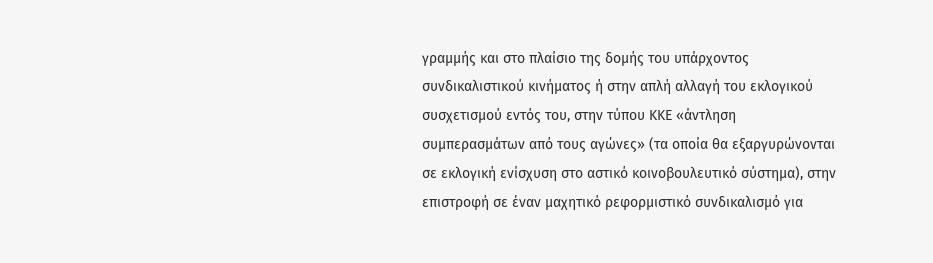γραμμής και στο πλαίσιο της δομής του υπάρχοντος συνδικαλιστικού κινήματος ή στην απλή αλλαγή του εκλογικού συσχετισμού εντός του, στην τύπου ΚΚΕ «άντληση συμπερασμάτων από τους αγώνες» (τα οποία θα εξαργυρώνονται σε εκλογική ενίσχυση στο αστικό κοινοβουλευτικό σύστημα), στην επιστροφή σε έναν μαχητικό ρεφορμιστικό συνδικαλισμό για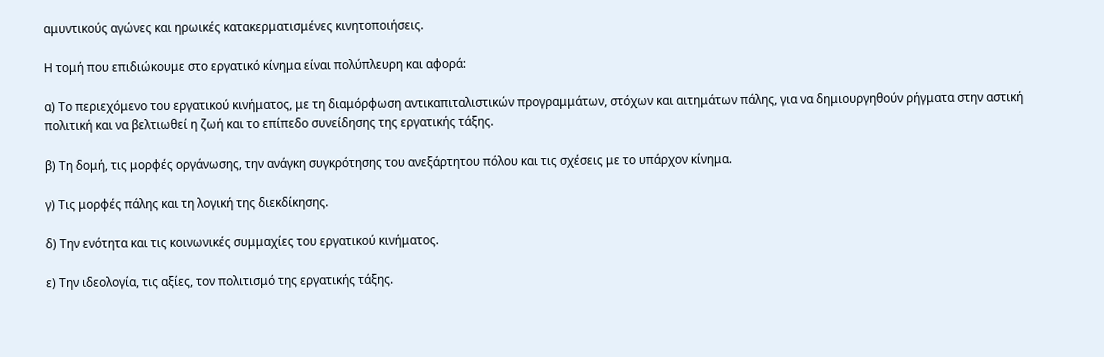αμυντικούς αγώνες και ηρωικές κατακερματισμένες κινητοποιήσεις.

Η τομή που επιδιώκουμε στο εργατικό κίνημα είναι πολύπλευρη και αφορά:

α) Το περιεχόμενο του εργατικού κινήματος, με τη διαμόρφωση αντικαπιταλιστικών προγραμμάτων, στόχων και αιτημάτων πάλης, για να δημιουργηθούν ρήγματα στην αστική πολιτική και να βελτιωθεί η ζωή και το επίπεδο συνείδησης της εργατικής τάξης.

β) Τη δομή, τις μορφές οργάνωσης, την ανάγκη συγκρότησης του ανεξάρτητου πόλου και τις σχέσεις με το υπάρχον κίνημα.

γ) Τις μορφές πάλης και τη λογική της διεκδίκησης.

δ) Την ενότητα και τις κοινωνικές συμμαχίες του εργατικού κινήματος.

ε) Την ιδεολογία, τις αξίες, τον πολιτισμό της εργατικής τάξης.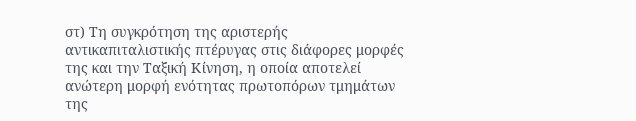στ) Τη συγκρότηση της αριστερής αντικαπιταλιστικής πτέρυγας στις διάφορες μορφές της και την Ταξική Κίνηση, η οποία αποτελεί ανώτερη μορφή ενότητας πρωτοπόρων τμημάτων της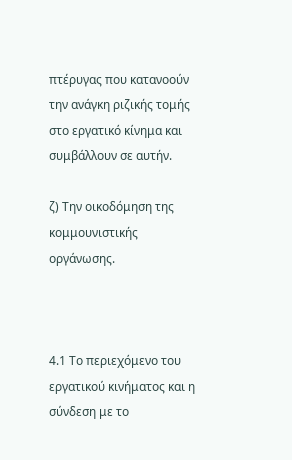πτέρυγας που κατανοούν την ανάγκη ριζικής τομής στο εργατικό κίνημα και συμβάλλουν σε αυτήν.

ζ) Την οικοδόμηση της κομμουνιστικής οργάνωσης.



4.1 Το περιεχόμενο του εργατικού κινήματος και η σύνδεση με το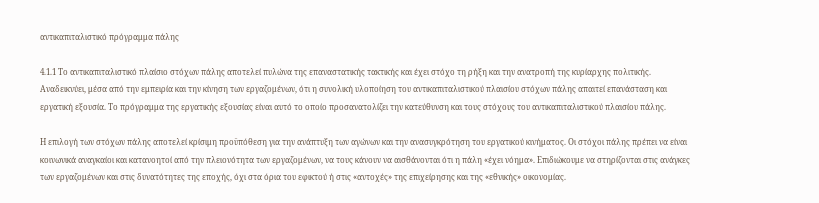αντικαπιταλιστικό πρόγραμμα πάλης

4.1.1 Το αντικαπιταλιστικό πλαίσιο στόχων πάλης αποτελεί πυλώνα της επαναστατικής τακτικής και έχει στόχο τη ρήξη και την ανατροπή της κυρίαρχης πολιτικής. Αναδεικνύει, μέσα από την εμπειρία και την κίνηση των εργαζομένων, ότι η συνολική υλοποίηση του αντικαπιταλιστικού πλαισίου στόχων πάλης απαιτεί επανάσταση και εργατική εξουσία. Το πρόγραμμα της εργατικής εξουσίας είναι αυτό το οποίο προσανατολίζει την κατεύθυνση και τους στόχους του αντικαπιταλιστικού πλαισίου πάλης.

Η επιλογή των στόχων πάλης αποτελεί κρίσιμη προϋπόθεση για την ανάπτυξη των αγώνων και την ανασυγκρότηση του εργατικού κινήματος. Οι στόχοι πάλης πρέπει να είναι κοινωνικά αναγκαίοι και κατανοητοί από την πλειονότητα των εργαζομένων, να τους κάνουν να αισθάνονται ότι η πάλη «έχει νόημα». Επιδιώκουμε να στηρίζονται στις ανάγκες των εργαζομένων και στις δυνατότητες της εποχής, όχι στα όρια του εφικτού ή στις «αντοχές» της επιχείρησης και της «εθνικής» οικονομίας.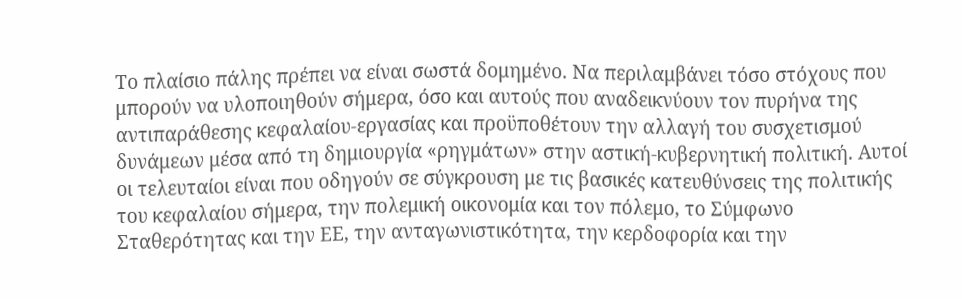Το πλαίσιο πάλης πρέπει να είναι σωστά δομημένο. Να περιλαμβάνει τόσο στόχους που μπορούν να υλοποιηθούν σήμερα, όσο και αυτούς που αναδεικνύουν τον πυρήνα της αντιπαράθεσης κεφαλαίου-εργασίας και προϋποθέτουν την αλλαγή του συσχετισμού δυνάμεων μέσα από τη δημιουργία «ρηγμάτων» στην αστική-κυβερνητική πολιτική. Αυτοί οι τελευταίοι είναι που οδηγούν σε σύγκρουση με τις βασικές κατευθύνσεις της πολιτικής του κεφαλαίου σήμερα, την πολεμική οικονομία και τον πόλεμο, το Σύμφωνο Σταθερότητας και την ΕΕ, την ανταγωνιστικότητα, την κερδοφορία και την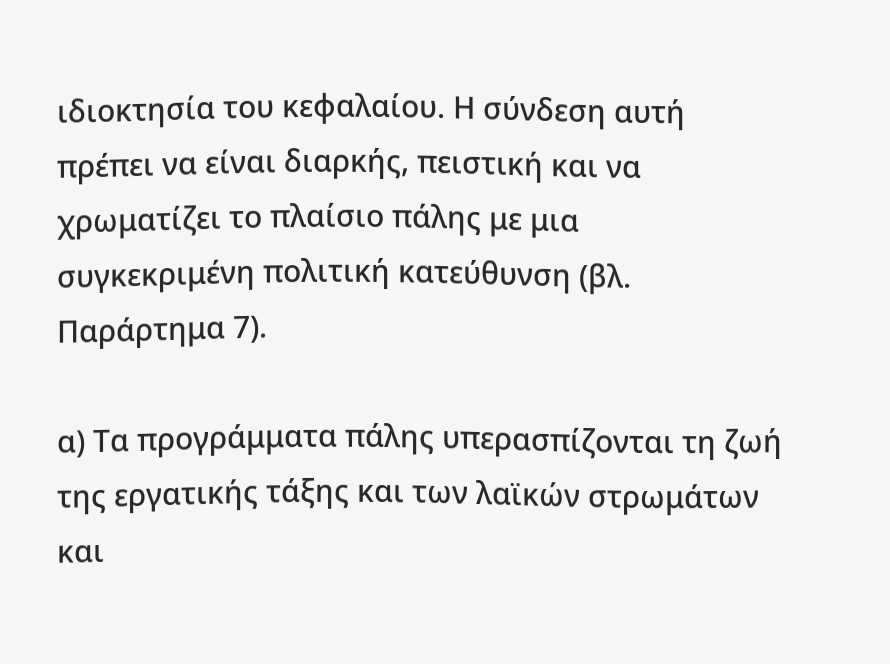ιδιοκτησία του κεφαλαίου. Η σύνδεση αυτή πρέπει να είναι διαρκής, πειστική και να χρωματίζει το πλαίσιο πάλης με μια συγκεκριμένη πολιτική κατεύθυνση (βλ. Παράρτημα 7).

α) Τα προγράμματα πάλης υπερασπίζονται τη ζωή της εργατικής τάξης και των λαϊκών στρωμάτων και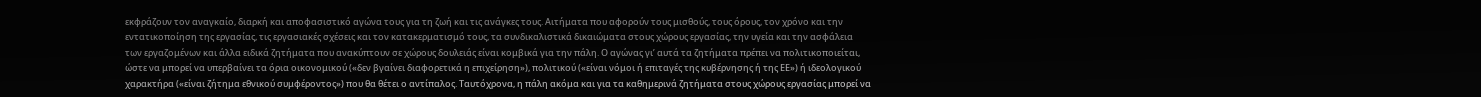εκφράζουν τον αναγκαίο, διαρκή και αποφασιστικό αγώνα τους για τη ζωή και τις ανάγκες τους. Αιτήματα που αφορούν τους μισθούς, τους όρους, τον χρόνο και την εντατικοποίηση της εργασίας, τις εργασιακές σχέσεις και τον κατακερματισμό τους, τα συνδικαλιστικά δικαιώματα στους χώρους εργασίας, την υγεία και την ασφάλεια των εργαζομένων και άλλα ειδικά ζητήματα που ανακύπτουν σε χώρους δουλειάς είναι κομβικά για την πάλη. Ο αγώνας γι’ αυτά τα ζητήματα πρέπει να πολιτικοποιείται, ώστε να μπορεί να υπερβαίνει τα όρια οικονομικού («δεν βγαίνει διαφορετικά η επιχείρηση»), πολιτικού («είναι νόμοι ή επιταγές της κυβέρνησης ή της ΕΕ») ή ιδεολογικού χαρακτήρα («είναι ζήτημα εθνικού συμφέροντος») που θα θέτει ο αντίπαλος. Ταυτόχρονα, η πάλη ακόμα και για τα καθημερινά ζητήματα στους χώρους εργασίας μπορεί να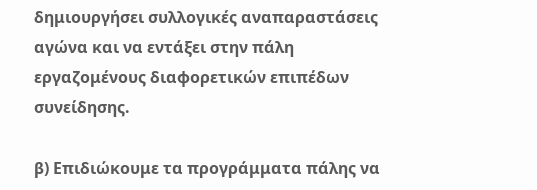δημιουργήσει συλλογικές αναπαραστάσεις αγώνα και να εντάξει στην πάλη εργαζομένους διαφορετικών επιπέδων συνείδησης.

β) Επιδιώκουμε τα προγράμματα πάλης να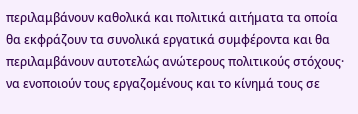περιλαμβάνουν καθολικά και πολιτικά αιτήματα τα οποία θα εκφράζουν τα συνολικά εργατικά συμφέροντα και θα περιλαμβάνουν αυτοτελώς ανώτερους πολιτικούς στόχους· να ενοποιούν τους εργαζομένους και το κίνημά τους σε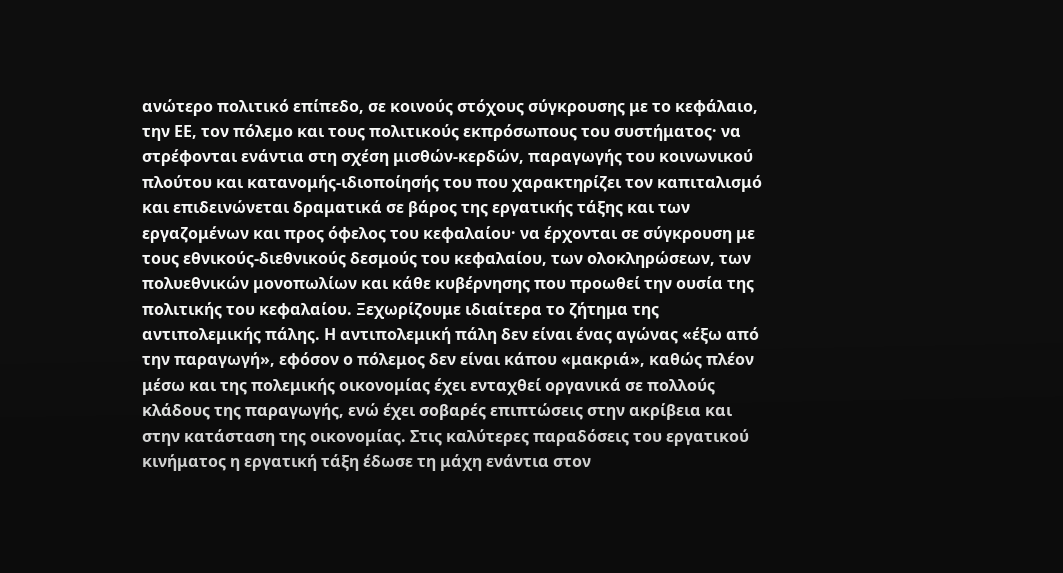ανώτερο πολιτικό επίπεδο, σε κοινούς στόχους σύγκρουσης με το κεφάλαιο, την ΕΕ, τον πόλεμο και τους πολιτικούς εκπρόσωπους του συστήματος· να στρέφονται ενάντια στη σχέση μισθών-κερδών, παραγωγής του κοινωνικού πλούτου και κατανομής-ιδιοποίησής του που χαρακτηρίζει τον καπιταλισμό και επιδεινώνεται δραματικά σε βάρος της εργατικής τάξης και των εργαζομένων και προς όφελος του κεφαλαίου· να έρχονται σε σύγκρουση με τους εθνικούς-διεθνικούς δεσμούς του κεφαλαίου, των ολοκληρώσεων, των πολυεθνικών μονοπωλίων και κάθε κυβέρνησης που προωθεί την ουσία της πολιτικής του κεφαλαίου. Ξεχωρίζουμε ιδιαίτερα το ζήτημα της αντιπολεμικής πάλης. Η αντιπολεμική πάλη δεν είναι ένας αγώνας «έξω από την παραγωγή», εφόσον ο πόλεμος δεν είναι κάπου «μακριά», καθώς πλέον μέσω και της πολεμικής οικονομίας έχει ενταχθεί οργανικά σε πολλούς κλάδους της παραγωγής, ενώ έχει σοβαρές επιπτώσεις στην ακρίβεια και στην κατάσταση της οικονομίας. Στις καλύτερες παραδόσεις του εργατικού κινήματος η εργατική τάξη έδωσε τη μάχη ενάντια στον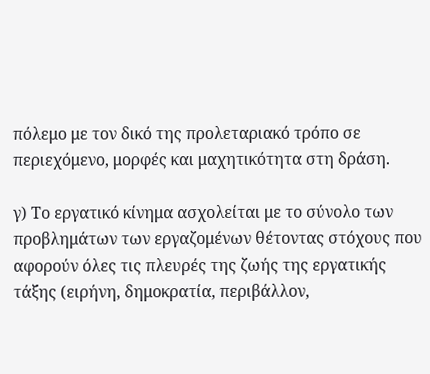πόλεμο με τον δικό της προλεταριακό τρόπο σε περιεχόμενο, μορφές και μαχητικότητα στη δράση.

γ) Το εργατικό κίνημα ασχολείται με το σύνολο των προβλημάτων των εργαζομένων θέτοντας στόχους που αφορούν όλες τις πλευρές της ζωής της εργατικής τάξης (ειρήνη, δημοκρατία, περιβάλλον,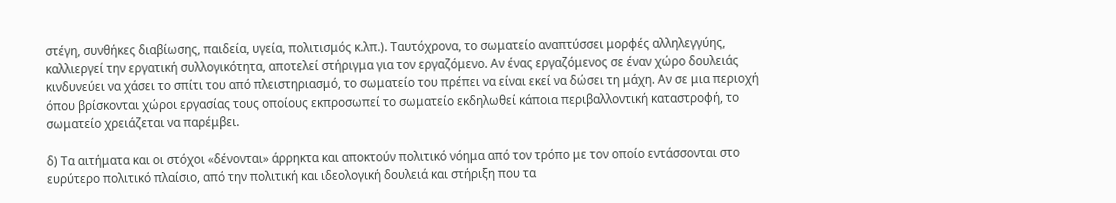στέγη, συνθήκες διαβίωσης, παιδεία, υγεία, πολιτισμός κ.λπ.). Ταυτόχρονα, το σωματείο αναπτύσσει μορφές αλληλεγγύης, καλλιεργεί την εργατική συλλογικότητα, αποτελεί στήριγμα για τον εργαζόμενο. Αν ένας εργαζόμενος σε έναν χώρο δουλειάς κινδυνεύει να χάσει το σπίτι του από πλειστηριασμό, το σωματείο του πρέπει να είναι εκεί να δώσει τη μάχη. Αν σε μια περιοχή όπου βρίσκονται χώροι εργασίας τους οποίους εκπροσωπεί το σωματείο εκδηλωθεί κάποια περιβαλλοντική καταστροφή, το σωματείο χρειάζεται να παρέμβει.

δ) Τα αιτήματα και οι στόχοι «δένονται» άρρηκτα και αποκτούν πολιτικό νόημα από τον τρόπο με τον οποίο εντάσσονται στο ευρύτερο πολιτικό πλαίσιο, από την πολιτική και ιδεολογική δουλειά και στήριξη που τα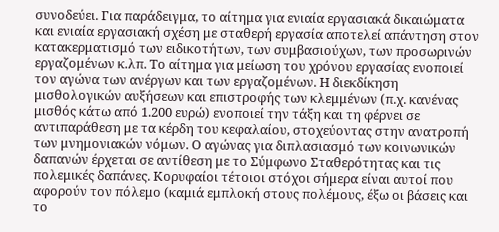συνοδεύει. Για παράδειγμα, το αίτημα για ενιαία εργασιακά δικαιώματα και ενιαία εργασιακή σχέση με σταθερή εργασία αποτελεί απάντηση στον κατακερματισμό των ειδικοτήτων, των συμβασιούχων, των προσωρινών εργαζομένων κ.λπ. Το αίτημα για μείωση του χρόνου εργασίας ενοποιεί τον αγώνα των ανέργων και των εργαζομένων. Η διεκδίκηση μισθολογικών αυξήσεων και επιστροφής των κλεμμένων (π.χ. κανένας μισθός κάτω από 1.200 ευρώ) ενοποιεί την τάξη και τη φέρνει σε αντιπαράθεση με τα κέρδη του κεφαλαίου, στοχεύοντας στην ανατροπή των μνημονιακών νόμων. Ο αγώνας για διπλασιασμό των κοινωνικών δαπανών έρχεται σε αντίθεση με το Σύμφωνο Σταθερότητας και τις πολεμικές δαπάνες. Κορυφαίοι τέτοιοι στόχοι σήμερα είναι αυτοί που αφορούν τον πόλεμο (καμιά εμπλοκή στους πολέμους, έξω οι βάσεις και το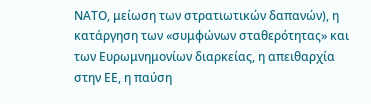ΝΑΤΟ, μείωση των στρατιωτικών δαπανών), η κατάργηση των «συμφώνων σταθερότητας» και των Ευρωμνημονίων διαρκείας, η απειθαρχία στην ΕΕ, η παύση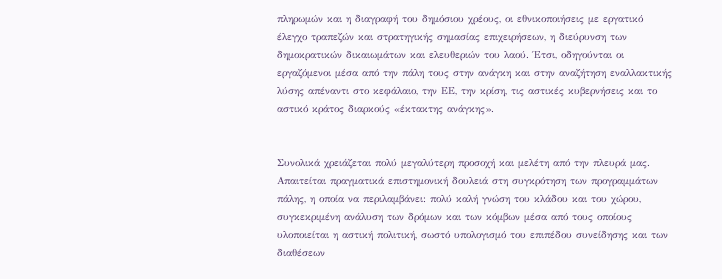πληρωμών και η διαγραφή του δημόσιου χρέους, οι εθνικοποιήσεις με εργατικό έλεγχο τραπεζών και στρατηγικής σημασίας επιχειρήσεων, η διεύρυνση των δημοκρατικών δικαιωμάτων και ελευθεριών του λαού. Έτσι, οδηγούνται οι εργαζόμενοι μέσα από την πάλη τους στην ανάγκη και στην αναζήτηση εναλλακτικής λύσης απέναντι στο κεφάλαιο, την ΕΕ, την κρίση, τις αστικές κυβερνήσεις και το αστικό κράτος διαρκούς «έκτακτης ανάγκης».


Συνολικά χρειάζεται πολύ μεγαλύτερη προσοχή και μελέτη από την πλευρά μας. Απαιτείται πραγματικά επιστημονική δουλειά στη συγκρότηση των προγραμμάτων πάλης, η οποία να περιλαμβάνει: πολύ καλή γνώση του κλάδου και του χώρου, συγκεκριμένη ανάλυση των δρόμων και των κόμβων μέσα από τους οποίους υλοποιείται η αστική πολιτική, σωστό υπολογισμό του επιπέδου συνείδησης και των διαθέσεων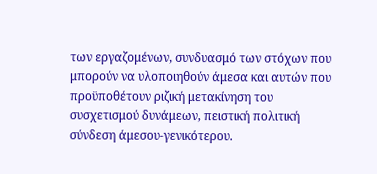των εργαζομένων, συνδυασμό των στόχων που μπορούν να υλοποιηθούν άμεσα και αυτών που προϋποθέτουν ριζική μετακίνηση του συσχετισμού δυνάμεων, πειστική πολιτική σύνδεση άμεσου-γενικότερου.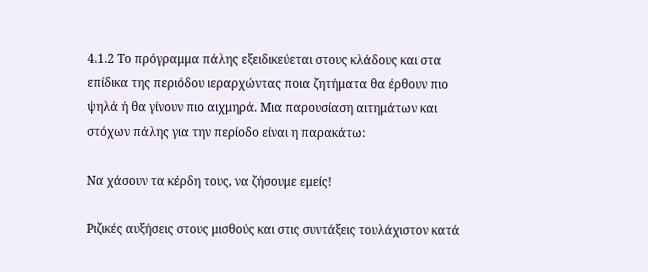4.1.2 Το πρόγραμμα πάλης εξειδικεύεται στους κλάδους και στα επίδικα της περιόδου ιεραρχώντας ποια ζητήματα θα έρθουν πιο ψηλά ή θα γίνουν πιο αιχμηρά. Μια παρουσίαση αιτημάτων και στόχων πάλης για την περίοδο είναι η παρακάτω:

Να χάσουν τα κέρδη τους, να ζήσουμε εμείς!

Ριζικές αυξήσεις στους μισθούς και στις συντάξεις τουλάχιστον κατά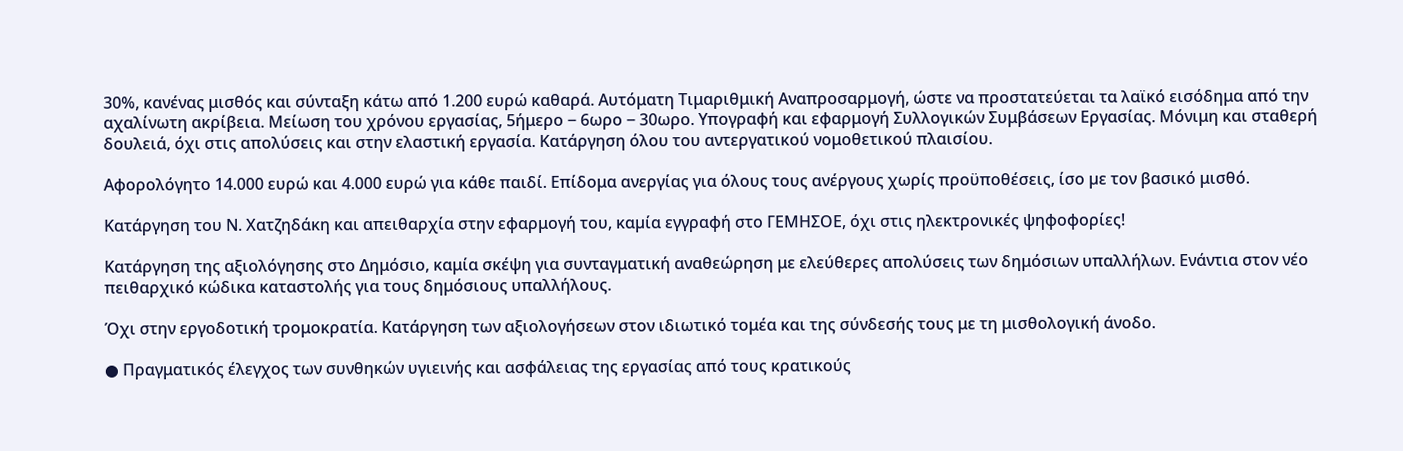30%, κανένας μισθός και σύνταξη κάτω από 1.200 ευρώ καθαρά. Αυτόματη Τιμαριθμική Αναπροσαρμογή, ώστε να προστατεύεται τα λαϊκό εισόδημα από την αχαλίνωτη ακρίβεια. Μείωση του χρόνου εργασίας, 5ήμερο ‒ 6ωρο ‒ 30ωρο. Υπογραφή και εφαρμογή Συλλογικών Συμβάσεων Εργασίας. Μόνιμη και σταθερή δουλειά, όχι στις απολύσεις και στην ελαστική εργασία. Κατάργηση όλου του αντεργατικού νομοθετικού πλαισίου.

Αφορολόγητο 14.000 ευρώ και 4.000 ευρώ για κάθε παιδί. Επίδομα ανεργίας για όλους τους ανέργους χωρίς προϋποθέσεις, ίσο µε τον βασικό μισθό.

Κατάργηση του Ν. Χατζηδάκη και απειθαρχία στην εφαρμογή του, καµία εγγραφή στο ΓΕΜΗΣΟΕ, όχι στις ηλεκτρονικές ψηφοφορίες!

Κατάργηση της αξιολόγησης στο Δημόσιο, καμία σκέψη για συνταγματική αναθεώρηση με ελεύθερες απολύσεις των δημόσιων υπαλλήλων. Ενάντια στον νέο πειθαρχικό κώδικα καταστολής για τους δημόσιους υπαλλήλους.

Όχι στην εργοδοτική τρομοκρατία. Κατάργηση των αξιολογήσεων στον ιδιωτικό τομέα και της σύνδεσής τους με τη μισθολογική άνοδο.

● Πραγματικός έλεγχος των συνθηκών υγιεινής και ασφάλειας της εργασίας από τους κρατικούς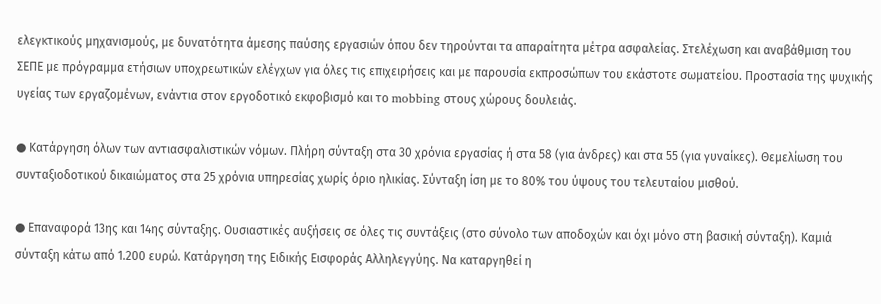ελεγκτικούς μηχανισμούς, με δυνατότητα άμεσης παύσης εργασιών όπου δεν τηρούνται τα απαραίτητα μέτρα ασφαλείας. Στελέχωση και αναβάθμιση του ΣΕΠΕ με πρόγραμμα ετήσιων υποχρεωτικών ελέγχων για όλες τις επιχειρήσεις και με παρουσία εκπροσώπων του εκάστοτε σωματείου. Προστασία της ψυχικής υγείας των εργαζομένων, ενάντια στον εργοδοτικό εκφοβισμό και το mobbing στους χώρους δουλειάς.

● Κατάργηση όλων των αντιασφαλιστικών νόμων. Πλήρη σύνταξη στα 30 χρόνια εργασίας ή στα 58 (για άνδρες) και στα 55 (για γυναίκες). Θεμελίωση του συνταξιοδοτικού δικαιώματος στα 25 χρόνια υπηρεσίας χωρίς όριο ηλικίας. Σύνταξη ίση με το 80% του ύψους του τελευταίου μισθού.

● Επαναφορά 13ης και 14ης σύνταξης. Ουσιαστικές αυξήσεις σε όλες τις συντάξεις (στο σύνολο των αποδοχών και όχι μόνο στη βασική σύνταξη). Καμιά σύνταξη κάτω από 1.200 ευρώ. Κατάργηση της Ειδικής Εισφοράς Αλληλεγγύης. Να καταργηθεί η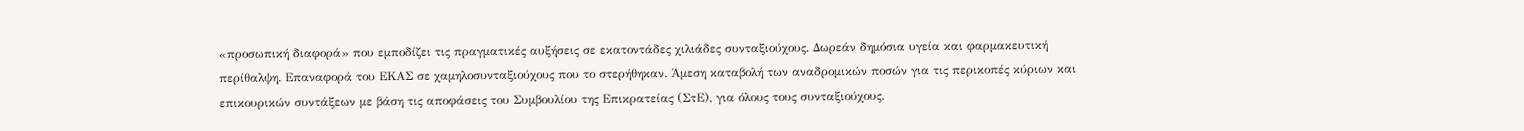«προσωπική διαφορά» που εμποδίζει τις πραγματικές αυξήσεις σε εκατοντάδες χιλιάδες συνταξιούχους. Δωρεάν δημόσια υγεία και φαρμακευτική περίθαλψη. Επαναφορά του ΕΚΑΣ σε χαμηλοσυνταξιούχους που το στερήθηκαν. Άμεση καταβολή των αναδρομικών ποσών για τις περικοπές κύριων και επικουρικών συντάξεων με βάση τις αποφάσεις του Συμβουλίου της Επικρατείας (ΣτΕ), για όλους τους συνταξιούχους.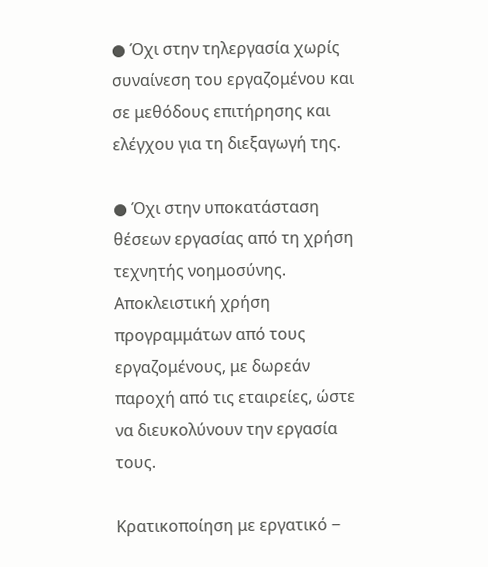● Όχι στην τηλεργασία χωρίς συναίνεση του εργαζομένου και σε μεθόδους επιτήρησης και ελέγχου για τη διεξαγωγή της.

● Όχι στην υποκατάσταση θέσεων εργασίας από τη χρήση τεχνητής νοημοσύνης. Αποκλειστική χρήση προγραμμάτων από τους εργαζομένους, με δωρεάν παροχή από τις εταιρείες, ώστε να διευκολύνουν την εργασία τους.

Κρατικοποίηση με εργατικό ‒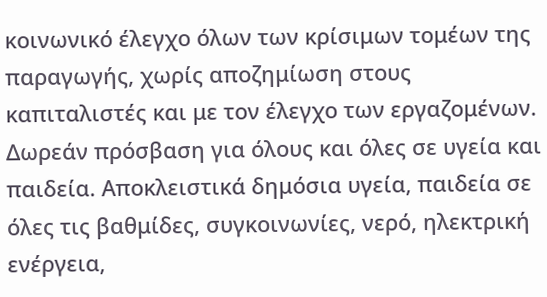κοινωνικό έλεγχο όλων των κρίσιμων τομέων της παραγωγής, χωρίς αποζημίωση στους καπιταλιστές και με τον έλεγχο των εργαζομένων. Δωρεάν πρόσβαση για όλους και όλες σε υγεία και παιδεία. Αποκλειστικά δημόσια υγεία, παιδεία σε όλες τις βαθμίδες, συγκοινωνίες, νερό, ηλεκτρική ενέργεια,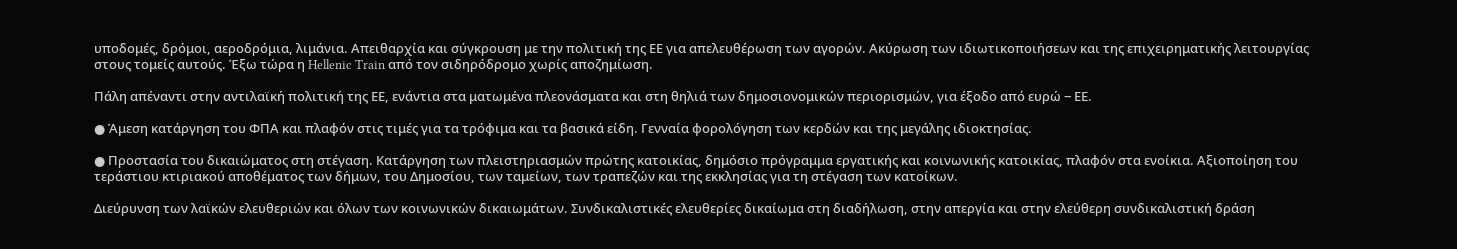υποδομές, δρόμοι, αεροδρόμια, λιμάνια. Απειθαρχία και σύγκρουση με την πολιτική της ΕΕ για απελευθέρωση των αγορών. Ακύρωση των ιδιωτικοποιήσεων και της επιχειρηματικής λειτουργίας στους τομείς αυτούς. Έξω τώρα η Hellenic Train από τον σιδηρόδρομο χωρίς αποζημίωση.

Πάλη απέναντι στην αντιλαϊκή πολιτική της ΕΕ, ενάντια στα ματωμένα πλεονάσματα και στη θηλιά των δημοσιονομικών περιορισμών, για έξοδο από ευρώ ‒ ΕΕ.

● Άμεση κατάργηση του ΦΠΑ και πλαφόν στις τιμές για τα τρόφιμα και τα βασικά είδη. Γενναία φορολόγηση των κερδών και της μεγάλης ιδιοκτησίας.

● Προστασία του δικαιώματος στη στέγαση. Κατάργηση των πλειστηριασμών πρώτης κατοικίας, δημόσιο πρόγραμμα εργατικής και κοινωνικής κατοικίας, πλαφόν στα ενοίκια. Αξιοποίηση του τεράστιου κτιριακού αποθέματος των δήμων, του Δημοσίου, των ταμείων, των τραπεζών και της εκκλησίας για τη στέγαση των κατοίκων.

Διεύρυνση των λαϊκών ελευθεριών και όλων των κοινωνικών δικαιωμάτων. Συνδικαλιστικές ελευθερίες δικαίωμα στη διαδήλωση, στην απεργία και στην ελεύθερη συνδικαλιστική δράση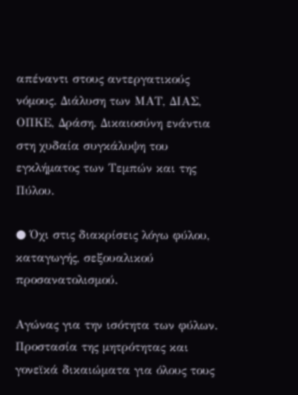απέναντι στους αντεργατικούς νόμους. Διάλυση των ΜΑΤ, ΔΙΑΣ, ΟΠΚΕ, Δράση. Δικαιοσύνη ενάντια στη χυδαία συγκάλυψη του εγκλήματος των Τεμπών και της Πύλου.

● Όχι στις διακρίσεις λόγω φύλου, καταγωγής, σεξουαλικού προσανατολισμού.

Αγώνας για την ισότητα των φύλων. Προστασία της μητρότητας και γονεϊκά δικαιώματα για όλους τους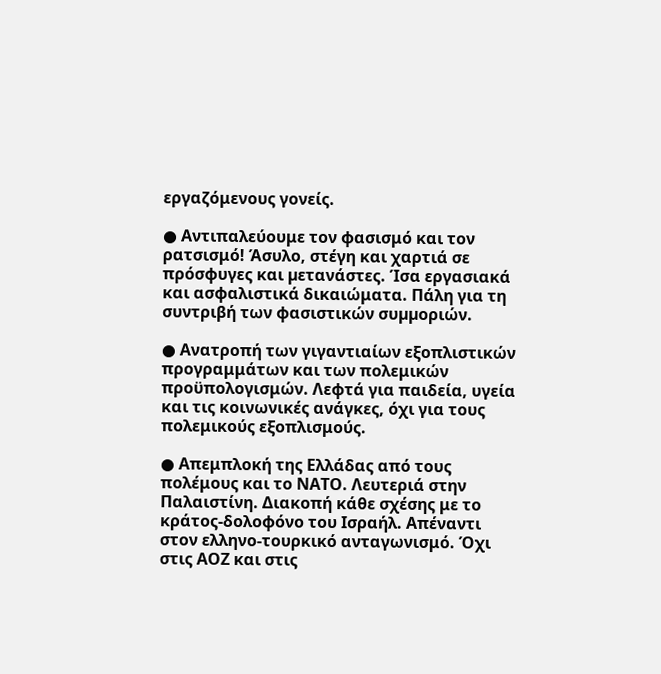εργαζόμενους γονείς.

● Αντιπαλεύουμε τον φασισμό και τον ρατσισμό! Άσυλο, στέγη και χαρτιά σε πρόσφυγες και µετανάστες. Ίσα εργασιακά και ασφαλιστικά δικαιώματα. Πάλη για τη συντριβή των φασιστικών συµµοριών.

● Ανατροπή των γιγαντιαίων εξοπλιστικών προγραμμάτων και των πολεμικών προϋπολογισμών. Λεφτά για παιδεία, υγεία και τις κοινωνικές ανάγκες, όχι για τους πολεμικούς εξοπλισμούς.

● Απεμπλοκή της Ελλάδας από τους πολέμους και το ΝΑΤΟ. Λευτεριά στην Παλαιστίνη. Διακοπή κάθε σχέσης με το κράτος-δολοφόνο του Ισραήλ. Απέναντι στον ελληνο-τουρκικό ανταγωνισμό. Όχι στις ΑΟΖ και στις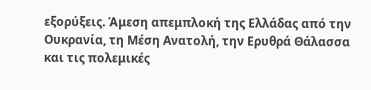εξορύξεις. Άμεση απεμπλοκή της Ελλάδας από την Ουκρανία, τη Μέση Ανατολή, την Ερυθρά Θάλασσα και τις πολεμικές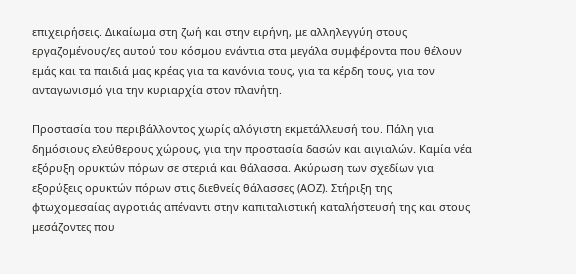επιχειρήσεις. Δικαίωμα στη ζωή και στην ειρήνη, με αλληλεγγύη στους εργαζομένους/ες αυτού του κόσμου ενάντια στα μεγάλα συμφέροντα που θέλουν εμάς και τα παιδιά μας κρέας για τα κανόνια τους, για τα κέρδη τους, για τον ανταγωνισμό για την κυριαρχία στον πλανήτη.

Προστασία του περιβάλλοντος χωρίς αλόγιστη εκμετάλλευσή του. Πάλη για δημόσιους ελεύθερους χώρους, για την προστασία δασών και αιγιαλών. Καμία νέα εξόρυξη ορυκτών πόρων σε στεριά και θάλασσα. Ακύρωση των σχεδίων για εξορύξεις ορυκτών πόρων στις διεθνείς θάλασσες (ΑΟΖ). Στήριξη της φτωχομεσαίας αγροτιάς απέναντι στην καπιταλιστική καταλήστευσή της και στους μεσάζοντες που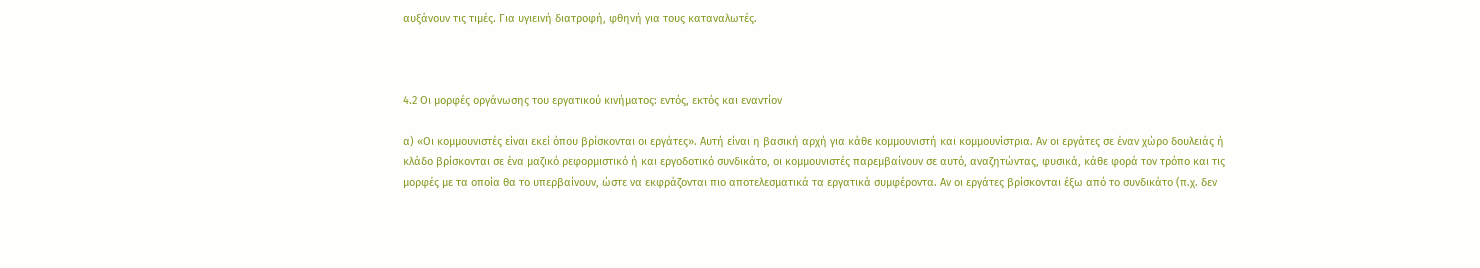αυξάνουν τις τιμές. Για υγιεινή διατροφή, φθηνή για τους καταναλωτές.



4.2 Οι μορφές οργάνωσης του εργατικού κινήματος: εντός, εκτός και εναντίον

α) «Οι κομμουνιστές είναι εκεί όπου βρίσκονται οι εργάτες». Αυτή είναι η βασική αρχή για κάθε κομμουνιστή και κομμουνίστρια. Αν οι εργάτες σε έναν χώρο δουλειάς ή κλάδο βρίσκονται σε ένα μαζικό ρεφορμιστικό ή και εργοδοτικό συνδικάτο, οι κομμουνιστές παρεμβαίνουν σε αυτό, αναζητώντας, φυσικά, κάθε φορά τον τρόπο και τις μορφές με τα οποία θα το υπερβαίνουν, ώστε να εκφράζονται πιο αποτελεσματικά τα εργατικά συμφέροντα. Αν οι εργάτες βρίσκονται έξω από το συνδικάτο (π.χ. δεν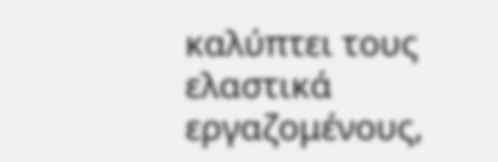καλύπτει τους ελαστικά εργαζομένους,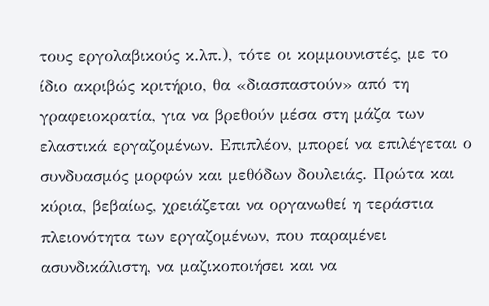τους εργολαβικούς κ.λπ.), τότε οι κομμουνιστές, με το ίδιο ακριβώς κριτήριο, θα «διασπαστούν» από τη γραφειοκρατία, για να βρεθούν μέσα στη μάζα των ελαστικά εργαζομένων. Επιπλέον, μπορεί να επιλέγεται ο συνδυασμός μορφών και μεθόδων δουλειάς. Πρώτα και κύρια, βεβαίως, χρειάζεται να οργανωθεί η τεράστια πλειονότητα των εργαζομένων, που παραμένει ασυνδικάλιστη, να μαζικοποιήσει και να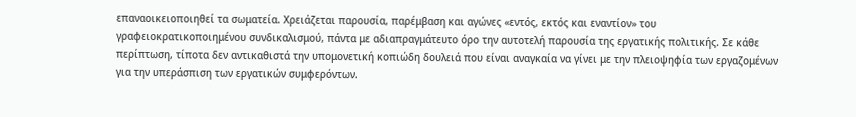επαναοικειοποιηθεί τα σωματεία. Χρειάζεται παρουσία, παρέμβαση και αγώνες «εντός, εκτός και εναντίον» του γραφειοκρατικοποιημένου συνδικαλισμού, πάντα με αδιαπραγμάτευτο όρο την αυτοτελή παρουσία της εργατικής πολιτικής. Σε κάθε περίπτωση, τίποτα δεν αντικαθιστά την υπομονετική κοπιώδη δουλειά που είναι αναγκαία να γίνει με την πλειοψηφία των εργαζομένων για την υπεράσπιση των εργατικών συμφερόντων.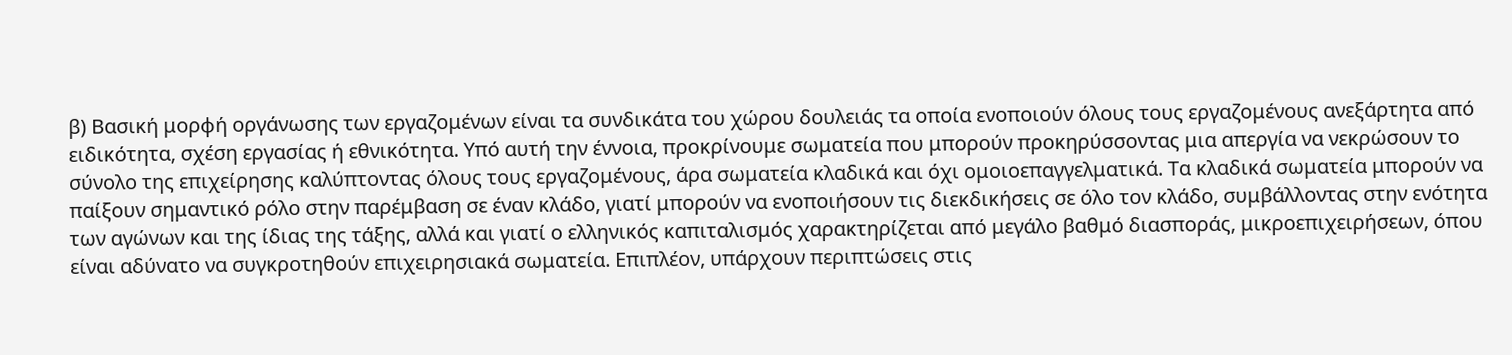β) Βασική μορφή οργάνωσης των εργαζομένων είναι τα συνδικάτα του χώρου δουλειάς τα οποία ενοποιούν όλους τους εργαζομένους ανεξάρτητα από ειδικότητα, σχέση εργασίας ή εθνικότητα. Υπό αυτή την έννοια, προκρίνουμε σωματεία που μπορούν προκηρύσσοντας μια απεργία να νεκρώσουν το σύνολο της επιχείρησης καλύπτοντας όλους τους εργαζομένους, άρα σωματεία κλαδικά και όχι ομοιοεπαγγελματικά. Τα κλαδικά σωματεία μπορούν να παίξουν σημαντικό ρόλο στην παρέμβαση σε έναν κλάδο, γιατί μπορούν να ενοποιήσουν τις διεκδικήσεις σε όλο τον κλάδο, συμβάλλοντας στην ενότητα των αγώνων και της ίδιας της τάξης, αλλά και γιατί ο ελληνικός καπιταλισμός χαρακτηρίζεται από μεγάλο βαθμό διασποράς, μικροεπιχειρήσεων, όπου είναι αδύνατο να συγκροτηθούν επιχειρησιακά σωματεία. Επιπλέον, υπάρχουν περιπτώσεις στις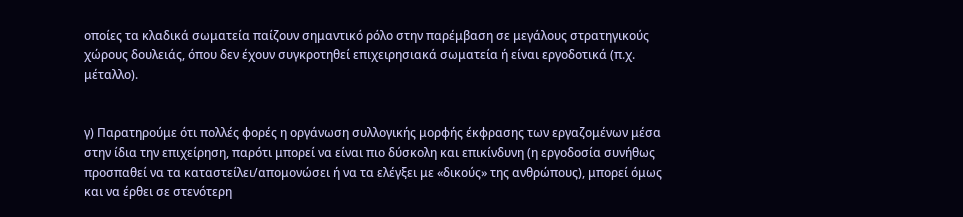οποίες τα κλαδικά σωματεία παίζουν σημαντικό ρόλο στην παρέμβαση σε μεγάλους στρατηγικούς χώρους δουλειάς, όπου δεν έχουν συγκροτηθεί επιχειρησιακά σωματεία ή είναι εργοδοτικά (π.χ. μέταλλο).


γ) Παρατηρούμε ότι πολλές φορές η οργάνωση συλλογικής μορφής έκφρασης των εργαζομένων μέσα στην ίδια την επιχείρηση, παρότι μπορεί να είναι πιο δύσκολη και επικίνδυνη (η εργοδοσία συνήθως προσπαθεί να τα καταστείλει/απομονώσει ή να τα ελέγξει με «δικούς» της ανθρώπους), μπορεί όμως και να έρθει σε στενότερη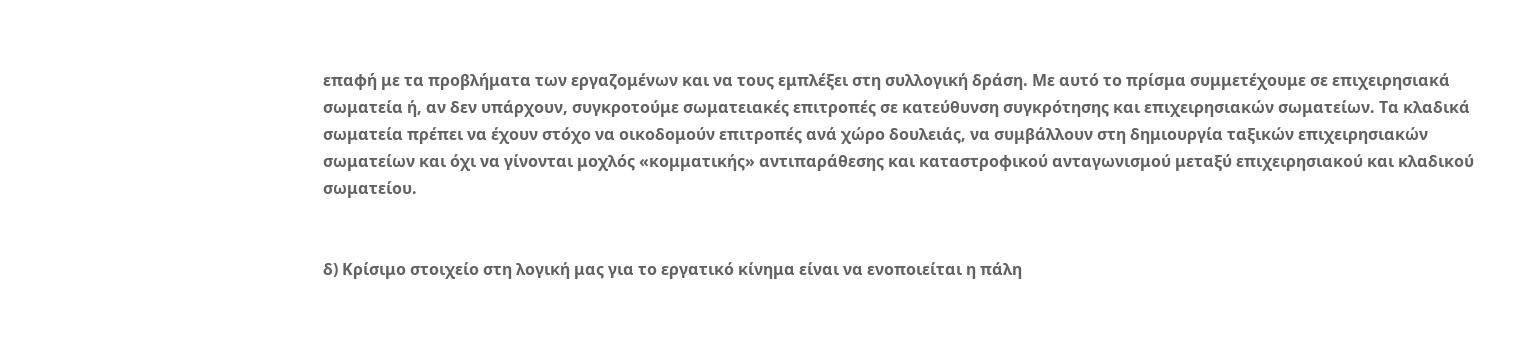επαφή με τα προβλήματα των εργαζομένων και να τους εμπλέξει στη συλλογική δράση. Με αυτό το πρίσμα συμμετέχουμε σε επιχειρησιακά σωματεία ή, αν δεν υπάρχουν, συγκροτούμε σωματειακές επιτροπές σε κατεύθυνση συγκρότησης και επιχειρησιακών σωματείων. Τα κλαδικά σωματεία πρέπει να έχουν στόχο να οικοδομούν επιτροπές ανά χώρο δουλειάς, να συμβάλλουν στη δημιουργία ταξικών επιχειρησιακών σωματείων και όχι να γίνονται μοχλός «κομματικής» αντιπαράθεσης και καταστροφικού ανταγωνισμού μεταξύ επιχειρησιακού και κλαδικού σωματείου.


δ) Κρίσιμο στοιχείο στη λογική μας για το εργατικό κίνημα είναι να ενοποιείται η πάλη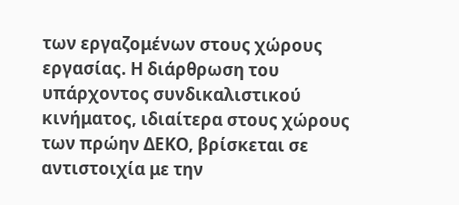των εργαζομένων στους χώρους εργασίας. Η διάρθρωση του υπάρχοντος συνδικαλιστικού κινήματος, ιδιαίτερα στους χώρους των πρώην ΔΕΚΟ, βρίσκεται σε αντιστοιχία με την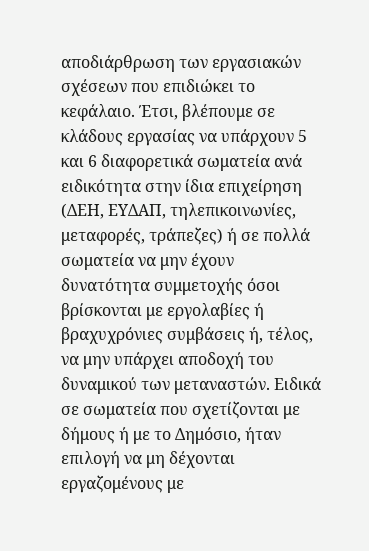αποδιάρθρωση των εργασιακών σχέσεων που επιδιώκει το κεφάλαιο. Έτσι, βλέπουμε σε κλάδους εργασίας να υπάρχουν 5 και 6 διαφορετικά σωματεία ανά ειδικότητα στην ίδια επιχείρηση (ΔΕΗ, ΕΥΔΑΠ, τηλεπικοινωνίες, μεταφορές, τράπεζες) ή σε πολλά σωματεία να μην έχουν δυνατότητα συμμετοχής όσοι βρίσκονται με εργολαβίες ή βραχυχρόνιες συμβάσεις ή, τέλος, να μην υπάρχει αποδοχή του δυναμικού των μεταναστών. Ειδικά σε σωματεία που σχετίζονται με δήμους ή με το Δημόσιο, ήταν επιλογή να μη δέχονται εργαζομένους με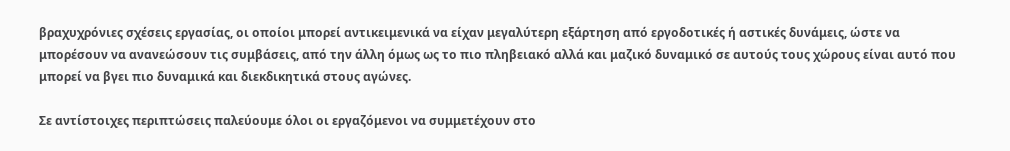βραχυχρόνιες σχέσεις εργασίας, οι οποίοι μπορεί αντικειμενικά να είχαν μεγαλύτερη εξάρτηση από εργοδοτικές ή αστικές δυνάμεις, ώστε να μπορέσουν να ανανεώσουν τις συμβάσεις, από την άλλη όμως ως το πιο πληβειακό αλλά και μαζικό δυναμικό σε αυτούς τους χώρους είναι αυτό που μπορεί να βγει πιο δυναμικά και διεκδικητικά στους αγώνες.

Σε αντίστοιχες περιπτώσεις παλεύουμε όλοι οι εργαζόμενοι να συμμετέχουν στο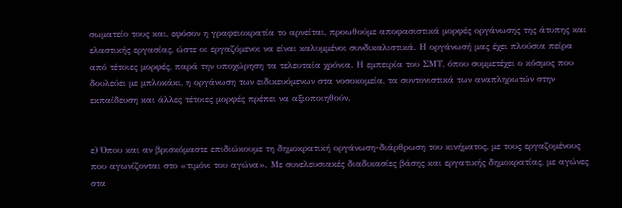σωματείο τους και, εφόσον η γραφειοκρατία το αρνείται, προωθούμε αποφασιστικά μορφές οργάνωσης της άτυπης και ελαστικής εργασίας, ώστε οι εργαζόμενοι να είναι καλυμμένοι συνδικαλιστικά. Η οργάνωσή μας έχει πλούσια πείρα από τέτοιες μορφές, παρά την υποχώρηση τα τελευταία χρόνια. Η εμπειρία του ΣΜΤ, όπου συμμετέχει ο κόσμος που δουλεύει με μπλοκάκι, η οργάνωση των ειδικευόμενων στα νοσοκομεία, τα συντονιστικά των αναπληρωτών στην εκπαίδευση και άλλες τέτοιες μορφές πρέπει να αξιοποιηθούν.


ε) Όπου και αν βρισκόμαστε επιδιώκουμε τη δημοκρατική οργάνωση-διάρθρωση του κινήματος, με τους εργαζομένους που αγωνίζονται στο «τιμόνι του αγώνα». Με συνελευσιακές διαδικασίες βάσης και εργατικής δημοκρατίας, με αγώνες στα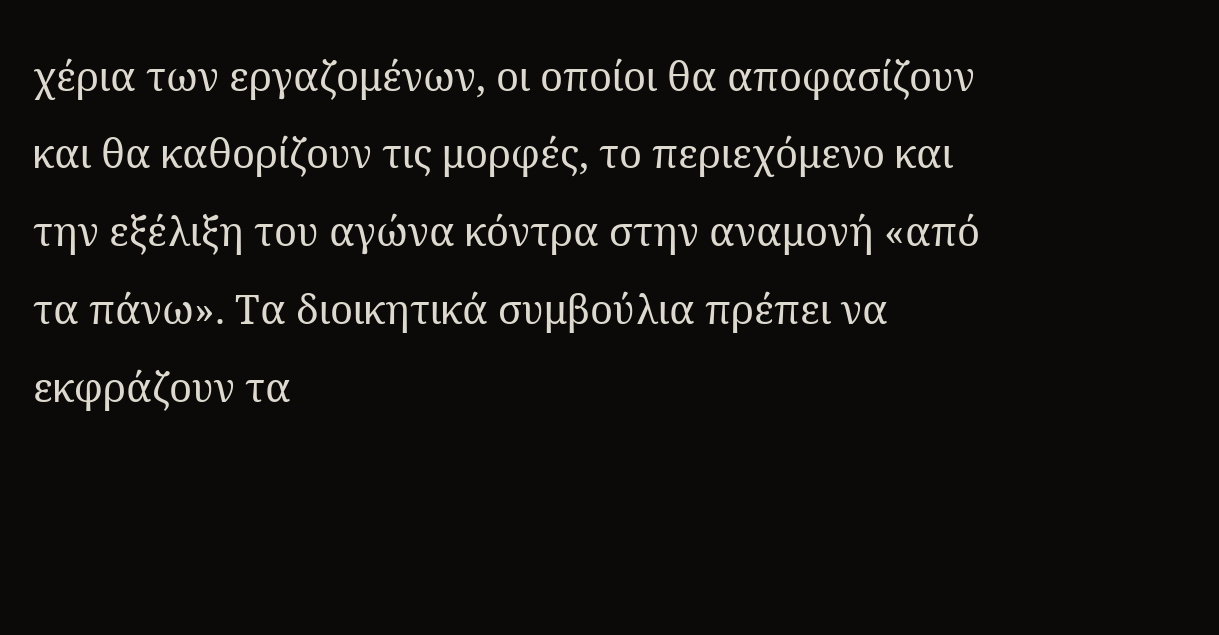χέρια των εργαζομένων, οι οποίοι θα αποφασίζουν και θα καθορίζουν τις μορφές, το περιεχόμενο και την εξέλιξη του αγώνα κόντρα στην αναμονή «από τα πάνω». Τα διοικητικά συμβούλια πρέπει να εκφράζουν τα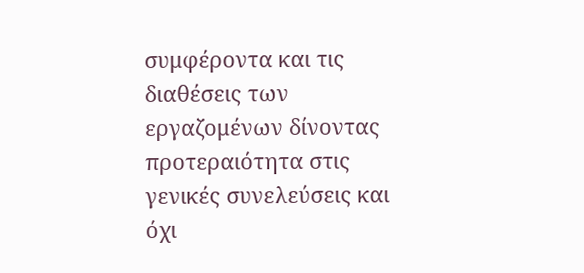συμφέροντα και τις διαθέσεις των εργαζομένων δίνοντας προτεραιότητα στις γενικές συνελεύσεις και όχι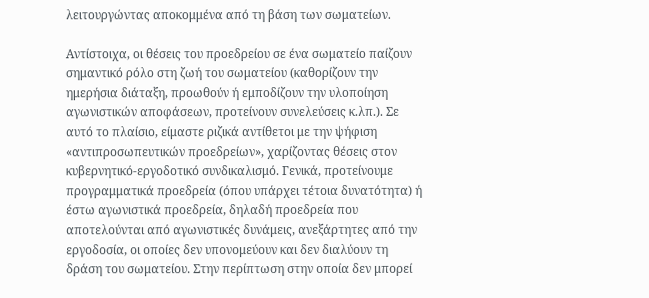λειτουργώντας αποκομμένα από τη βάση των σωματείων.

Αντίστοιχα, οι θέσεις του προεδρείου σε ένα σωματείο παίζουν σημαντικό ρόλο στη ζωή του σωματείου (καθορίζουν την ημερήσια διάταξη, προωθούν ή εμποδίζουν την υλοποίηση αγωνιστικών αποφάσεων, προτείνουν συνελεύσεις κ.λπ.). Σε αυτό το πλαίσιο, είμαστε ριζικά αντίθετοι με την ψήφιση «αντιπροσωπευτικών προεδρείων», χαρίζοντας θέσεις στον κυβερνητικό-εργοδοτικό συνδικαλισμό. Γενικά, προτείνουμε προγραμματικά προεδρεία (όπου υπάρχει τέτοια δυνατότητα) ή έστω αγωνιστικά προεδρεία, δηλαδή προεδρεία που αποτελούνται από αγωνιστικές δυνάμεις, ανεξάρτητες από την εργοδοσία, οι οποίες δεν υπονομεύουν και δεν διαλύουν τη δράση του σωματείου. Στην περίπτωση στην οποία δεν μπορεί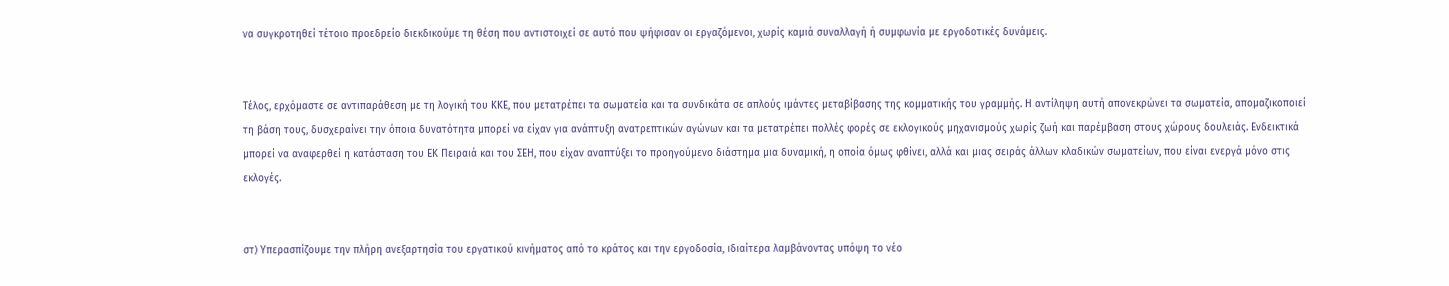να συγκροτηθεί τέτοιο προεδρείο διεκδικούμε τη θέση που αντιστοιχεί σε αυτό που ψήφισαν οι εργαζόμενοι, χωρίς καμιά συναλλαγή ή συμφωνία με εργοδοτικές δυνάμεις.


Τέλος, ερχόμαστε σε αντιπαράθεση με τη λογική του ΚΚΕ, που μετατρέπει τα σωματεία και τα συνδικάτα σε απλούς ιμάντες μεταβίβασης της κομματικής του γραμμής. Η αντίληψη αυτή απονεκρώνει τα σωματεία, απομαζικοποιεί τη βάση τους, δυσχεραίνει την όποια δυνατότητα μπορεί να είχαν για ανάπτυξη ανατρεπτικών αγώνων και τα μετατρέπει πολλές φορές σε εκλογικούς μηχανισμούς χωρίς ζωή και παρέμβαση στους χώρους δουλειάς. Ενδεικτικά μπορεί να αναφερθεί η κατάσταση του ΕΚ Πειραιά και του ΣΕΗ, που είχαν αναπτύξει το προηγούμενο διάστημα μια δυναμική, η οποία όμως φθίνει, αλλά και μιας σειράς άλλων κλαδικών σωματείων, που είναι ενεργά μόνο στις εκλογές.


στ) Υπερασπίζουμε την πλήρη ανεξαρτησία του εργατικού κινήματος από το κράτος και την εργοδοσία, ιδιαίτερα λαμβάνοντας υπόψη το νέο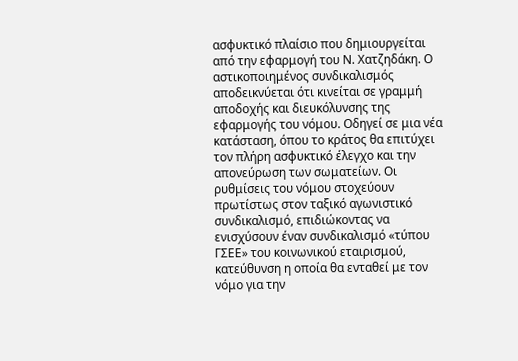ασφυκτικό πλαίσιο που δημιουργείται από την εφαρμογή του Ν. Χατζηδάκη. Ο αστικοποιημένος συνδικαλισμός αποδεικνύεται ότι κινείται σε γραμμή αποδοχής και διευκόλυνσης της εφαρμογής του νόμου. Οδηγεί σε μια νέα κατάσταση, όπου το κράτος θα επιτύχει τον πλήρη ασφυκτικό έλεγχο και την απονεύρωση των σωματείων. Οι ρυθμίσεις του νόμου στοχεύουν πρωτίστως στον ταξικό αγωνιστικό συνδικαλισμό, επιδιώκοντας να ενισχύσουν έναν συνδικαλισμό «τύπου ΓΣΕΕ» του κοινωνικού εταιρισμού, κατεύθυνση η οποία θα ενταθεί με τον νόμο για την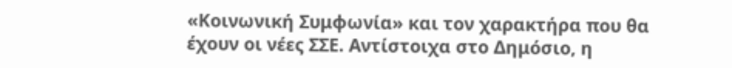«Κοινωνική Συμφωνία» και τον χαρακτήρα που θα έχουν οι νέες ΣΣΕ. Αντίστοιχα στο Δημόσιο, η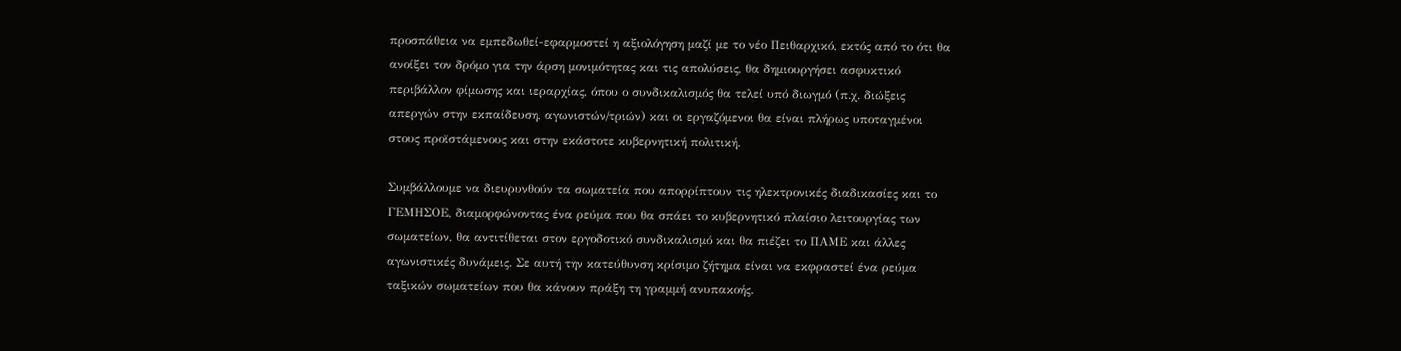προσπάθεια να εμπεδωθεί-εφαρμοστεί η αξιολόγηση μαζί με το νέο Πειθαρχικό, εκτός από το ότι θα ανοίξει τον δρόμο για την άρση μονιμότητας και τις απολύσεις, θα δημιουργήσει ασφυκτικό περιβάλλον φίμωσης και ιεραρχίας, όπου ο συνδικαλισμός θα τελεί υπό διωγμό (π.χ. διώξεις απεργών στην εκπαίδευση, αγωνιστών/τριών) και οι εργαζόμενοι θα είναι πλήρως υποταγμένοι στους προϊστάμενους και στην εκάστοτε κυβερνητική πολιτική.

Συμβάλλουμε να διευρυνθούν τα σωματεία που απορρίπτουν τις ηλεκτρονικές διαδικασίες και το ΓΕΜΗΣΟΕ, διαμορφώνοντας ένα ρεύμα που θα σπάει το κυβερνητικό πλαίσιο λειτουργίας των σωματείων, θα αντιτίθεται στον εργοδοτικό συνδικαλισμό και θα πιέζει το ΠΑΜΕ και άλλες αγωνιστικές δυνάμεις. Σε αυτή την κατεύθυνση κρίσιμο ζήτημα είναι να εκφραστεί ένα ρεύμα ταξικών σωματείων που θα κάνουν πράξη τη γραμμή ανυπακοής.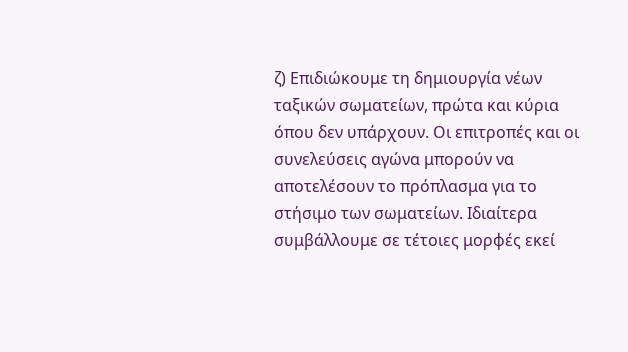ζ) Επιδιώκουμε τη δημιουργία νέων ταξικών σωματείων, πρώτα και κύρια όπου δεν υπάρχουν. Οι επιτροπές και οι συνελεύσεις αγώνα μπορούν να αποτελέσουν το πρόπλασμα για το στήσιμο των σωματείων. Ιδιαίτερα συμβάλλουμε σε τέτοιες μορφές εκεί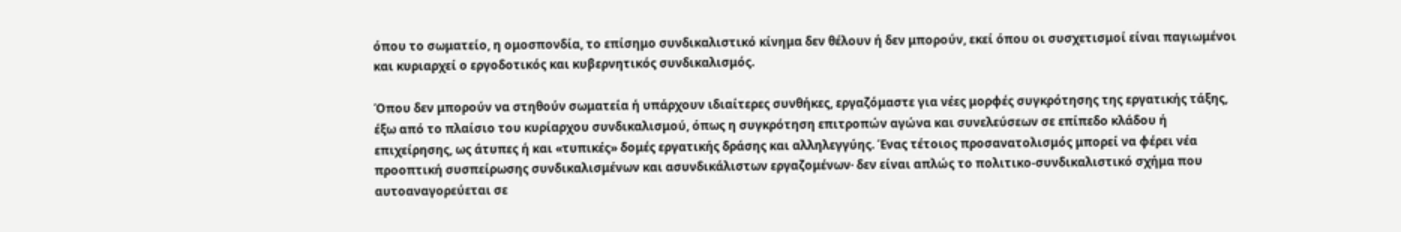όπου το σωματείο, η ομοσπονδία, το επίσημο συνδικαλιστικό κίνημα δεν θέλουν ή δεν μπορούν, εκεί όπου οι συσχετισμοί είναι παγιωμένοι και κυριαρχεί ο εργοδοτικός και κυβερνητικός συνδικαλισμός.

Όπου δεν μπορούν να στηθούν σωματεία ή υπάρχουν ιδιαίτερες συνθήκες, εργαζόμαστε για νέες μορφές συγκρότησης της εργατικής τάξης, έξω από το πλαίσιο του κυρίαρχου συνδικαλισμού, όπως η συγκρότηση επιτροπών αγώνα και συνελεύσεων σε επίπεδο κλάδου ή επιχείρησης, ως άτυπες ή και «τυπικές» δομές εργατικής δράσης και αλληλεγγύης. Ένας τέτοιος προσανατολισμός μπορεί να φέρει νέα προοπτική συσπείρωσης συνδικαλισμένων και ασυνδικάλιστων εργαζομένων· δεν είναι απλώς το πολιτικο-συνδικαλιστικό σχήμα που αυτοαναγορεύεται σε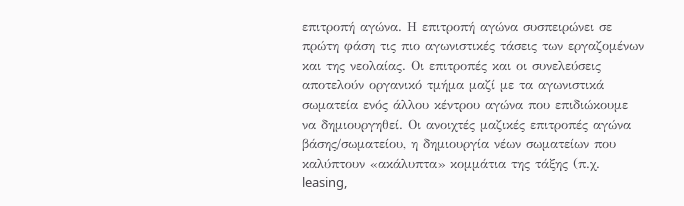επιτροπή αγώνα. Η επιτροπή αγώνα συσπειρώνει σε πρώτη φάση τις πιο αγωνιστικές τάσεις των εργαζομένων και της νεολαίας. Οι επιτροπές και οι συνελεύσεις αποτελούν οργανικό τμήμα μαζί με τα αγωνιστικά σωματεία ενός άλλου κέντρου αγώνα που επιδιώκουμε να δημιουργηθεί. Οι ανοιχτές μαζικές επιτροπές αγώνα βάσης/σωματείου, η δημιουργία νέων σωματείων που καλύπτουν «ακάλυπτα» κομμάτια της τάξης (π.χ. leasing,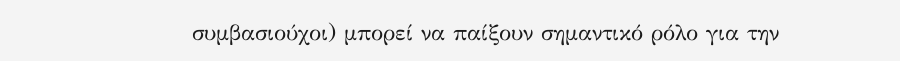συμβασιούχοι) μπορεί να παίξουν σημαντικό ρόλο για την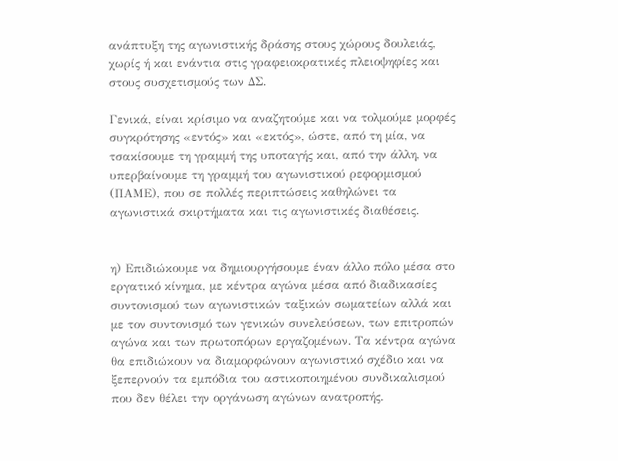ανάπτυξη της αγωνιστικής δράσης στους χώρους δουλειάς, χωρίς ή και ενάντια στις γραφειοκρατικές πλειοψηφίες και στους συσχετισμούς των ΔΣ.

Γενικά, είναι κρίσιμο να αναζητούμε και να τολμούμε μορφές συγκρότησης «εντός» και «εκτός», ώστε, από τη μία, να τσακίσουμε τη γραμμή της υποταγής και, από την άλλη, να υπερβαίνουμε τη γραμμή του αγωνιστικού ρεφορμισμού (ΠΑΜΕ), που σε πολλές περιπτώσεις καθηλώνει τα αγωνιστικά σκιρτήματα και τις αγωνιστικές διαθέσεις.


η) Επιδιώκουμε να δημιουργήσουμε έναν άλλο πόλο μέσα στο εργατικό κίνημα, με κέντρα αγώνα μέσα από διαδικασίες συντονισμού των αγωνιστικών ταξικών σωματείων αλλά και με τον συντονισμό των γενικών συνελεύσεων, των επιτροπών αγώνα και των πρωτοπόρων εργαζομένων. Τα κέντρα αγώνα θα επιδιώκουν να διαμορφώνουν αγωνιστικό σχέδιο και να ξεπερνούν τα εμπόδια του αστικοποιημένου συνδικαλισμού που δεν θέλει την οργάνωση αγώνων ανατροπής.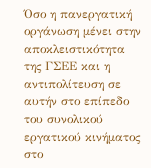Όσο η πανεργατική οργάνωση μένει στην αποκλειστικότητα της ΓΣΕΕ και η αντιπολίτευση σε αυτήν στο επίπεδο του συνολικού εργατικού κινήματος στο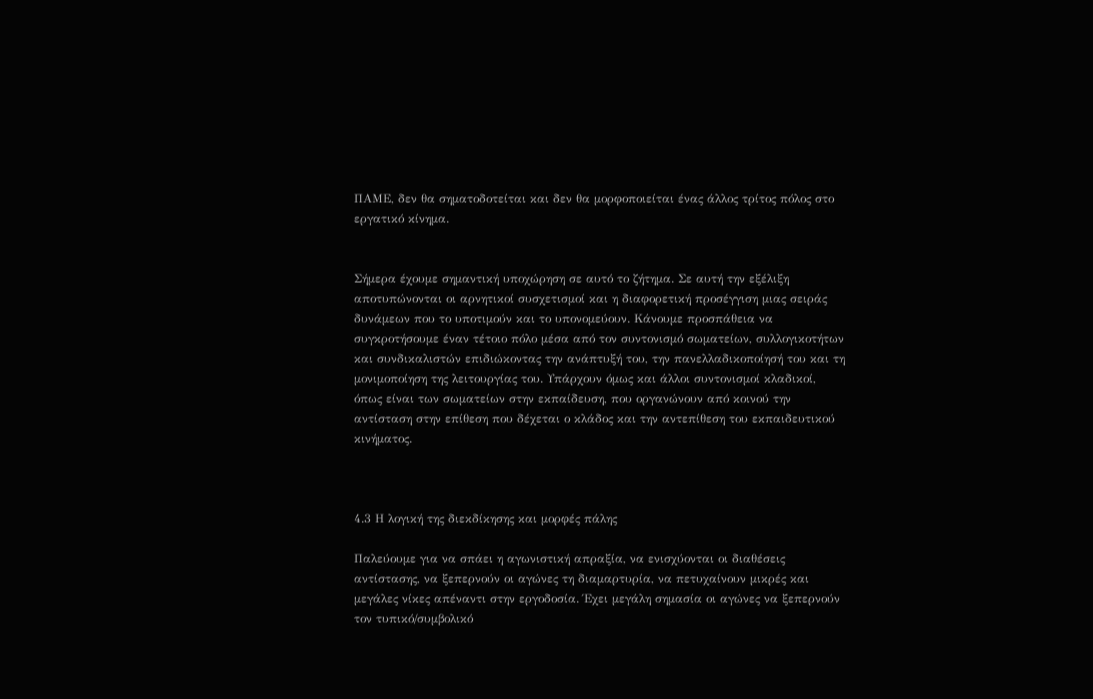ΠΑΜΕ, δεν θα σηματοδοτείται και δεν θα μορφοποιείται ένας άλλος τρίτος πόλος στο εργατικό κίνημα.


Σήμερα έχουμε σημαντική υποχώρηση σε αυτό το ζήτημα. Σε αυτή την εξέλιξη αποτυπώνονται οι αρνητικοί συσχετισμοί και η διαφορετική προσέγγιση μιας σειράς δυνάμεων που το υποτιμούν και το υπονομεύουν. Κάνουμε προσπάθεια να συγκροτήσουμε έναν τέτοιο πόλο μέσα από τον συντονισμό σωματείων, συλλογικοτήτων και συνδικαλιστών επιδιώκοντας την ανάπτυξή του, την πανελλαδικοποίησή του και τη μονιμοποίηση της λειτουργίας του. Υπάρχουν όμως και άλλοι συντονισμοί κλαδικοί, όπως είναι των σωματείων στην εκπαίδευση, που οργανώνουν από κοινού την αντίσταση στην επίθεση που δέχεται ο κλάδος και την αντεπίθεση του εκπαιδευτικού κινήματος.



4.3 Η λογική της διεκδίκησης και μορφές πάλης

Παλεύουμε για να σπάει η αγωνιστική απραξία, να ενισχύονται οι διαθέσεις αντίστασης, να ξεπερνούν οι αγώνες τη διαμαρτυρία, να πετυχαίνουν μικρές και μεγάλες νίκες απέναντι στην εργοδοσία. Έχει μεγάλη σημασία οι αγώνες να ξεπερνούν τον τυπικό/συμβολικό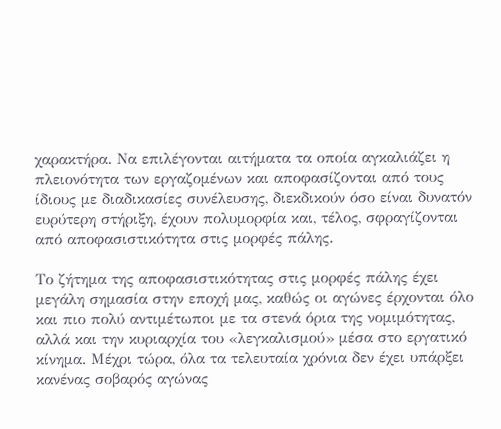χαρακτήρα. Να επιλέγονται αιτήματα τα οποία αγκαλιάζει η πλειονότητα των εργαζομένων και αποφασίζονται από τους ίδιους με διαδικασίες συνέλευσης, διεκδικούν όσο είναι δυνατόν ευρύτερη στήριξη, έχουν πολυμορφία και, τέλος, σφραγίζονται από αποφασιστικότητα στις μορφές πάλης.

Το ζήτημα της αποφασιστικότητας στις μορφές πάλης έχει μεγάλη σημασία στην εποχή μας, καθώς οι αγώνες έρχονται όλο και πιο πολύ αντιμέτωποι με τα στενά όρια της νομιμότητας, αλλά και την κυριαρχία του «λεγκαλισμού» μέσα στο εργατικό κίνημα. Μέχρι τώρα, όλα τα τελευταία χρόνια δεν έχει υπάρξει κανένας σοβαρός αγώνας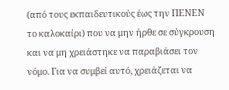(από τους εκπαιδευτικούς έως την ΠΕΝΕΝ το καλοκαίρι) που να μην ήρθε σε σύγκρουση και να μη χρειάστηκε να παραβιάσει τον νόμο. Για να συμβεί αυτό, χρειάζεται να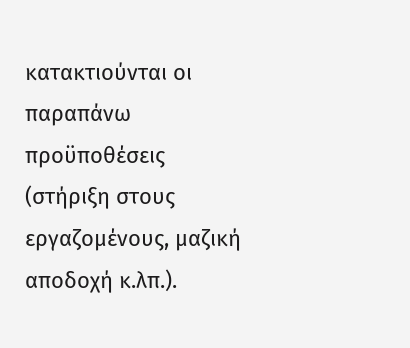κατακτιούνται οι παραπάνω προϋποθέσεις (στήριξη στους εργαζομένους, μαζική αποδοχή κ.λπ.).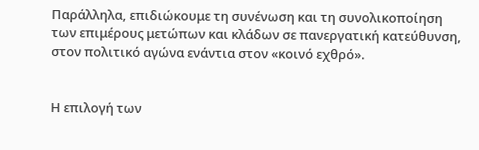Παράλληλα, επιδιώκουμε τη συνένωση και τη συνολικοποίηση των επιμέρους μετώπων και κλάδων σε πανεργατική κατεύθυνση, στον πολιτικό αγώνα ενάντια στον «κοινό εχθρό».


Η επιλογή των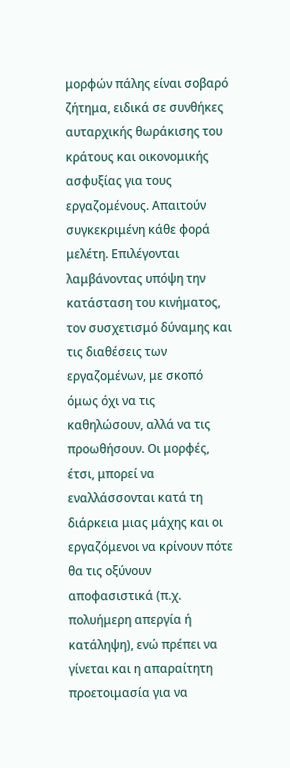μορφών πάλης είναι σοβαρό ζήτημα, ειδικά σε συνθήκες αυταρχικής θωράκισης του κράτους και οικονομικής ασφυξίας για τους εργαζομένους. Απαιτούν συγκεκριμένη κάθε φορά μελέτη. Επιλέγονται λαμβάνοντας υπόψη την κατάσταση του κινήματος, τον συσχετισμό δύναμης και τις διαθέσεις των εργαζομένων, με σκοπό όμως όχι να τις καθηλώσουν, αλλά να τις προωθήσουν. Οι μορφές, έτσι, μπορεί να εναλλάσσονται κατά τη διάρκεια μιας μάχης και οι εργαζόμενοι να κρίνουν πότε θα τις οξύνουν αποφασιστικά (π.χ. πολυήμερη απεργία ή κατάληψη), ενώ πρέπει να γίνεται και η απαραίτητη προετοιμασία για να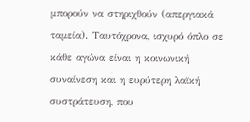μπορούν να στηριχθούν (απεργιακά ταμεία). Ταυτόχρονα, ισχυρό όπλο σε κάθε αγώνα είναι η κοινωνική συναίνεση και η ευρύτερη λαϊκή συστράτευση, που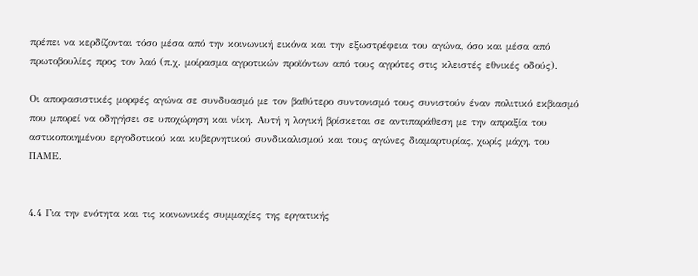πρέπει να κερδίζονται τόσο μέσα από την κοινωνική εικόνα και την εξωστρέφεια του αγώνα, όσο και μέσα από πρωτοβουλίες προς τον λαό (π.χ. μοίρασμα αγροτικών προϊόντων από τους αγρότες στις κλειστές εθνικές οδούς).

Οι αποφασιστικές μορφές αγώνα σε συνδυασμό με τον βαθύτερο συντονισμό τους συνιστούν έναν πολιτικό εκβιασμό που μπορεί να οδηγήσει σε υποχώρηση και νίκη. Αυτή η λογική βρίσκεται σε αντιπαράθεση με την απραξία του αστικοποιημένου εργοδοτικού και κυβερνητικού συνδικαλισμού και τους αγώνες διαμαρτυρίας, χωρίς μάχη, του ΠΑΜΕ.


4.4 Για την ενότητα και τις κοινωνικές συμμαχίες της εργατικής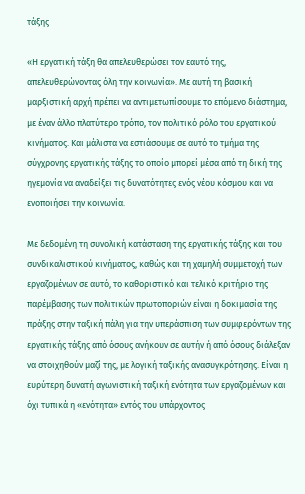τάξης

«Η εργατική τάξη θα απελευθερώσει τον εαυτό της, απελευθερώνοντας όλη την κοινωνία». Με αυτή τη βασική μαρξιστική αρχή πρέπει να αντιμετωπίσουμε το επόμενο διάστημα, με έναν άλλο πλατύτερο τρόπο, τον πολιτικό ρόλο του εργατικού κινήματος. Και μάλιστα να εστιάσουμε σε αυτό το τμήμα της σύγχρονης εργατικής τάξης το οποίο μπορεί μέσα από τη δική της ηγεμονία να αναδείξει τις δυνατότητες ενός νέου κόσμου και να ενοποιήσει την κοινωνία.

Με δεδομένη τη συνολική κατάσταση της εργατικής τάξης και του συνδικαλιστικού κινήματος, καθώς και τη χαμηλή συμμετοχή των εργαζομένων σε αυτό, το καθοριστικό και τελικό κριτήριο της παρέμβασης των πολιτικών πρωτοποριών είναι η δοκιμασία της πράξης στην ταξική πάλη για την υπεράσπιση των συμφερόντων της εργατικής τάξης από όσους ανήκουν σε αυτήν ή από όσους διάλεξαν να στοιχηθούν μαζί της, με λογική ταξικής ανασυγκρότησης. Είναι η ευρύτερη δυνατή αγωνιστική ταξική ενότητα των εργαζομένων και όχι τυπικά η «ενότητα» εντός του υπάρχοντος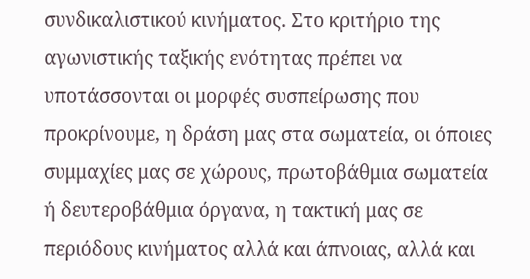συνδικαλιστικού κινήματος. Στο κριτήριο της αγωνιστικής ταξικής ενότητας πρέπει να υποτάσσονται οι μορφές συσπείρωσης που προκρίνουμε, η δράση μας στα σωματεία, οι όποιες συμμαχίες μας σε χώρους, πρωτοβάθμια σωματεία ή δευτεροβάθμια όργανα, η τακτική μας σε περιόδους κινήματος αλλά και άπνοιας, αλλά και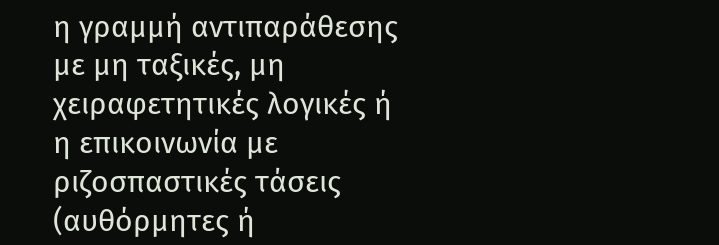η γραμμή αντιπαράθεσης με μη ταξικές, μη χειραφετητικές λογικές ή η επικοινωνία με ριζοσπαστικές τάσεις (αυθόρμητες ή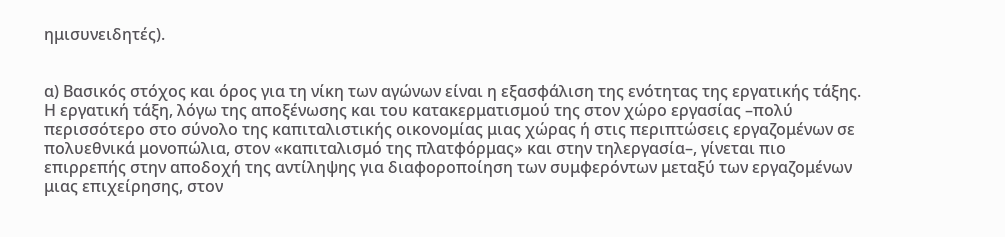ημισυνειδητές).


α) Βασικός στόχος και όρος για τη νίκη των αγώνων είναι η εξασφάλιση της ενότητας της εργατικής τάξης. Η εργατική τάξη, λόγω της αποξένωσης και του κατακερματισμού της στον χώρο εργασίας –πολύ περισσότερο στο σύνολο της καπιταλιστικής οικονομίας μιας χώρας ή στις περιπτώσεις εργαζομένων σε πολυεθνικά μονοπώλια, στον «καπιταλισμό της πλατφόρμας» και στην τηλεργασία–, γίνεται πιο επιρρεπής στην αποδοχή της αντίληψης για διαφοροποίηση των συμφερόντων μεταξύ των εργαζομένων μιας επιχείρησης, στον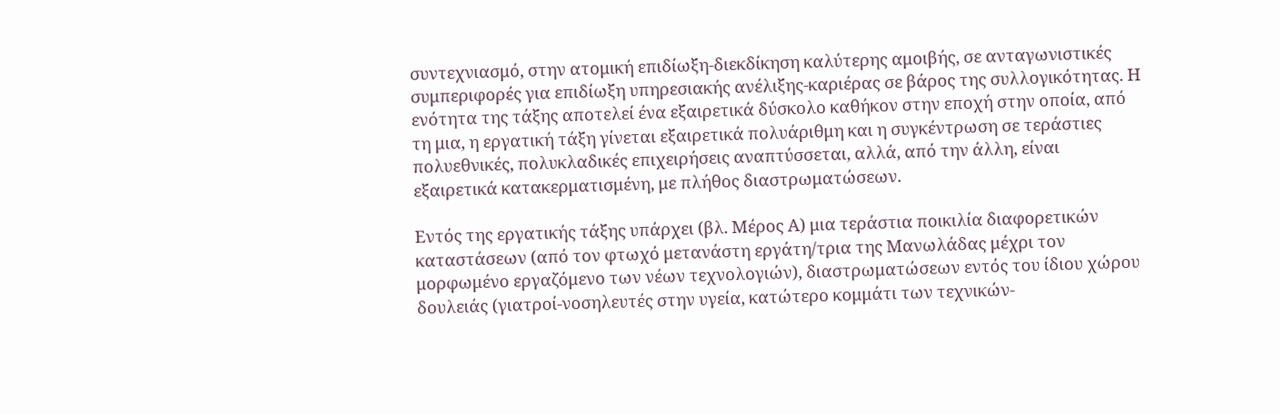συντεχνιασμό, στην ατομική επιδίωξη-διεκδίκηση καλύτερης αμοιβής, σε ανταγωνιστικές συμπεριφορές για επιδίωξη υπηρεσιακής ανέλιξης-καριέρας σε βάρος της συλλογικότητας. Η ενότητα της τάξης αποτελεί ένα εξαιρετικά δύσκολο καθήκον στην εποχή στην οποία, από τη μια, η εργατική τάξη γίνεται εξαιρετικά πολυάριθμη και η συγκέντρωση σε τεράστιες πολυεθνικές, πολυκλαδικές επιχειρήσεις αναπτύσσεται, αλλά, από την άλλη, είναι εξαιρετικά κατακερματισμένη, με πλήθος διαστρωματώσεων.

Εντός της εργατικής τάξης υπάρχει (βλ. Μέρος Α) μια τεράστια ποικιλία διαφορετικών καταστάσεων (από τον φτωχό μετανάστη εργάτη/τρια της Μανωλάδας μέχρι τον μορφωμένο εργαζόμενο των νέων τεχνολογιών), διαστρωματώσεων εντός του ίδιου χώρου δουλειάς (γιατροί-νοσηλευτές στην υγεία, κατώτερο κομμάτι των τεχνικών-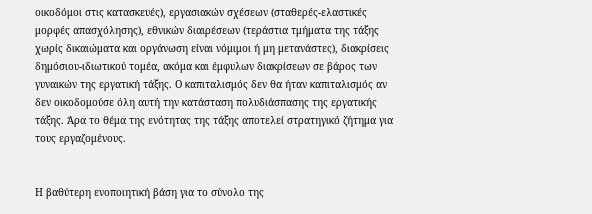οικοδόμοι στις κατασκευές), εργασιακών σχέσεων (σταθερές-ελαστικές μορφές απασχόλησης), εθνικών διαιρέσεων (τεράστια τμήματα της τάξης χωρίς δικαιώματα και οργάνωση είναι νόμιμοι ή μη μετανάστες), διακρίσεις δημόσιου-ιδιωτικού τομέα, ακόμα και έμφυλων διακρίσεων σε βάρος των γυναικών της εργατική τάξης. Ο καπιταλισμός δεν θα ήταν καπιταλισμός αν δεν οικοδομούσε όλη αυτή την κατάσταση πολυδιάσπασης της εργατικής τάξης. Άρα το θέμα της ενότητας της τάξης αποτελεί στρατηγικό ζήτημα για τους εργαζομένους.


Η βαθύτερη ενοποιητική βάση για το σύνολο της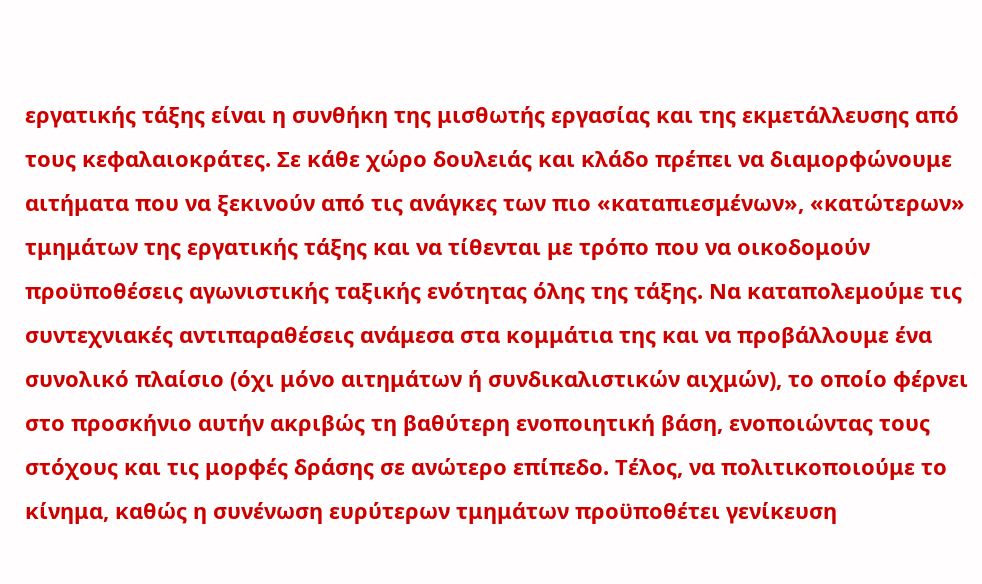εργατικής τάξης είναι η συνθήκη της μισθωτής εργασίας και της εκμετάλλευσης από τους κεφαλαιοκράτες. Σε κάθε χώρο δουλειάς και κλάδο πρέπει να διαμορφώνουμε αιτήματα που να ξεκινούν από τις ανάγκες των πιο «καταπιεσμένων», «κατώτερων» τμημάτων της εργατικής τάξης και να τίθενται με τρόπο που να οικοδομούν προϋποθέσεις αγωνιστικής ταξικής ενότητας όλης της τάξης. Να καταπολεμούμε τις συντεχνιακές αντιπαραθέσεις ανάμεσα στα κομμάτια της και να προβάλλουμε ένα συνολικό πλαίσιο (όχι μόνο αιτημάτων ή συνδικαλιστικών αιχμών), το οποίο φέρνει στο προσκήνιο αυτήν ακριβώς τη βαθύτερη ενοποιητική βάση, ενοποιώντας τους στόχους και τις μορφές δράσης σε ανώτερο επίπεδο. Τέλος, να πολιτικοποιούμε το κίνημα, καθώς η συνένωση ευρύτερων τμημάτων προϋποθέτει γενίκευση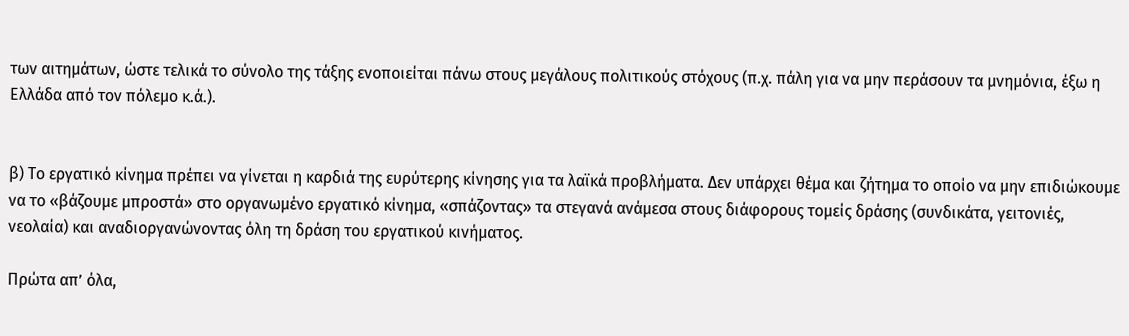των αιτημάτων, ώστε τελικά το σύνολο της τάξης ενοποιείται πάνω στους μεγάλους πολιτικούς στόχους (π.χ. πάλη για να μην περάσουν τα μνημόνια, έξω η Ελλάδα από τον πόλεμο κ.ά.).


β) Το εργατικό κίνημα πρέπει να γίνεται η καρδιά της ευρύτερης κίνησης για τα λαϊκά προβλήματα. Δεν υπάρχει θέμα και ζήτημα το οποίο να μην επιδιώκουμε να το «βάζουμε μπροστά» στο οργανωμένο εργατικό κίνημα, «σπάζοντας» τα στεγανά ανάμεσα στους διάφορους τομείς δράσης (συνδικάτα, γειτονιές, νεολαία) και αναδιοργανώνοντας όλη τη δράση του εργατικού κινήματος.

Πρώτα απ’ όλα,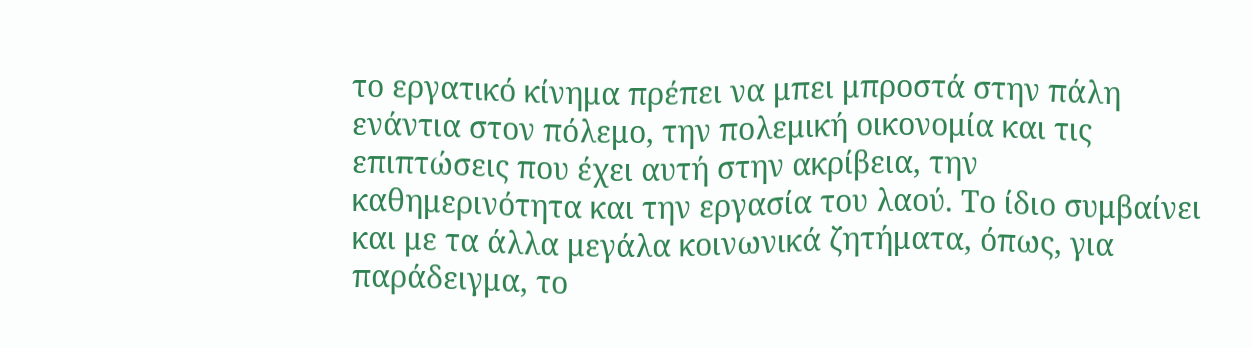το εργατικό κίνημα πρέπει να μπει μπροστά στην πάλη ενάντια στον πόλεμο, την πολεμική οικονομία και τις επιπτώσεις που έχει αυτή στην ακρίβεια, την καθημερινότητα και την εργασία του λαού. Το ίδιο συμβαίνει και με τα άλλα μεγάλα κοινωνικά ζητήματα, όπως, για παράδειγμα, το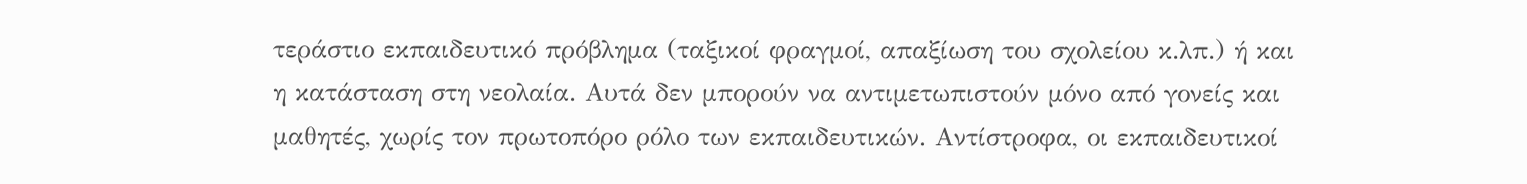τεράστιο εκπαιδευτικό πρόβλημα (ταξικοί φραγμοί, απαξίωση του σχολείου κ.λπ.) ή και η κατάσταση στη νεολαία. Αυτά δεν μπορούν να αντιμετωπιστούν μόνο από γονείς και μαθητές, χωρίς τον πρωτοπόρο ρόλο των εκπαιδευτικών. Αντίστροφα, οι εκπαιδευτικοί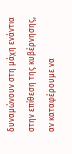δυναμώνουν στη μάχη ενάντια στην επίθεση της κυβέρνησης, αν καταφέρουμε να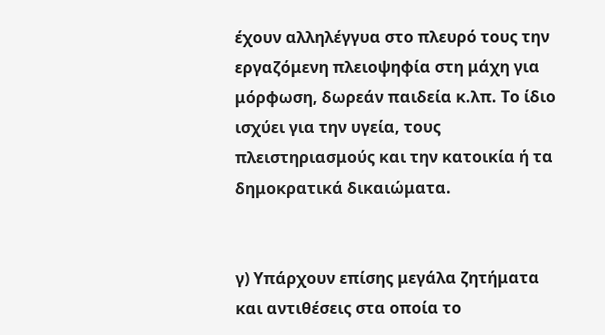έχουν αλληλέγγυα στο πλευρό τους την εργαζόμενη πλειοψηφία στη μάχη για μόρφωση, δωρεάν παιδεία κ.λπ. Το ίδιο ισχύει για την υγεία, τους πλειστηριασμούς και την κατοικία ή τα δημοκρατικά δικαιώματα.


γ) Υπάρχουν επίσης μεγάλα ζητήματα και αντιθέσεις στα οποία το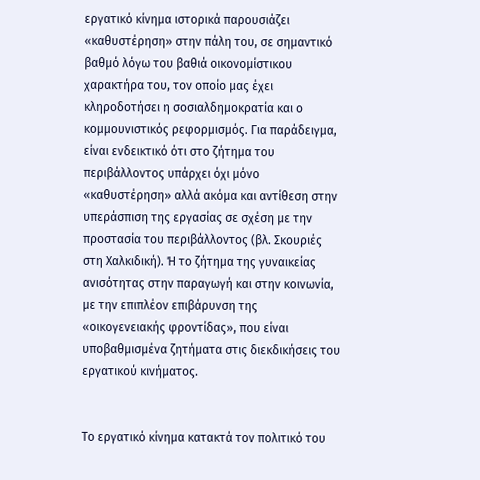εργατικό κίνημα ιστορικά παρουσιάζει «καθυστέρηση» στην πάλη του, σε σημαντικό βαθμό λόγω του βαθιά οικονομίστικου χαρακτήρα του, τον οποίο μας έχει κληροδοτήσει η σοσιαλδημοκρατία και ο κομμουνιστικός ρεφορμισμός. Για παράδειγμα, είναι ενδεικτικό ότι στο ζήτημα του περιβάλλοντος υπάρχει όχι μόνο «καθυστέρηση» αλλά ακόμα και αντίθεση στην υπεράσπιση της εργασίας σε σχέση με την προστασία του περιβάλλοντος (βλ. Σκουριές στη Χαλκιδική). Ή το ζήτημα της γυναικείας ανισότητας στην παραγωγή και στην κοινωνία, με την επιπλέον επιβάρυνση της «οικογενειακής φροντίδας», που είναι υποβαθμισμένα ζητήματα στις διεκδικήσεις του εργατικού κινήματος.


Το εργατικό κίνημα κατακτά τον πολιτικό του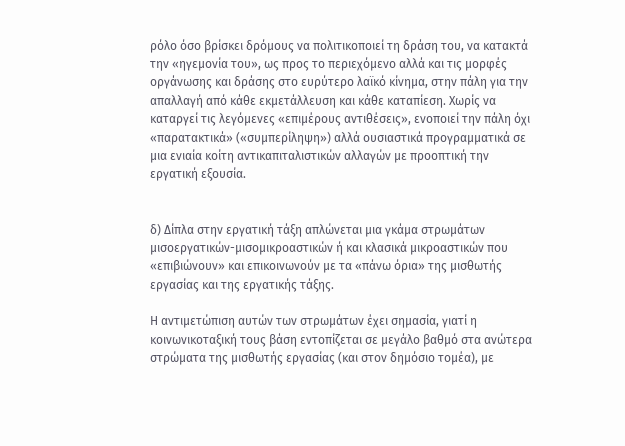ρόλο όσο βρίσκει δρόμους να πολιτικοποιεί τη δράση του, να κατακτά την «ηγεμονία του», ως προς το περιεχόμενο αλλά και τις μορφές οργάνωσης και δράσης στο ευρύτερο λαϊκό κίνημα, στην πάλη για την απαλλαγή από κάθε εκμετάλλευση και κάθε καταπίεση. Χωρίς να καταργεί τις λεγόμενες «επιμέρους αντιθέσεις», ενοποιεί την πάλη όχι «παρατακτικά» («συμπερίληψη») αλλά ουσιαστικά προγραμματικά σε μια ενιαία κοίτη αντικαπιταλιστικών αλλαγών με προοπτική την εργατική εξουσία.


δ) Δίπλα στην εργατική τάξη απλώνεται μια γκάμα στρωμάτων μισοεργατικών-μισομικροαστικών ή και κλασικά μικροαστικών που «επιβιώνουν» και επικοινωνούν με τα «πάνω όρια» της μισθωτής εργασίας και της εργατικής τάξης.

Η αντιμετώπιση αυτών των στρωμάτων έχει σημασία, γιατί η κοινωνικοταξική τους βάση εντοπίζεται σε μεγάλο βαθμό στα ανώτερα στρώματα της μισθωτής εργασίας (και στον δημόσιο τομέα), με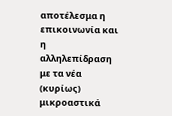αποτέλεσμα η επικοινωνία και η αλληλεπίδραση με τα νέα (κυρίως) μικροαστικά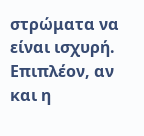στρώματα να είναι ισχυρή. Επιπλέον, αν και η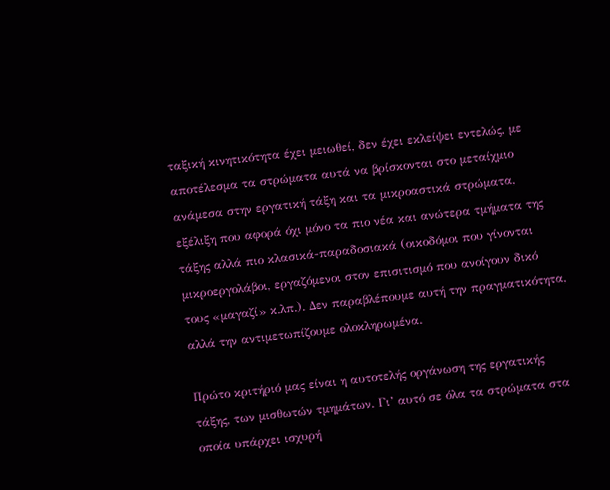ταξική κινητικότητα έχει μειωθεί, δεν έχει εκλείψει εντελώς, με αποτέλεσμα τα στρώματα αυτά να βρίσκονται στο μεταίχμιο ανάμεσα στην εργατική τάξη και τα μικροαστικά στρώματα, εξέλιξη που αφορά όχι μόνο τα πιο νέα και ανώτερα τμήματα της τάξης αλλά πιο κλασικά-παραδοσιακά (οικοδόμοι που γίνονται μικροεργολάβοι, εργαζόμενοι στον επισιτισμό που ανοίγουν δικό τους «μαγαζί» κ.λπ.). Δεν παραβλέπουμε αυτή την πραγματικότητα, αλλά την αντιμετωπίζουμε ολοκληρωμένα.

Πρώτο κριτήριό μας είναι η αυτοτελής οργάνωση της εργατικής τάξης, των μισθωτών τμημάτων. Γι’ αυτό σε όλα τα στρώματα στα οποία υπάρχει ισχυρή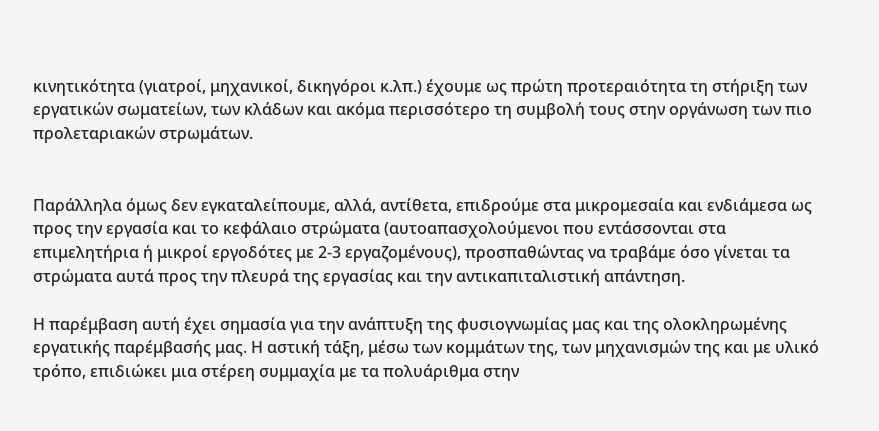κινητικότητα (γιατροί, μηχανικοί, δικηγόροι κ.λπ.) έχουμε ως πρώτη προτεραιότητα τη στήριξη των εργατικών σωματείων, των κλάδων και ακόμα περισσότερο τη συμβολή τους στην οργάνωση των πιο προλεταριακών στρωμάτων.


Παράλληλα όμως δεν εγκαταλείπουμε, αλλά, αντίθετα, επιδρούμε στα μικρομεσαία και ενδιάμεσα ως προς την εργασία και το κεφάλαιο στρώματα (αυτοαπασχολούμενοι που εντάσσονται στα επιμελητήρια ή μικροί εργοδότες με 2-3 εργαζομένους), προσπαθώντας να τραβάμε όσο γίνεται τα στρώματα αυτά προς την πλευρά της εργασίας και την αντικαπιταλιστική απάντηση.

Η παρέμβαση αυτή έχει σημασία για την ανάπτυξη της φυσιογνωμίας μας και της ολοκληρωμένης εργατικής παρέμβασής μας. Η αστική τάξη, μέσω των κομμάτων της, των μηχανισμών της και με υλικό τρόπο, επιδιώκει μια στέρεη συμμαχία με τα πολυάριθμα στην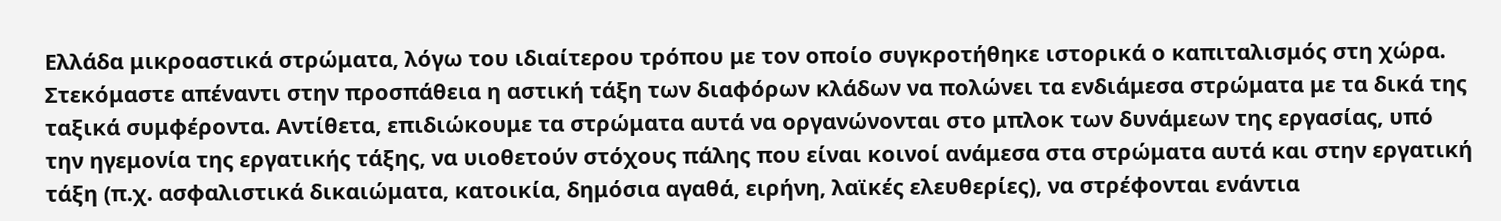Ελλάδα μικροαστικά στρώματα, λόγω του ιδιαίτερου τρόπου με τον οποίο συγκροτήθηκε ιστορικά ο καπιταλισμός στη χώρα. Στεκόμαστε απέναντι στην προσπάθεια η αστική τάξη των διαφόρων κλάδων να πολώνει τα ενδιάμεσα στρώματα με τα δικά της ταξικά συμφέροντα. Αντίθετα, επιδιώκουμε τα στρώματα αυτά να οργανώνονται στο μπλοκ των δυνάμεων της εργασίας, υπό την ηγεμονία της εργατικής τάξης, να υιοθετούν στόχους πάλης που είναι κοινοί ανάμεσα στα στρώματα αυτά και στην εργατική τάξη (π.χ. ασφαλιστικά δικαιώματα, κατοικία, δημόσια αγαθά, ειρήνη, λαϊκές ελευθερίες), να στρέφονται ενάντια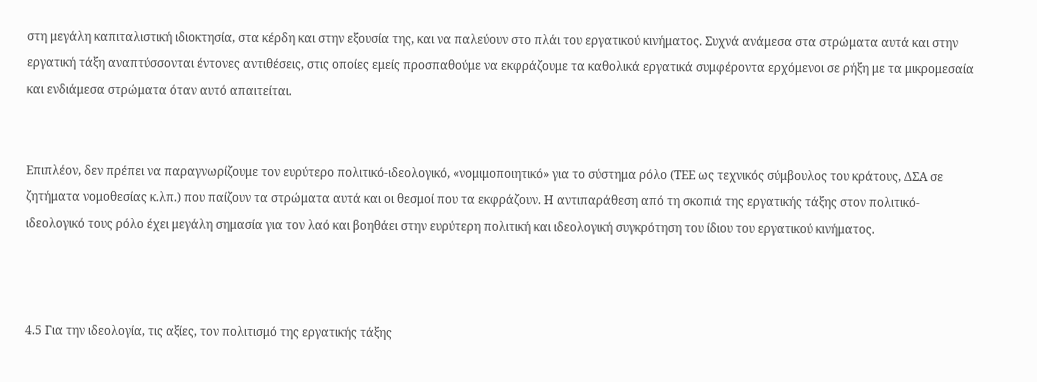στη μεγάλη καπιταλιστική ιδιοκτησία, στα κέρδη και στην εξουσία της, και να παλεύουν στο πλάι του εργατικού κινήματος. Συχνά ανάμεσα στα στρώματα αυτά και στην εργατική τάξη αναπτύσσονται έντονες αντιθέσεις, στις οποίες εμείς προσπαθούμε να εκφράζουμε τα καθολικά εργατικά συμφέροντα ερχόμενοι σε ρήξη με τα μικρομεσαία και ενδιάμεσα στρώματα όταν αυτό απαιτείται.


Επιπλέον, δεν πρέπει να παραγνωρίζουμε τον ευρύτερο πολιτικό-ιδεολογικό, «νομιμοποιητικό» για το σύστημα ρόλο (ΤΕΕ ως τεχνικός σύμβουλος του κράτους, ΔΣΑ σε ζητήματα νομοθεσίας κ.λπ.) που παίζουν τα στρώματα αυτά και οι θεσμοί που τα εκφράζουν. Η αντιπαράθεση από τη σκοπιά της εργατικής τάξης στον πολιτικό-ιδεολογικό τους ρόλο έχει μεγάλη σημασία για τον λαό και βοηθάει στην ευρύτερη πολιτική και ιδεολογική συγκρότηση του ίδιου του εργατικού κινήματος.



4.5 Για την ιδεολογία, τις αξίες, τον πολιτισμό της εργατικής τάξης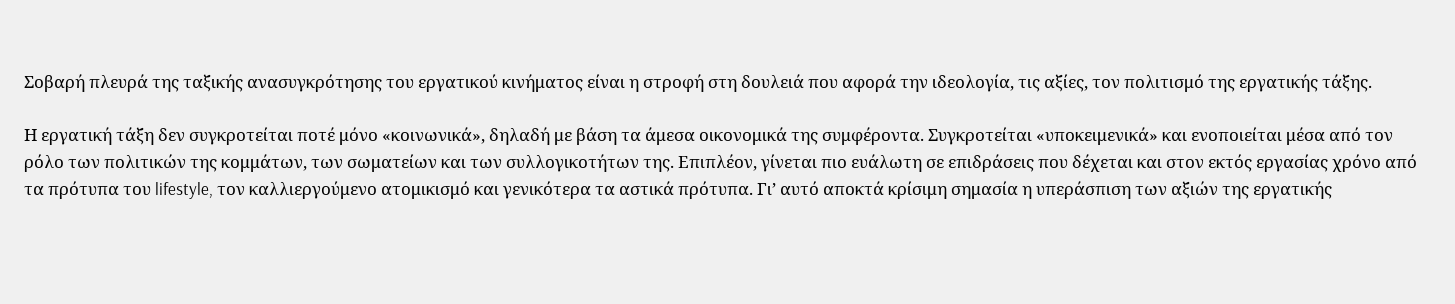Σοβαρή πλευρά της ταξικής ανασυγκρότησης του εργατικού κινήματος είναι η στροφή στη δουλειά που αφορά την ιδεολογία, τις αξίες, τον πολιτισμό της εργατικής τάξης.

Η εργατική τάξη δεν συγκροτείται ποτέ μόνο «κοινωνικά», δηλαδή με βάση τα άμεσα οικονομικά της συμφέροντα. Συγκροτείται «υποκειμενικά» και ενοποιείται μέσα από τον ρόλο των πολιτικών της κομμάτων, των σωματείων και των συλλογικοτήτων της. Επιπλέον, γίνεται πιο ευάλωτη σε επιδράσεις που δέχεται και στον εκτός εργασίας χρόνο από τα πρότυπα του lifestyle, τον καλλιεργούμενο ατομικισμό και γενικότερα τα αστικά πρότυπα. Γι’ αυτό αποκτά κρίσιμη σημασία η υπεράσπιση των αξιών της εργατικής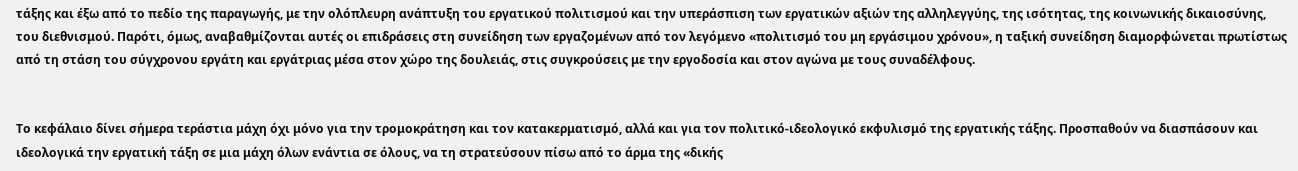τάξης και έξω από το πεδίο της παραγωγής, με την ολόπλευρη ανάπτυξη του εργατικού πολιτισμού και την υπεράσπιση των εργατικών αξιών της αλληλεγγύης, της ισότητας, της κοινωνικής δικαιοσύνης, του διεθνισμού. Παρότι, όμως, αναβαθμίζονται αυτές οι επιδράσεις στη συνείδηση των εργαζομένων από τον λεγόμενο «πολιτισμό του μη εργάσιμου χρόνου», η ταξική συνείδηση διαμορφώνεται πρωτίστως από τη στάση του σύγχρονου εργάτη και εργάτριας μέσα στον χώρο της δουλειάς, στις συγκρούσεις με την εργοδοσία και στον αγώνα με τους συναδέλφους.


Το κεφάλαιο δίνει σήμερα τεράστια μάχη όχι μόνο για την τρομοκράτηση και τον κατακερματισμό, αλλά και για τον πολιτικό-ιδεολογικό εκφυλισμό της εργατικής τάξης. Προσπαθούν να διασπάσουν και ιδεολογικά την εργατική τάξη σε μια μάχη όλων ενάντια σε όλους, να τη στρατεύσουν πίσω από το άρμα της «δικής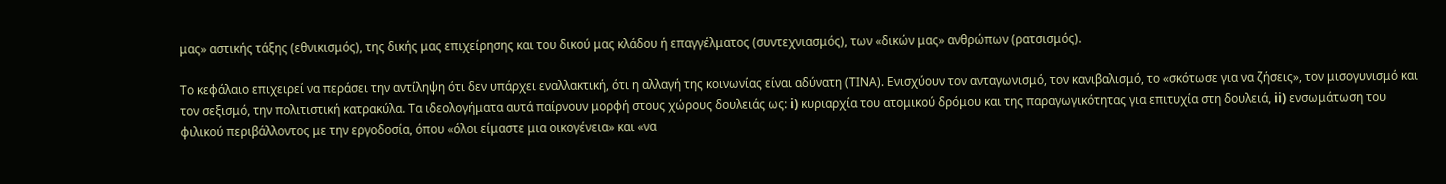μας» αστικής τάξης (εθνικισμός), της δικής μας επιχείρησης και του δικού μας κλάδου ή επαγγέλματος (συντεχνιασμός), των «δικών μας» ανθρώπων (ρατσισμός).

Το κεφάλαιο επιχειρεί να περάσει την αντίληψη ότι δεν υπάρχει εναλλακτική, ότι η αλλαγή της κοινωνίας είναι αδύνατη (ΤΙΝΑ). Ενισχύουν τον ανταγωνισμό, τον κανιβαλισμό, το «σκότωσε για να ζήσεις», τον μισογυνισμό και τον σεξισμό, την πολιτιστική κατρακύλα. Τα ιδεολογήματα αυτά παίρνουν μορφή στους χώρους δουλειάς ως: i) κυριαρχία του ατομικού δρόμου και της παραγωγικότητας για επιτυχία στη δουλειά, ii) ενσωμάτωση του φιλικού περιβάλλοντος με την εργοδοσία, όπου «όλοι είμαστε μια οικογένεια» και «να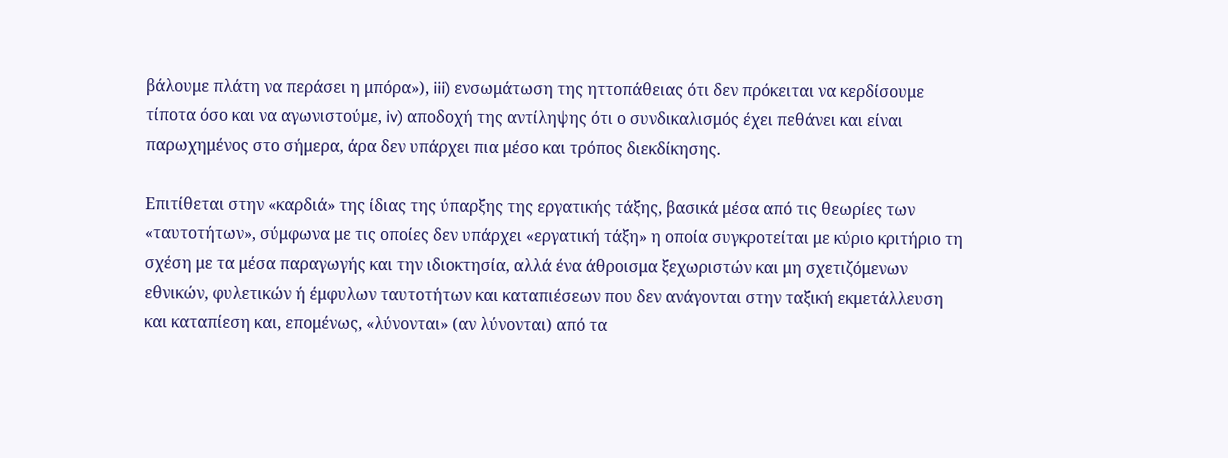βάλουμε πλάτη να περάσει η μπόρα»), iii) ενσωμάτωση της ηττοπάθειας ότι δεν πρόκειται να κερδίσουμε τίποτα όσο και να αγωνιστούμε, iv) αποδοχή της αντίληψης ότι ο συνδικαλισμός έχει πεθάνει και είναι παρωχημένος στο σήμερα, άρα δεν υπάρχει πια μέσο και τρόπος διεκδίκησης.

Επιτίθεται στην «καρδιά» της ίδιας της ύπαρξης της εργατικής τάξης, βασικά μέσα από τις θεωρίες των «ταυτοτήτων», σύμφωνα με τις οποίες δεν υπάρχει «εργατική τάξη» η οποία συγκροτείται με κύριο κριτήριο τη σχέση με τα μέσα παραγωγής και την ιδιοκτησία, αλλά ένα άθροισμα ξεχωριστών και μη σχετιζόμενων εθνικών, φυλετικών ή έμφυλων ταυτοτήτων και καταπιέσεων που δεν ανάγονται στην ταξική εκμετάλλευση και καταπίεση και, επομένως, «λύνονται» (αν λύνονται) από τα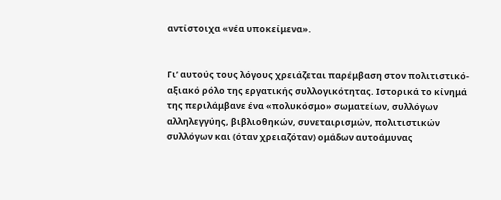αντίστοιχα «νέα υποκείμενα».


Γι’ αυτούς τους λόγους χρειάζεται παρέμβαση στον πολιτιστικό-αξιακό ρόλο της εργατικής συλλογικότητας. Ιστορικά το κίνημά της περιλάμβανε ένα «πολυκόσμο» σωματείων, συλλόγων αλληλεγγύης, βιβλιοθηκών, συνεταιρισμών, πολιτιστικών συλλόγων και (όταν χρειαζόταν) ομάδων αυτοάμυνας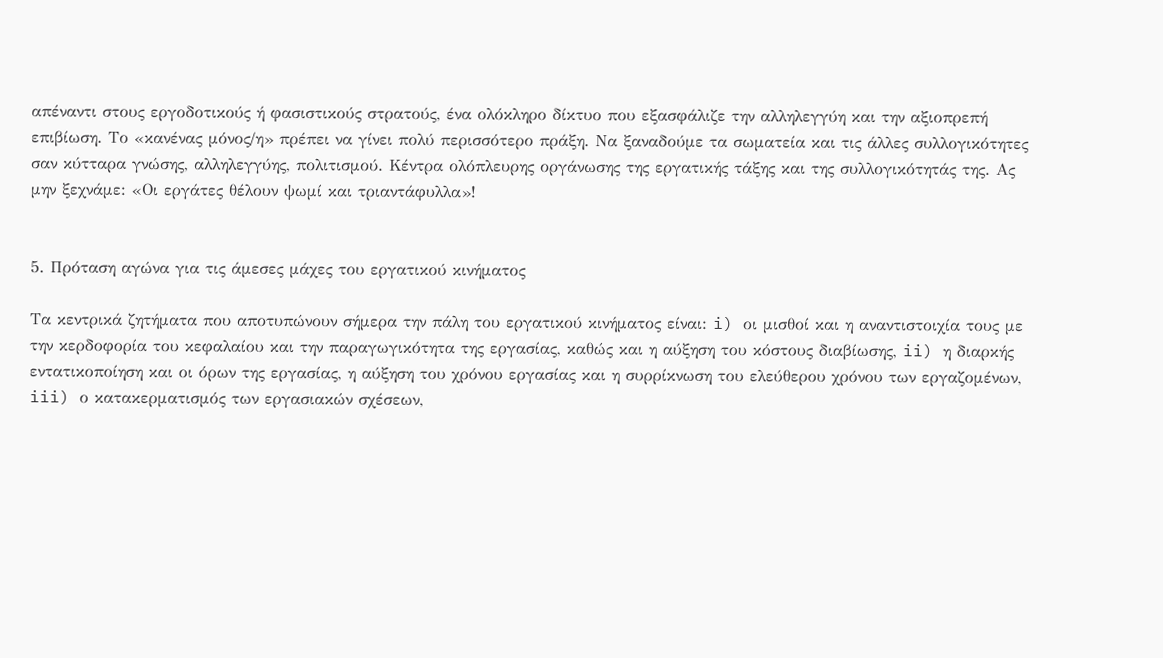απέναντι στους εργοδοτικούς ή φασιστικούς στρατούς, ένα ολόκληρο δίκτυο που εξασφάλιζε την αλληλεγγύη και την αξιοπρεπή επιβίωση. Το «κανένας μόνος/η» πρέπει να γίνει πολύ περισσότερο πράξη. Να ξαναδούμε τα σωματεία και τις άλλες συλλογικότητες σαν κύτταρα γνώσης, αλληλεγγύης, πολιτισμού. Κέντρα ολόπλευρης οργάνωσης της εργατικής τάξης και της συλλογικότητάς της. Ας μην ξεχνάμε: «Οι εργάτες θέλουν ψωμί και τριαντάφυλλα»!


5. Πρόταση αγώνα για τις άμεσες μάχες του εργατικού κινήματος

Τα κεντρικά ζητήματα που αποτυπώνουν σήμερα την πάλη του εργατικού κινήματος είναι: i) οι μισθοί και η αναντιστοιχία τους με την κερδοφορία του κεφαλαίου και την παραγωγικότητα της εργασίας, καθώς και η αύξηση του κόστους διαβίωσης, ii) η διαρκής εντατικοποίηση και οι όρων της εργασίας, η αύξηση του χρόνου εργασίας και η συρρίκνωση του ελεύθερου χρόνου των εργαζομένων, iii) ο κατακερματισμός των εργασιακών σχέσεων,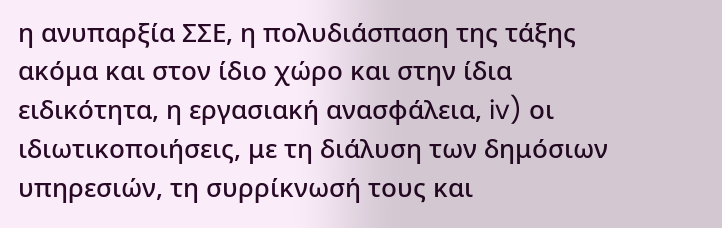η ανυπαρξία ΣΣΕ, η πολυδιάσπαση της τάξης ακόμα και στον ίδιο χώρο και στην ίδια ειδικότητα, η εργασιακή ανασφάλεια, iv) οι ιδιωτικοποιήσεις, με τη διάλυση των δημόσιων υπηρεσιών, τη συρρίκνωσή τους και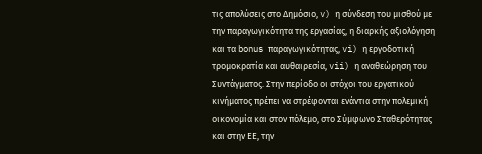τις απολύσεις στο Δημόσιο, v) η σύνδεση του μισθού με την παραγωγικότητα της εργασίας, η διαρκής αξιολόγηση και τα bonus παραγωγικότητας, vi) η εργοδοτική τρομοκρατία και αυθαιρεσία, vii) η αναθεώρηση του Συντάγματος. Στην περίοδο οι στόχοι του εργατικού κινήματος πρέπει να στρέφονται ενάντια στην πολεμική οικονομία και στον πόλεμο, στο Σύμφωνο Σταθερότητας και στην ΕΕ, την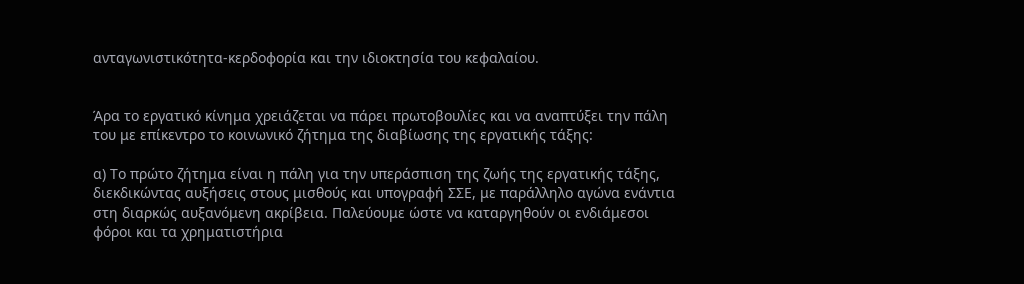ανταγωνιστικότητα-κερδοφορία και την ιδιοκτησία του κεφαλαίου.


Άρα το εργατικό κίνημα χρειάζεται να πάρει πρωτοβουλίες και να αναπτύξει την πάλη του με επίκεντρο το κοινωνικό ζήτημα της διαβίωσης της εργατικής τάξης:

α) Το πρώτο ζήτημα είναι η πάλη για την υπεράσπιση της ζωής της εργατικής τάξης, διεκδικώντας αυξήσεις στους μισθούς και υπογραφή ΣΣΕ, με παράλληλο αγώνα ενάντια στη διαρκώς αυξανόμενη ακρίβεια. Παλεύουμε ώστε να καταργηθούν οι ενδιάμεσοι φόροι και τα χρηματιστήρια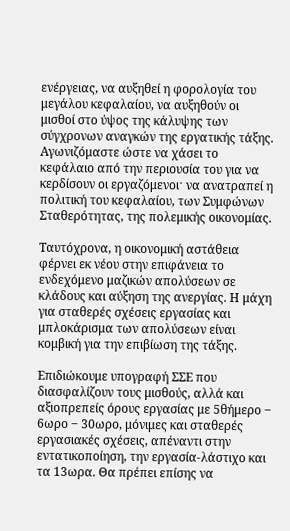ενέργειας, να αυξηθεί η φορολογία του μεγάλου κεφαλαίου, να αυξηθούν οι μισθοί στο ύψος της κάλυψης των σύγχρονων αναγκών της εργατικής τάξης. Αγωνιζόμαστε ώστε να χάσει το κεφάλαιο από την περιουσία του για να κερδίσουν οι εργαζόμενοιˑ να ανατραπεί η πολιτική του κεφαλαίου, των Συμφώνων Σταθερότητας, της πολεμικής οικονομίας.

Ταυτόχρονα, η οικονομική αστάθεια φέρνει εκ νέου στην επιφάνεια το ενδεχόμενο μαζικών απολύσεων σε κλάδους και αύξηση της ανεργίας. Η μάχη για σταθερές σχέσεις εργασίας και μπλοκάρισμα των απολύσεων είναι κομβική για την επιβίωση της τάξης.

Επιδιώκουμε υπογραφή ΣΣΕ που διασφαλίζουν τους μισθούς, αλλά και αξιοπρεπείς όρους εργασίας με 5θήμερο ‒ 6ωρο ‒ 30ωρο, μόνιμες και σταθερές εργασιακές σχέσεις, απέναντι στην εντατικοποίηση, την εργασία-λάστιχο και τα 13ωρα. Θα πρέπει επίσης να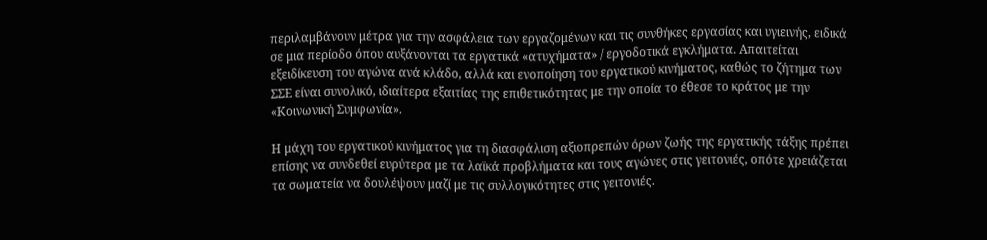περιλαμβάνουν μέτρα για την ασφάλεια των εργαζομένων και τις συνθήκες εργασίας και υγιεινής, ειδικά σε μια περίοδο όπου αυξάνονται τα εργατικά «ατυχήματα» / εργοδοτικά εγκλήματα. Απαιτείται εξειδίκευση του αγώνα ανά κλάδο, αλλά και ενοποίηση του εργατικού κινήματος, καθώς το ζήτημα των ΣΣΕ είναι συνολικό, ιδιαίτερα εξαιτίας της επιθετικότητας με την οποία το έθεσε το κράτος με την «Κοινωνική Συμφωνία».

Η μάχη του εργατικού κινήματος για τη διασφάλιση αξιοπρεπών όρων ζωής της εργατικής τάξης πρέπει επίσης να συνδεθεί ευρύτερα με τα λαϊκά προβλήματα και τους αγώνες στις γειτονιές, οπότε χρειάζεται τα σωματεία να δουλέψουν μαζί με τις συλλογικότητες στις γειτονιές.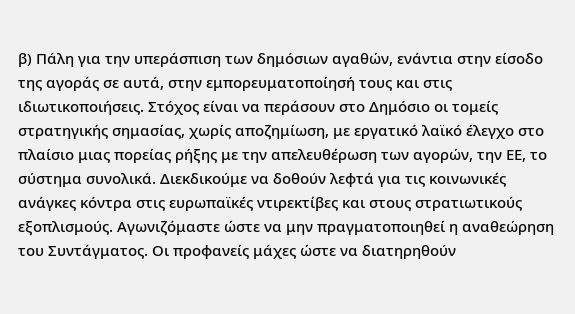β) Πάλη για την υπεράσπιση των δημόσιων αγαθών, ενάντια στην είσοδο της αγοράς σε αυτά, στην εμπορευματοποίησή τους και στις ιδιωτικοποιήσεις. Στόχος είναι να περάσουν στο Δημόσιο οι τομείς στρατηγικής σημασίας, χωρίς αποζημίωση, με εργατικό λαϊκό έλεγχο στο πλαίσιο μιας πορείας ρήξης με την απελευθέρωση των αγορών, την ΕΕ, το σύστημα συνολικά. Διεκδικούμε να δοθούν λεφτά για τις κοινωνικές ανάγκες κόντρα στις ευρωπαϊκές ντιρεκτίβες και στους στρατιωτικούς εξοπλισμούς. Αγωνιζόμαστε ώστε να μην πραγματοποιηθεί η αναθεώρηση του Συντάγματος. Οι προφανείς μάχες ώστε να διατηρηθούν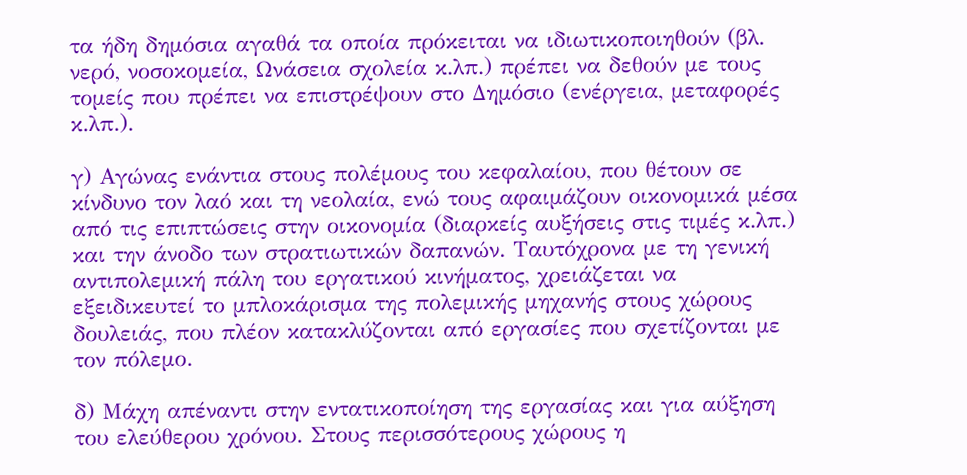τα ήδη δημόσια αγαθά τα οποία πρόκειται να ιδιωτικοποιηθούν (βλ. νερό, νοσοκομεία, Ωνάσεια σχολεία κ.λπ.) πρέπει να δεθούν με τους τομείς που πρέπει να επιστρέψουν στο Δημόσιο (ενέργεια, μεταφορές κ.λπ.).

γ) Αγώνας ενάντια στους πολέμους του κεφαλαίου, που θέτουν σε κίνδυνο τον λαό και τη νεολαία, ενώ τους αφαιμάζουν οικονομικά μέσα από τις επιπτώσεις στην οικονομία (διαρκείς αυξήσεις στις τιμές κ.λπ.) και την άνοδο των στρατιωτικών δαπανών. Ταυτόχρονα με τη γενική αντιπολεμική πάλη του εργατικού κινήματος, χρειάζεται να εξειδικευτεί το μπλοκάρισμα της πολεμικής μηχανής στους χώρους δουλειάς, που πλέον κατακλύζονται από εργασίες που σχετίζονται με τον πόλεμο.

δ) Μάχη απέναντι στην εντατικοποίηση της εργασίας και για αύξηση του ελεύθερου χρόνου. Στους περισσότερους χώρους η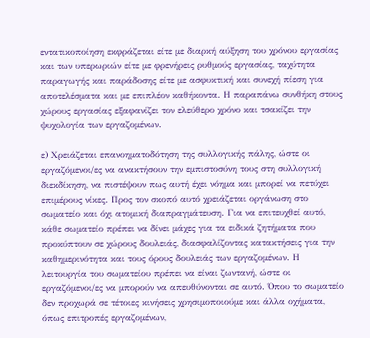εντατικοποίηση εκφράζεται είτε με διαρκή αύξηση του χρόνου εργασίας και των υπερωριών είτε με φρενήρεις ρυθμούς εργασίας, ταχύτητα παραγωγής και παράδοσης είτε με ασφυκτική και συνεχή πίεση για αποτελέσματα και με επιπλέον καθήκοντα. Η παραπάνω συνθήκη στους χώρους εργασίας εξαφανίζει τον ελεύθερο χρόνο και τσακίζει την ψυχολογία των εργαζομένων.

ε) Χρειάζεται επανοηματοδότηση της συλλογικής πάλης, ώστε οι εργαζόμενοι/ες να ανακτήσουν την εμπιστοσύνη τους στη συλλογική διεκδίκηση, να πιστέψουν πως αυτή έχει νόημα και μπορεί να πετύχει επιμέρους νίκες. Προς τον σκοπό αυτό χρειάζεται οργάνωση στο σωματείο και όχι ατομική διαπραγμάτευση. Για να επιτευχθεί αυτό, κάθε σωματείο πρέπει να δίνει μάχες για τα ειδικά ζητήματα που προκύπτουν σε χώρους δουλειάς, διασφαλίζοντας κατακτήσεις για την καθημερινότητα και τους όρους δουλειάς των εργαζομένων. Η λειτουργία του σωματείου πρέπει να είναι ζωντανή, ώστε οι εργαζόμενοι/ες να μπορούν να απευθύνονται σε αυτό. Όπου το σωματείο δεν προχωρά σε τέτοιες κινήσεις χρησιμοποιούμε και άλλα οχήματα, όπως επιτροπές εργαζομένων,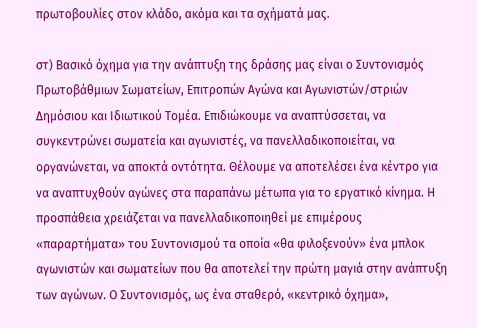πρωτοβουλίες στον κλάδο, ακόμα και τα σχήματά μας.

στ) Βασικό όχημα για την ανάπτυξη της δράσης μας είναι ο Συντονισμός Πρωτοβάθμιων Σωματείων, Επιτροπών Αγώνα και Αγωνιστών/στριών Δημόσιου και Ιδιωτικού Τομέα. Επιδιώκουμε να αναπτύσσεται, να συγκεντρώνει σωματεία και αγωνιστές, να πανελλαδικοποιείται, να οργανώνεται, να αποκτά οντότητα. Θέλουμε να αποτελέσει ένα κέντρο για να αναπτυχθούν αγώνες στα παραπάνω μέτωπα για το εργατικό κίνημα. Η προσπάθεια χρειάζεται να πανελλαδικοποιηθεί με επιμέρους «παραρτήματα» του Συντονισμού τα οποία «θα φιλοξενούν» ένα μπλοκ αγωνιστών και σωματείων που θα αποτελεί την πρώτη μαγιά στην ανάπτυξη των αγώνων. Ο Συντονισμός, ως ένα σταθερό, «κεντρικό όχημα»,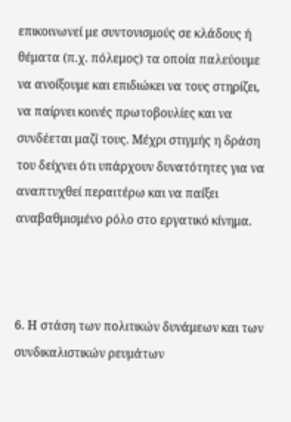επικοινωνεί με συντονισμούς σε κλάδους ή θέματα (π.χ. πόλεμος) τα οποία παλεύουμε να ανοίξουμε και επιδιώκει να τους στηρίζει, να παίρνει κοινές πρωτοβουλίες και να συνδέεται μαζί τους. Μέχρι στιγμής η δράση του δείχνει ότι υπάρχουν δυνατότητες για να αναπτυχθεί περαιτέρω και να παίξει αναβαθμισμένο ρόλο στο εργατικό κίνημα.



6. Η στάση των πολιτικών δυνάμεων και των συνδικαλιστικών ρευμάτων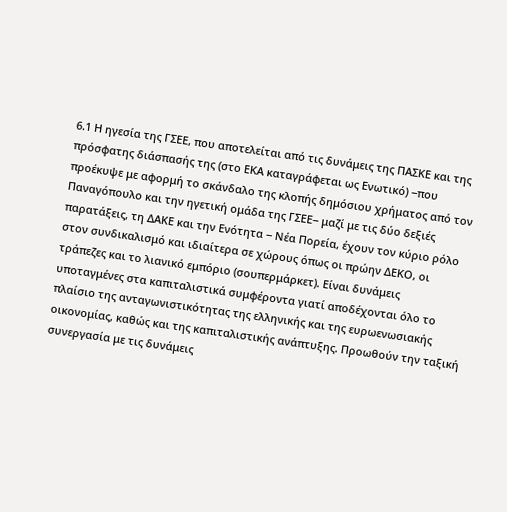6.1 Η ηγεσία της ΓΣΕΕ, που αποτελείται από τις δυνάμεις της ΠΑΣΚΕ και της πρόσφατης διάσπασής της (στο ΕΚΑ καταγράφεται ως Ενωτικό) ‒που προέκυψε με αφορμή το σκάνδαλο της κλοπής δημόσιου χρήματος από τον Παναγόπουλο και την ηγετική ομάδα της ΓΣΕΕ‒ μαζί με τις δύο δεξιές παρατάξεις, τη ΔΑΚΕ και την Ενότητα ‒ Νέα Πορεία, έχουν τον κύριο ρόλο στον συνδικαλισμό και ιδιαίτερα σε χώρους όπως οι πρώην ΔΕΚΟ, οι τράπεζες και το λιανικό εμπόριο (σουπερμάρκετ). Είναι δυνάμεις υποταγμένες στα καπιταλιστικά συμφέροντα γιατί αποδέχονται όλο το πλαίσιο της ανταγωνιστικότητας της ελληνικής και της ευρωενωσιακής οικονομίας, καθώς και της καπιταλιστικής ανάπτυξης. Προωθούν την ταξική συνεργασία με τις δυνάμεις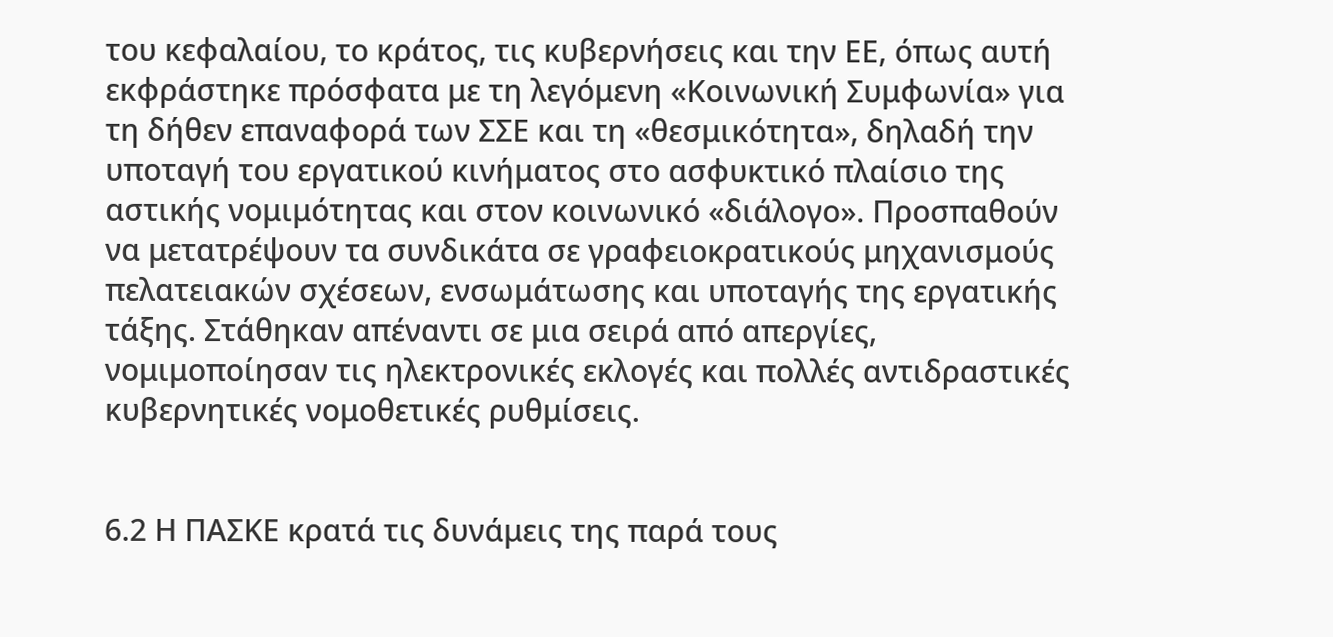του κεφαλαίου, το κράτος, τις κυβερνήσεις και την ΕΕ, όπως αυτή εκφράστηκε πρόσφατα με τη λεγόμενη «Κοινωνική Συμφωνία» για τη δήθεν επαναφορά των ΣΣΕ και τη «θεσμικότητα», δηλαδή την υποταγή του εργατικού κινήματος στο ασφυκτικό πλαίσιο της αστικής νομιμότητας και στον κοινωνικό «διάλογο». Προσπαθούν να μετατρέψουν τα συνδικάτα σε γραφειοκρατικούς μηχανισμούς πελατειακών σχέσεων, ενσωμάτωσης και υποταγής της εργατικής τάξης. Στάθηκαν απέναντι σε μια σειρά από απεργίες, νομιμοποίησαν τις ηλεκτρονικές εκλογές και πολλές αντιδραστικές κυβερνητικές νομοθετικές ρυθμίσεις.


6.2 Η ΠΑΣΚΕ κρατά τις δυνάμεις της παρά τους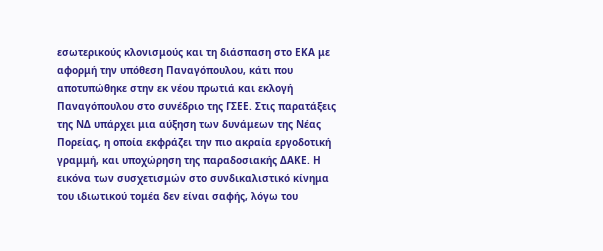εσωτερικούς κλονισμούς και τη διάσπαση στο ΕΚΑ με αφορμή την υπόθεση Παναγόπουλου, κάτι που αποτυπώθηκε στην εκ νέου πρωτιά και εκλογή Παναγόπουλου στο συνέδριο της ΓΣΕΕ. Στις παρατάξεις της ΝΔ υπάρχει μια αύξηση των δυνάμεων της Νέας Πορείας, η οποία εκφράζει την πιο ακραία εργοδοτική γραμμή, και υποχώρηση της παραδοσιακής ΔΑΚΕ. Η εικόνα των συσχετισμών στο συνδικαλιστικό κίνημα του ιδιωτικού τομέα δεν είναι σαφής, λόγω του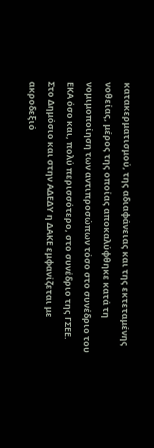κατακερματισμού, της αδιαφάνειας και της εκτεταμένης νοθείας, μέρος της οποίας αποκαλύφθηκε κατά τη νομιμοποίηση των αντιπροσώπων τόσο στο συνέδριο του ΕΚΑ όσο και, πολύ περισσότερο, στο συνέδριο της ΓΣΕΕ. Στο Δημόσιο και στην ΑΔΕΔΥ η ΔΑΚΕ εμφανίζεται με ακροδεξιό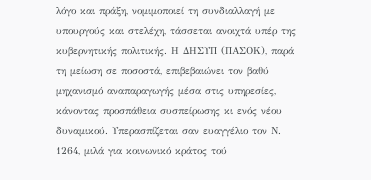λόγο και πράξη, νομιμοποιεί τη συνδιαλλαγή με υπουργούς και στελέχη, τάσσεται ανοιχτά υπέρ της κυβερνητικής πολιτικής. Η ΔΗΣΥΠ (ΠΑΣΟΚ), παρά τη μείωση σε ποσοστά, επιβεβαιώνει τον βαθύ μηχανισμό αναπαραγωγής μέσα στις υπηρεσίες, κάνοντας προσπάθεια συσπείρωσης κι ενός νέου δυναμικού. Υπερασπίζεται σαν ευαγγέλιο τον Ν. 1264, μιλά για κοινωνικό κράτος τού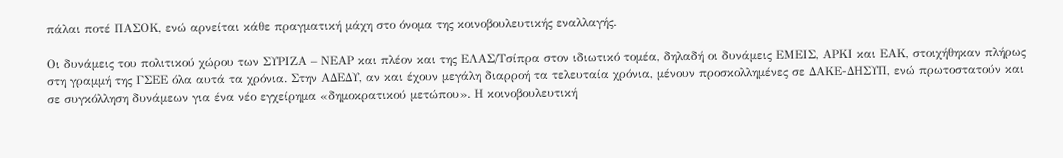πάλαι ποτέ ΠΑΣΟΚ, ενώ αρνείται κάθε πραγματική μάχη στο όνομα της κοινοβουλευτικής εναλλαγής.

Οι δυνάμεις του πολιτικού χώρου των ΣΥΡΙΖΑ – ΝΕΑΡ και πλέον και της ΕΛΑΣ/Τσίπρα στον ιδιωτικό τομέα, δηλαδή οι δυνάμεις ΕΜΕΙΣ, ΑΡΚΙ και ΕΑΚ, στοιχήθηκαν πλήρως στη γραμμή της ΓΣΕΕ όλα αυτά τα χρόνια. Στην ΑΔΕΔΥ, αν και έχουν μεγάλη διαρροή τα τελευταία χρόνια, μένουν προσκολλημένες σε ΔΑΚΕ-ΔΗΣΥΠ, ενώ πρωτοστατούν και σε συγκόλληση δυνάμεων για ένα νέο εγχείρημα «δημοκρατικού μετώπου». Η κοινοβουλευτική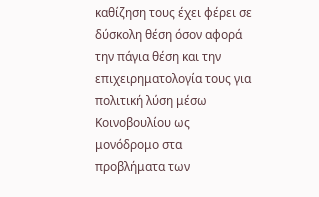καθίζηση τους έχει φέρει σε δύσκολη θέση όσον αφορά την πάγια θέση και την επιχειρηματολογία τους για πολιτική λύση μέσω Κοινοβουλίου ως μονόδρομο στα προβλήματα των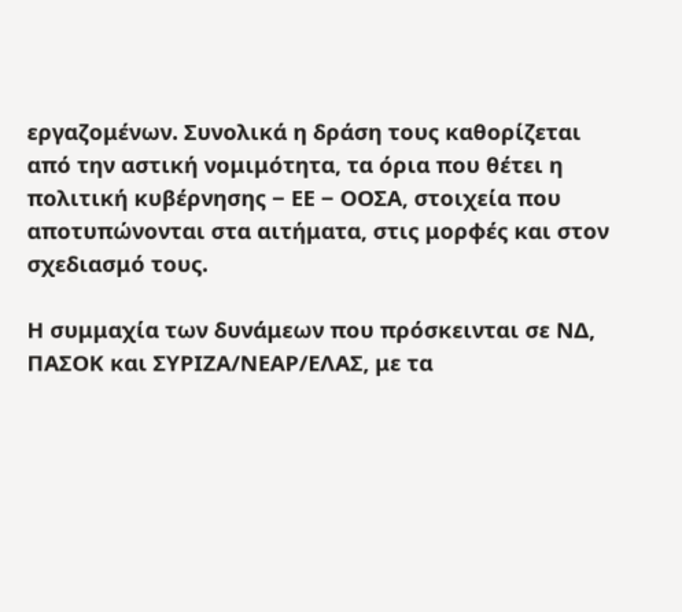εργαζομένων. Συνολικά η δράση τους καθορίζεται από την αστική νομιμότητα, τα όρια που θέτει η πολιτική κυβέρνησης ‒ ΕΕ ‒ ΟΟΣΑ, στοιχεία που αποτυπώνονται στα αιτήματα, στις μορφές και στον σχεδιασμό τους.

Η συμμαχία των δυνάμεων που πρόσκεινται σε ΝΔ, ΠΑΣΟΚ και ΣΥΡΙΖΑ/ΝΕΑΡ/ΕΛΑΣ, με τα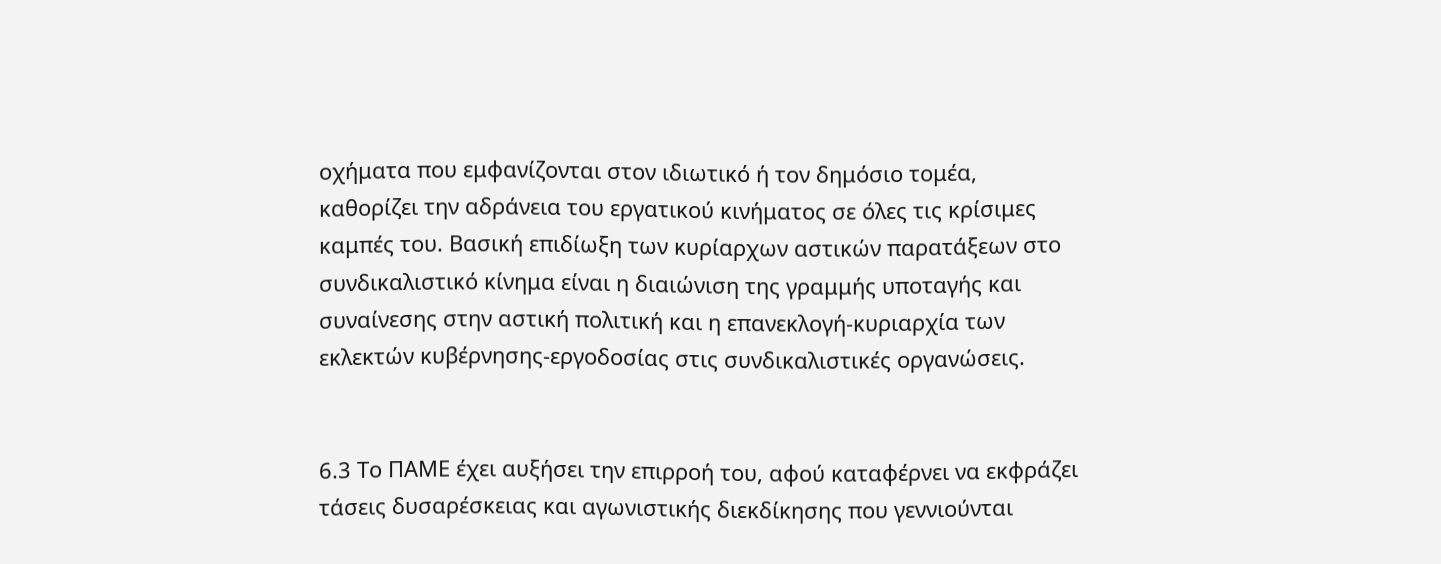οχήματα που εμφανίζονται στον ιδιωτικό ή τον δημόσιο τομέα, καθορίζει την αδράνεια του εργατικού κινήματος σε όλες τις κρίσιμες καμπές του. Βασική επιδίωξη των κυρίαρχων αστικών παρατάξεων στο συνδικαλιστικό κίνημα είναι η διαιώνιση της γραμμής υποταγής και συναίνεσης στην αστική πολιτική και η επανεκλογή-κυριαρχία των εκλεκτών κυβέρνησης-εργοδοσίας στις συνδικαλιστικές οργανώσεις.


6.3 Το ΠΑΜΕ έχει αυξήσει την επιρροή του, αφού καταφέρνει να εκφράζει τάσεις δυσαρέσκειας και αγωνιστικής διεκδίκησης που γεννιούνται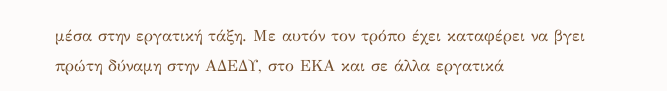μέσα στην εργατική τάξη. Με αυτόν τον τρόπο έχει καταφέρει να βγει πρώτη δύναμη στην ΑΔΕΔΥ, στο ΕΚΑ και σε άλλα εργατικά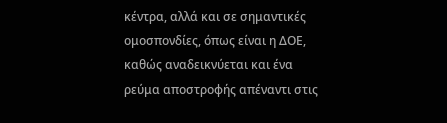κέντρα, αλλά και σε σημαντικές ομοσπονδίες, όπως είναι η ΔΟΕ, καθώς αναδεικνύεται και ένα ρεύμα αποστροφής απέναντι στις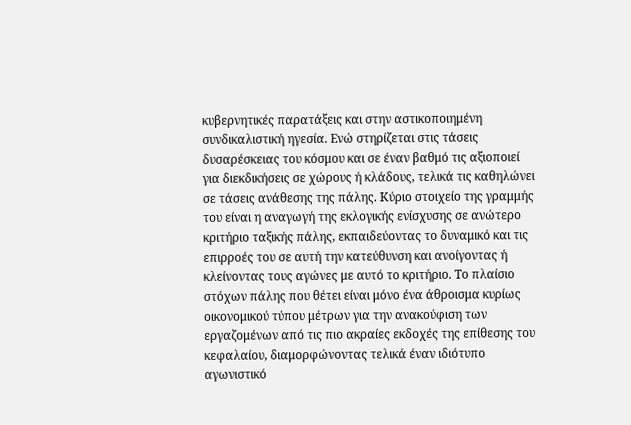κυβερνητικές παρατάξεις και στην αστικοποιημένη συνδικαλιστική ηγεσία. Ενώ στηρίζεται στις τάσεις δυσαρέσκειας του κόσμου και σε έναν βαθμό τις αξιοποιεί για διεκδικήσεις σε χώρους ή κλάδους, τελικά τις καθηλώνει σε τάσεις ανάθεσης της πάλης. Κύριο στοιχείο της γραμμής του είναι η αναγωγή της εκλογικής ενίσχυσης σε ανώτερο κριτήριο ταξικής πάλης, εκπαιδεύοντας το δυναμικό και τις επιρροές του σε αυτή την κατεύθυνση και ανοίγοντας ή κλείνοντας τους αγώνες με αυτό το κριτήριο. Το πλαίσιο στόχων πάλης που θέτει είναι μόνο ένα άθροισμα κυρίως οικονομικού τύπου μέτρων για την ανακούφιση των εργαζομένων από τις πιο ακραίες εκδοχές της επίθεσης του κεφαλαίου, διαμορφώνοντας τελικά έναν ιδιότυπο αγωνιστικό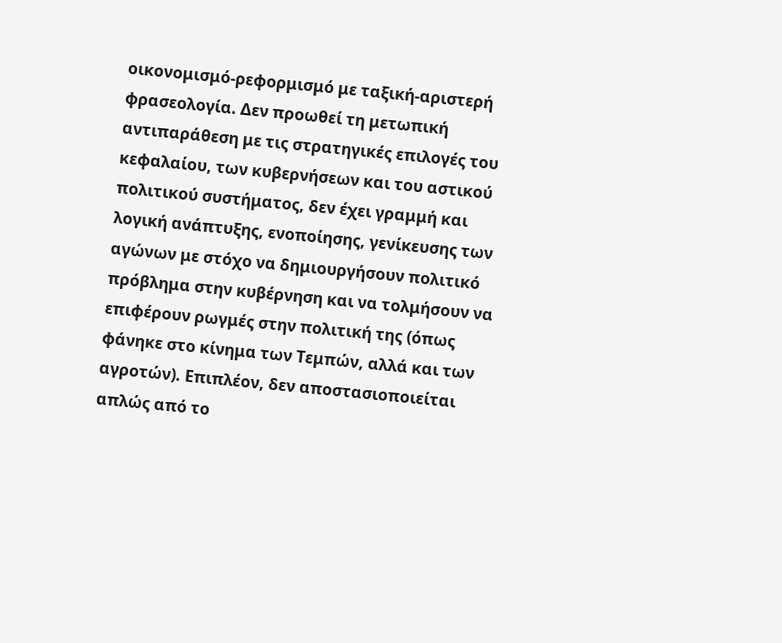οικονομισμό-ρεφορμισμό με ταξική-αριστερή φρασεολογία. Δεν προωθεί τη μετωπική αντιπαράθεση με τις στρατηγικές επιλογές του κεφαλαίου, των κυβερνήσεων και του αστικού πολιτικού συστήματος, δεν έχει γραμμή και λογική ανάπτυξης, ενοποίησης, γενίκευσης των αγώνων με στόχο να δημιουργήσουν πολιτικό πρόβλημα στην κυβέρνηση και να τολμήσουν να επιφέρουν ρωγμές στην πολιτική της (όπως φάνηκε στο κίνημα των Τεμπών, αλλά και των αγροτών). Επιπλέον, δεν αποστασιοποιείται απλώς από το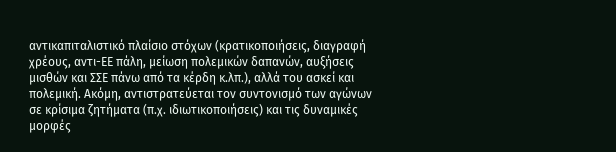αντικαπιταλιστικό πλαίσιο στόχων (κρατικοποιήσεις, διαγραφή χρέους, αντι-ΕΕ πάλη, μείωση πολεμικών δαπανών, αυξήσεις μισθών και ΣΣΕ πάνω από τα κέρδη κ.λπ.), αλλά του ασκεί και πολεμική. Ακόμη, αντιστρατεύεται τον συντονισμό των αγώνων σε κρίσιμα ζητήματα (π.χ. ιδιωτικοποιήσεις) και τις δυναμικές μορφές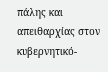πάλης και απειθαρχίας στον κυβερνητικό-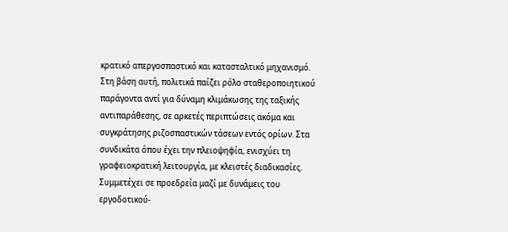κρατικό απεργοσπαστικό και κατασταλτικό μηχανισμό. Στη βάση αυτή, πολιτικά παίζει ρόλο σταθεροποιητικού παράγοντα αντί για δύναμη κλιμάκωσης της ταξικής αντιπαράθεσης, σε αρκετές περιπτώσεις ακόμα και συγκράτησης ριζοσπαστικών τάσεων εντός ορίων. Στα συνδικάτα όπου έχει την πλειοψηφία, ενισχύει τη γραφειοκρατική λειτουργία, με κλειστές διαδικασίες. Συμμετέχει σε προεδρεία μαζί με δυνάμεις του εργοδοτικού-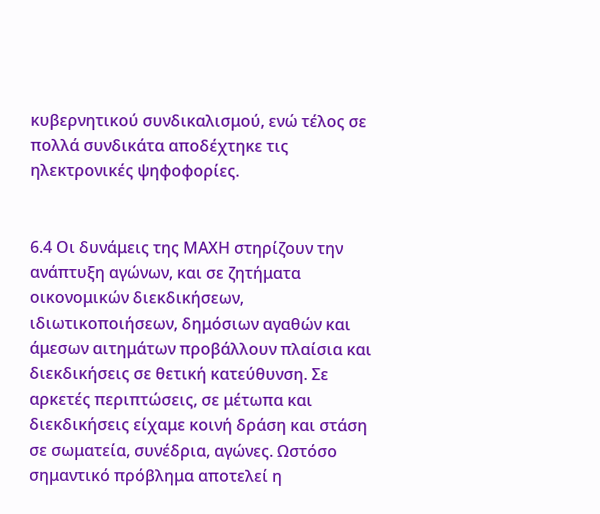κυβερνητικού συνδικαλισμού, ενώ τέλος σε πολλά συνδικάτα αποδέχτηκε τις ηλεκτρονικές ψηφοφορίες.


6.4 Οι δυνάμεις της ΜΑΧΗ στηρίζουν την ανάπτυξη αγώνων, και σε ζητήματα οικονομικών διεκδικήσεων, ιδιωτικοποιήσεων, δημόσιων αγαθών και άμεσων αιτημάτων προβάλλουν πλαίσια και διεκδικήσεις σε θετική κατεύθυνση. Σε αρκετές περιπτώσεις, σε μέτωπα και διεκδικήσεις είχαμε κοινή δράση και στάση σε σωματεία, συνέδρια, αγώνες. Ωστόσο σημαντικό πρόβλημα αποτελεί η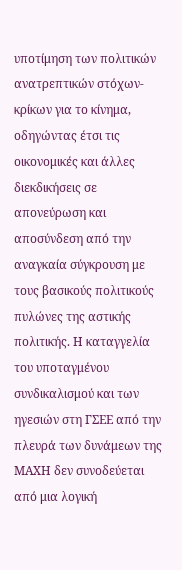υποτίμηση των πολιτικών ανατρεπτικών στόχων-κρίκων για το κίνημα, οδηγώντας έτσι τις οικονομικές και άλλες διεκδικήσεις σε απονεύρωση και αποσύνδεση από την αναγκαία σύγκρουση με τους βασικούς πολιτικούς πυλώνες της αστικής πολιτικής. Η καταγγελία του υποταγμένου συνδικαλισμού και των ηγεσιών στη ΓΣΕΕ από την πλευρά των δυνάμεων της ΜΑΧΗ δεν συνοδεύεται από μια λογική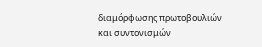διαμόρφωσης πρωτοβουλιών και συντονισμών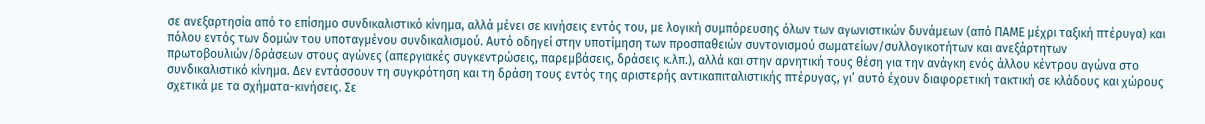σε ανεξαρτησία από το επίσημο συνδικαλιστικό κίνημα, αλλά μένει σε κινήσεις εντός του, με λογική συμπόρευσης όλων των αγωνιστικών δυνάμεων (από ΠΑΜΕ μέχρι ταξική πτέρυγα) και πόλου εντός των δομών του υποταγμένου συνδικαλισμού. Αυτό οδηγεί στην υποτίμηση των προσπαθειών συντονισμού σωματείων/συλλογικοτήτων και ανεξάρτητων πρωτοβουλιών/δράσεων στους αγώνες (απεργιακές συγκεντρώσεις, παρεμβάσεις, δράσεις κ.λπ.), αλλά και στην αρνητική τους θέση για την ανάγκη ενός άλλου κέντρου αγώνα στο συνδικαλιστικό κίνημα. Δεν εντάσσουν τη συγκρότηση και τη δράση τους εντός της αριστερής αντικαπιταλιστικής πτέρυγας, γι’ αυτό έχουν διαφορετική τακτική σε κλάδους και χώρους σχετικά με τα σχήματα-κινήσεις. Σε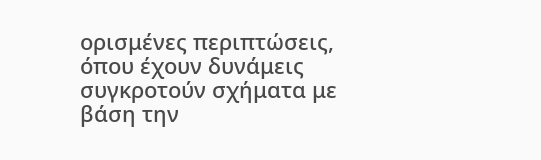ορισμένες περιπτώσεις, όπου έχουν δυνάμεις συγκροτούν σχήματα με βάση την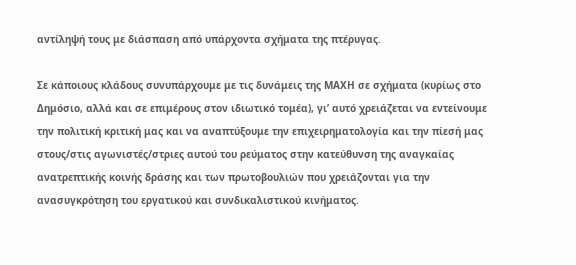αντίληψή τους με διάσπαση από υπάρχοντα σχήματα της πτέρυγας.

Σε κάποιους κλάδους συνυπάρχουμε με τις δυνάμεις της ΜΑΧΗ σε σχήματα (κυρίως στο Δημόσιο, αλλά και σε επιμέρους στον ιδιωτικό τομέα), γι’ αυτό χρειάζεται να εντείνουμε την πολιτική κριτική μας και να αναπτύξουμε την επιχειρηματολογία και την πίεσή μας στους/στις αγωνιστές/στριες αυτού του ρεύματος στην κατεύθυνση της αναγκαίας ανατρεπτικής κοινής δράσης και των πρωτοβουλιών που χρειάζονται για την ανασυγκρότηση του εργατικού και συνδικαλιστικού κινήματος.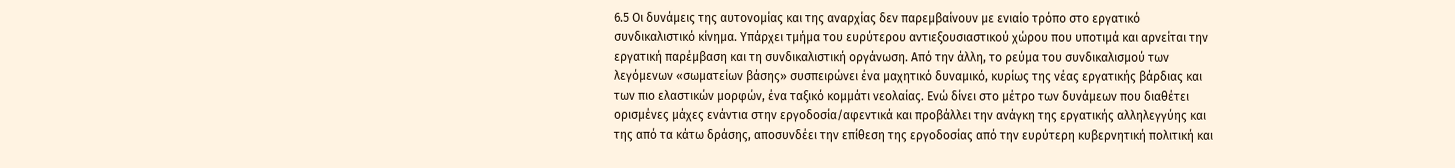6.5 Οι δυνάμεις της αυτονομίας και της αναρχίας δεν παρεμβαίνουν με ενιαίο τρόπο στο εργατικό συνδικαλιστικό κίνημα. Υπάρχει τμήμα του ευρύτερου αντιεξουσιαστικού χώρου που υποτιμά και αρνείται την εργατική παρέμβαση και τη συνδικαλιστική οργάνωση. Από την άλλη, το ρεύμα του συνδικαλισμού των λεγόμενων «σωματείων βάσης» συσπειρώνει ένα μαχητικό δυναμικό, κυρίως της νέας εργατικής βάρδιας και των πιο ελαστικών μορφών, ένα ταξικό κομμάτι νεολαίας. Ενώ δίνει στο μέτρο των δυνάμεων που διαθέτει ορισμένες μάχες ενάντια στην εργοδοσία/αφεντικά και προβάλλει την ανάγκη της εργατικής αλληλεγγύης και της από τα κάτω δράσης, αποσυνδέει την επίθεση της εργοδοσίας από την ευρύτερη κυβερνητική πολιτική και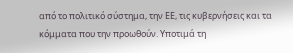από το πολιτικό σύστημα, την ΕΕ, τις κυβερνήσεις και τα κόμματα που την προωθούν. Υποτιμά τη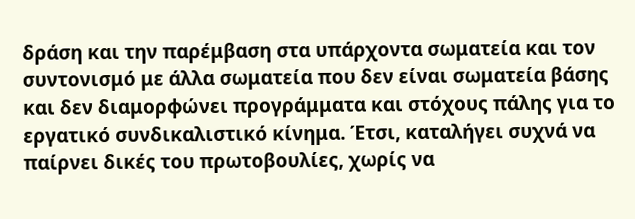δράση και την παρέμβαση στα υπάρχοντα σωματεία και τον συντονισμό με άλλα σωματεία που δεν είναι σωματεία βάσης και δεν διαμορφώνει προγράμματα και στόχους πάλης για το εργατικό συνδικαλιστικό κίνημα. Έτσι, καταλήγει συχνά να παίρνει δικές του πρωτοβουλίες, χωρίς να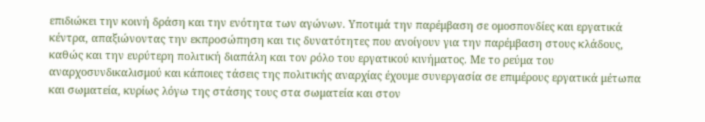επιδιώκει την κοινή δράση και την ενότητα των αγώνων. Υποτιμά την παρέμβαση σε ομοσπονδίες και εργατικά κέντρα, απαξιώνοντας την εκπροσώπηση και τις δυνατότητες που ανοίγουν για την παρέμβαση στους κλάδους, καθώς και την ευρύτερη πολιτική διαπάλη και τον ρόλο του εργατικού κινήματος. Με το ρεύμα του αναρχοσυνδικαλισμού και κάποιες τάσεις της πολιτικής αναρχίας έχουμε συνεργασία σε επιμέρους εργατικά μέτωπα και σωματεία, κυρίως λόγω της στάσης τους στα σωματεία και στον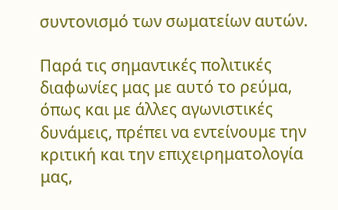συντονισμό των σωματείων αυτών.

Παρά τις σημαντικές πολιτικές διαφωνίες μας με αυτό το ρεύμα, όπως και με άλλες αγωνιστικές δυνάμεις, πρέπει να εντείνουμε την κριτική και την επιχειρηματολογία μας,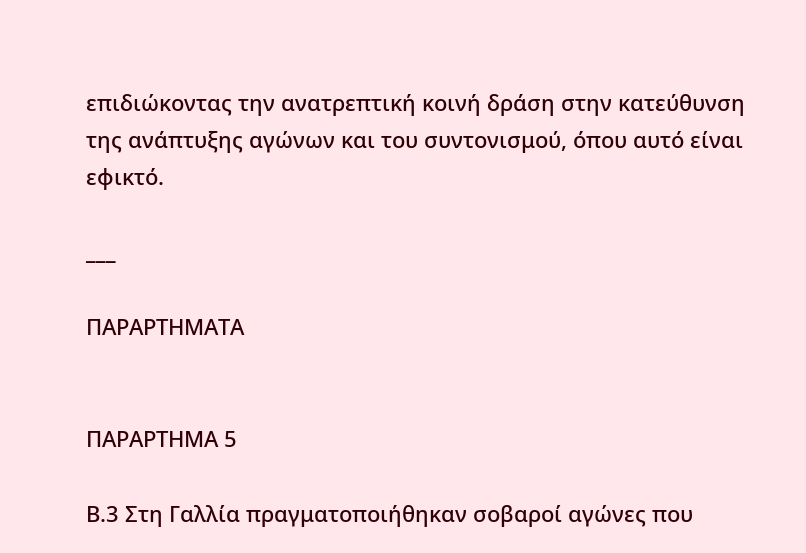επιδιώκοντας την ανατρεπτική κοινή δράση στην κατεύθυνση της ανάπτυξης αγώνων και του συντονισμού, όπου αυτό είναι εφικτό.

___

ΠΑΡΑΡΤΗΜΑΤΑ


ΠΑΡΑΡΤΗΜΑ 5

Β.3 Στη Γαλλία πραγματοποιήθηκαν σοβαροί αγώνες που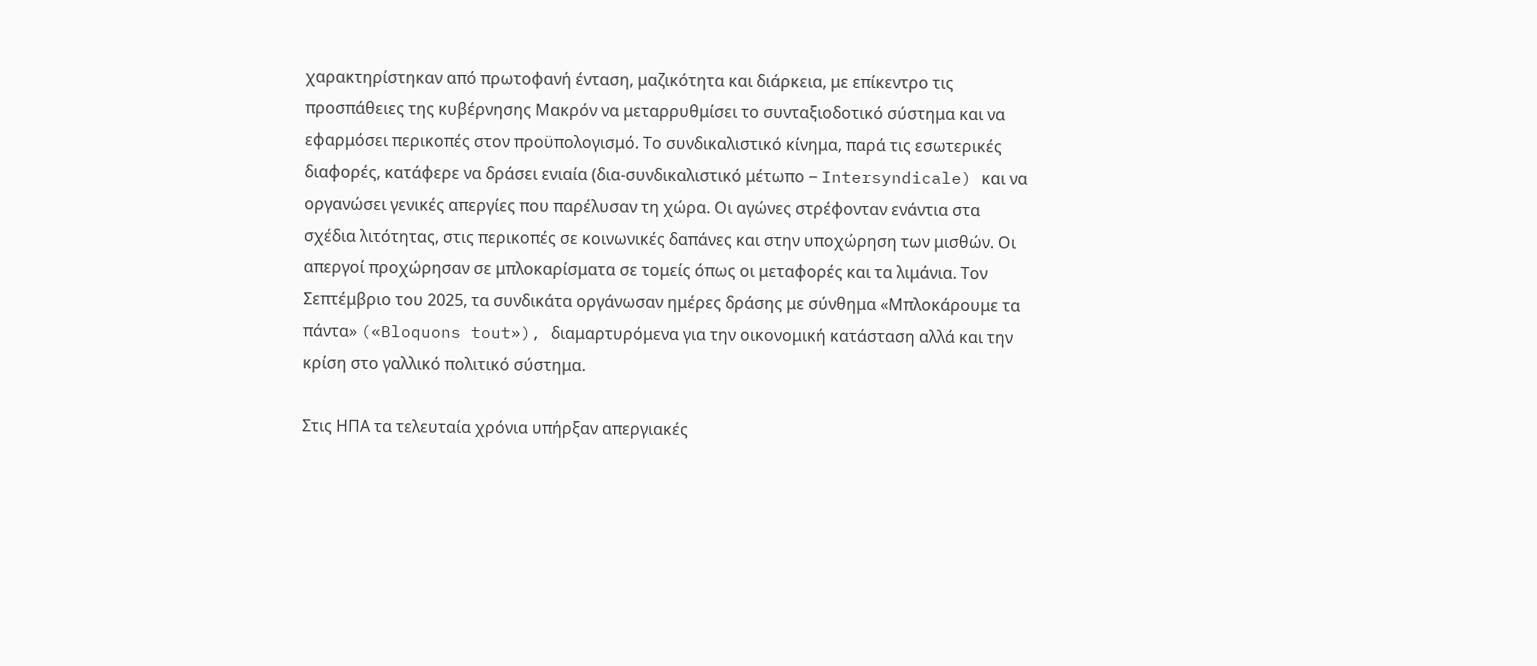χαρακτηρίστηκαν από πρωτοφανή ένταση, μαζικότητα και διάρκεια, με επίκεντρο τις προσπάθειες της κυβέρνησης Μακρόν να μεταρρυθμίσει το συνταξιοδοτικό σύστημα και να εφαρμόσει περικοπές στον προϋπολογισμό. Το συνδικαλιστικό κίνημα, παρά τις εσωτερικές διαφορές, κατάφερε να δράσει ενιαία (δια-συνδικαλιστικό μέτωπο ‒ Intersyndicale) και να οργανώσει γενικές απεργίες που παρέλυσαν τη χώρα. Οι αγώνες στρέφονταν ενάντια στα σχέδια λιτότητας, στις περικοπές σε κοινωνικές δαπάνες και στην υποχώρηση των μισθών. Οι απεργοί προχώρησαν σε μπλοκαρίσματα σε τομείς όπως οι μεταφορές και τα λιμάνια. Τον Σεπτέμβριο του 2025, τα συνδικάτα οργάνωσαν ημέρες δράσης με σύνθημα «Μπλοκάρουμε τα πάντα» («Bloquons tout»), διαμαρτυρόμενα για την οικονομική κατάσταση αλλά και την κρίση στο γαλλικό πολιτικό σύστημα.

Στις ΗΠΑ τα τελευταία χρόνια υπήρξαν απεργιακές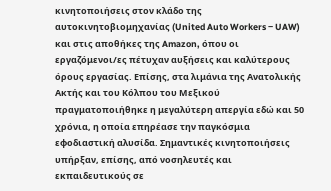κινητοποιήσεις στον κλάδο της αυτοκινητοβιομηχανίας (United Auto Workers ‒ UAW) και στις αποθήκες της Amazon, όπου οι εργαζόμενοι/ες πέτυχαν αυξήσεις και καλύτερους όρους εργασίας. Επίσης, στα λιμάνια της Ανατολικής Ακτής και του Κόλπου του Μεξικού πραγματοποιήθηκε η μεγαλύτερη απεργία εδώ και 50 χρόνια, η οποία επηρέασε την παγκόσμια εφοδιαστική αλυσίδα. Σημαντικές κινητοποιήσεις υπήρξαν, επίσης, από νοσηλευτές και εκπαιδευτικούς σε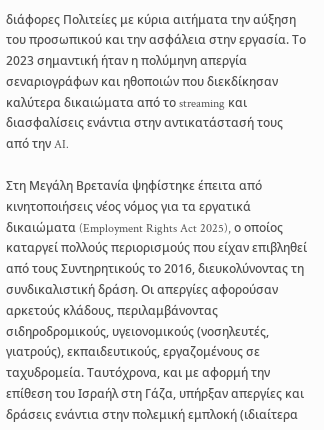διάφορες Πολιτείες με κύρια αιτήματα την αύξηση του προσωπικού και την ασφάλεια στην εργασία. Το 2023 σημαντική ήταν η πολύμηνη απεργία σεναριογράφων και ηθοποιών που διεκδίκησαν καλύτερα δικαιώματα από το streaming και διασφαλίσεις ενάντια στην αντικατάστασή τους από την AI.

Στη Μεγάλη Βρετανία ψηφίστηκε έπειτα από κινητοποιήσεις νέος νόμος για τα εργατικά δικαιώματα (Employment Rights Act 2025), ο οποίος καταργεί πολλούς περιορισμούς που είχαν επιβληθεί από τους Συντηρητικούς το 2016, διευκολύνοντας τη συνδικαλιστική δράση. Οι απεργίες αφορούσαν αρκετούς κλάδους, περιλαμβάνοντας σιδηροδρομικούς, υγειονομικούς (νοσηλευτές, γιατρούς), εκπαιδευτικούς, εργαζομένους σε ταχυδρομεία. Ταυτόχρονα, και με αφορμή την επίθεση του Ισραήλ στη Γάζα, υπήρξαν απεργίες και δράσεις ενάντια στην πολεμική εμπλοκή (ιδιαίτερα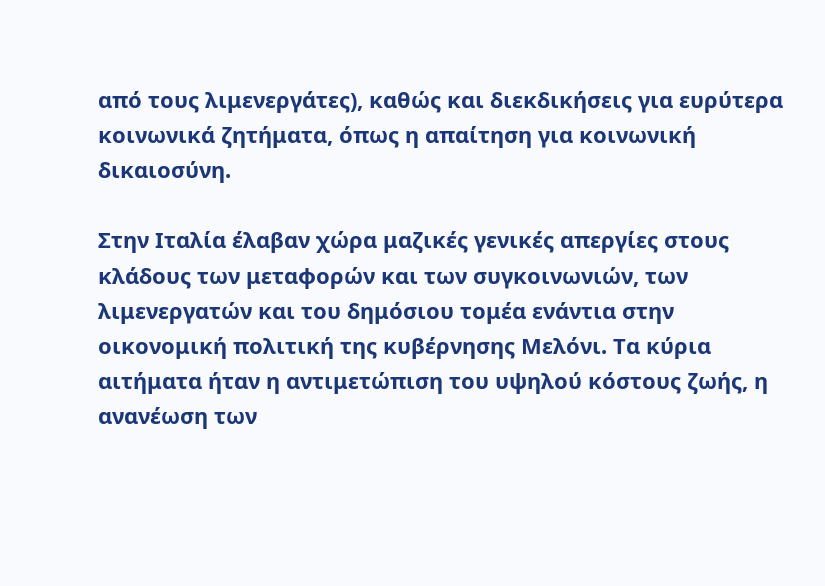από τους λιμενεργάτες), καθώς και διεκδικήσεις για ευρύτερα κοινωνικά ζητήματα, όπως η απαίτηση για κοινωνική δικαιοσύνη.

Στην Ιταλία έλαβαν χώρα μαζικές γενικές απεργίες στους κλάδους των μεταφορών και των συγκοινωνιών, των λιμενεργατών και του δημόσιου τομέα ενάντια στην οικονομική πολιτική της κυβέρνησης Μελόνι. Τα κύρια αιτήματα ήταν η αντιμετώπιση του υψηλού κόστους ζωής, η ανανέωση των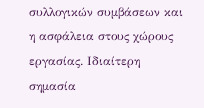συλλογικών συμβάσεων και η ασφάλεια στους χώρους εργασίας. Ιδιαίτερη σημασία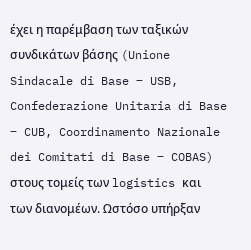έχει η παρέμβαση των ταξικών συνδικάτων βάσης (Unione Sindacale di Base ‒ USB, Confederazione Unitaria di Base ‒ CUB, Coordinamento Nazionale dei Comitati di Base ‒ COBAS) στους τομείς των logistics και των διανομέων. Ωστόσο υπήρξαν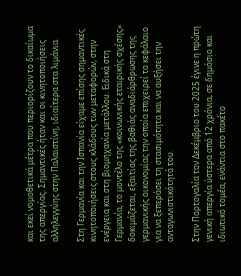και εκεί νομοθετικά μέτρα που περιορίζουν το δικαίωμα της απεργίας. Σημαντικές ήταν και οι κινητοποιήσεις αλληλεγγύης στην Παλαιστίνη, ιδιαίτερα στα λιμάνια.

Στη Γερμανία και την Ισπανία είχαμε επίσης σημαντικές κινητοποιήσεις στους κλάδους των μεταφορών, στην ενέργεια και στη βιομηχανία μετάλλου. Ειδικά στη Γερμανία, το μοντέλο της «κοινωνικής εταιρικής σχέσης» δοκιμάζεται, εξαιτίας της βαθιάς αναδιάρθρωσης της γερμανικής οικονομίας την οποία επιχειρεί το κεφάλαιο για να ξεπεράσει τη στασιμότητα και να αυξήσει την ανταγωνιστικότητά του.

Στην Πορτογαλία τον Δεκέμβριο του 2025 έγινε η πρώτη γενική απεργία ύστερα από 12 χρόνια, σε δημόσιο και ιδιωτικό τομέα, ενάντια στο πακέτο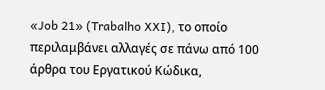«Job 21» (Trabalho XXI), το οποίο περιλαμβάνει αλλαγές σε πάνω από 100 άρθρα του Εργατικού Κώδικα,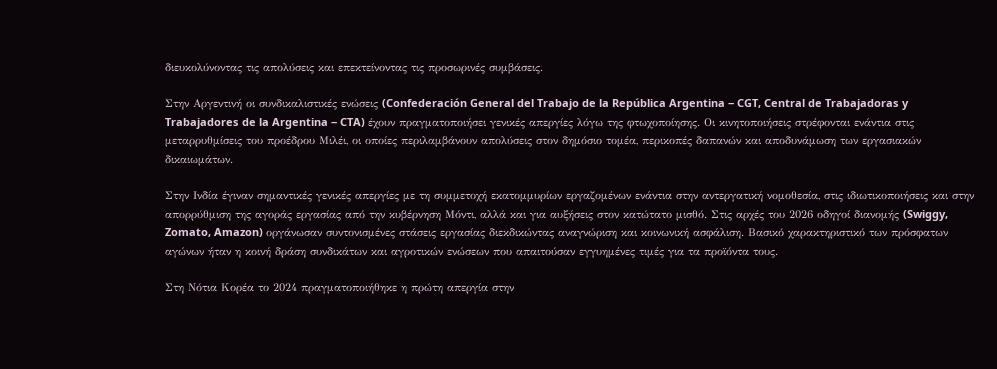διευκολύνοντας τις απολύσεις και επεκτείνοντας τις προσωρινές συμβάσεις.

Στην Αργεντινή οι συνδικαλιστικές ενώσεις (Confederación General del Trabajo de la República Argentina ‒ CGT, Central de Trabajadoras y Trabajadores de la Argentina ‒ CTA) έχουν πραγματοποιήσει γενικές απεργίες λόγω της φτωχοποίησης. Οι κινητοποιήσεις στρέφονται ενάντια στις μεταρρυθμίσεις του προέδρου Μιλέι, οι οποίες περιλαμβάνουν απολύσεις στον δημόσιο τομέα, περικοπές δαπανών και αποδυνάμωση των εργασιακών δικαιωμάτων.

Στην Ινδία έγιναν σημαντικές γενικές απεργίες με τη συμμετοχή εκατομμυρίων εργαζομένων ενάντια στην αντεργατική νομοθεσία, στις ιδιωτικοποιήσεις και στην απορρύθμιση της αγοράς εργασίας από την κυβέρνηση Μόντι, αλλά και για αυξήσεις στον κατώτατο μισθό. Στις αρχές του 2026 οδηγοί διανομής (Swiggy, Zomato, Amazon) οργάνωσαν συντονισμένες στάσεις εργασίας διεκδικώντας αναγνώριση και κοινωνική ασφάλιση. Βασικό χαρακτηριστικό των πρόσφατων αγώνων ήταν η κοινή δράση συνδικάτων και αγροτικών ενώσεων που απαιτούσαν εγγυημένες τιμές για τα προϊόντα τους.

Στη Νότια Κορέα το 2024 πραγματοποιήθηκε η πρώτη απεργία στην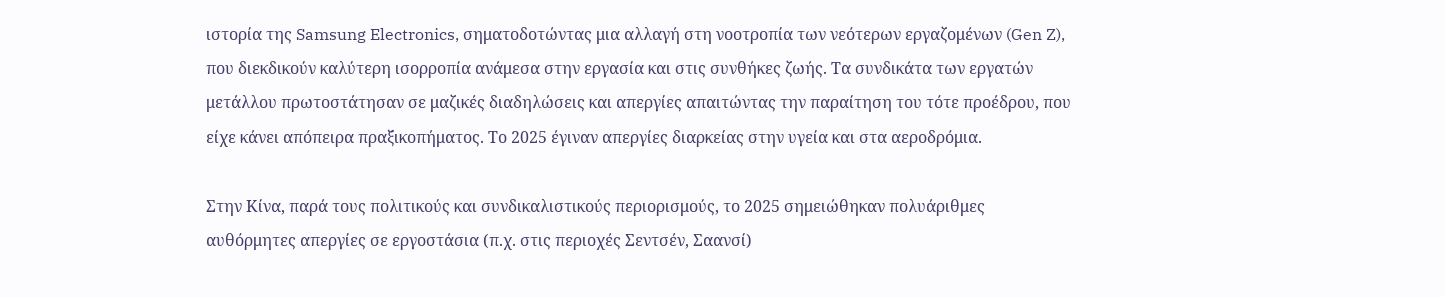ιστορία της Samsung Electronics, σηματοδοτώντας μια αλλαγή στη νοοτροπία των νεότερων εργαζομένων (Gen Z), που διεκδικούν καλύτερη ισορροπία ανάμεσα στην εργασία και στις συνθήκες ζωής. Τα συνδικάτα των εργατών μετάλλου πρωτοστάτησαν σε μαζικές διαδηλώσεις και απεργίες απαιτώντας την παραίτηση του τότε προέδρου, που είχε κάνει απόπειρα πραξικοπήματος. Το 2025 έγιναν απεργίες διαρκείας στην υγεία και στα αεροδρόμια.

Στην Κίνα, παρά τους πολιτικούς και συνδικαλιστικούς περιορισμούς, το 2025 σημειώθηκαν πολυάριθμες αυθόρμητες απεργίες σε εργοστάσια (π.χ. στις περιοχές Σεντσέν, Σαανσί)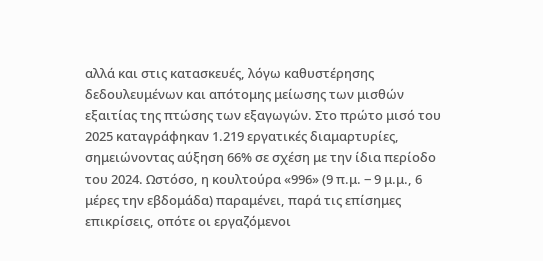αλλά και στις κατασκευές, λόγω καθυστέρησης δεδουλευμένων και απότομης μείωσης των μισθών εξαιτίας της πτώσης των εξαγωγών. Στο πρώτο μισό του 2025 καταγράφηκαν 1.219 εργατικές διαμαρτυρίες, σημειώνοντας αύξηση 66% σε σχέση με την ίδια περίοδο του 2024. Ωστόσο, η κουλτούρα «996» (9 π.μ. ‒ 9 μ.μ., 6 μέρες την εβδομάδα) παραμένει, παρά τις επίσημες επικρίσεις, οπότε οι εργαζόμενοι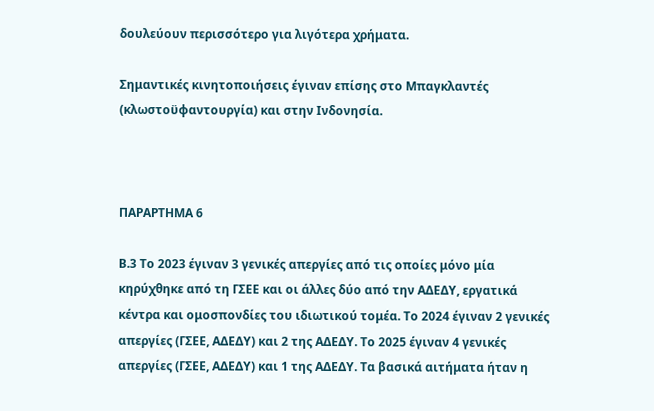δουλεύουν περισσότερο για λιγότερα χρήματα.

Σημαντικές κινητοποιήσεις έγιναν επίσης στο Μπαγκλαντές (κλωστοϋφαντουργία) και στην Ινδονησία.



ΠΑΡΑΡΤΗΜΑ 6

Β.3 Το 2023 έγιναν 3 γενικές απεργίες από τις οποίες μόνο μία κηρύχθηκε από τη ΓΣΕΕ και οι άλλες δύο από την ΑΔΕΔΥ, εργατικά κέντρα και ομοσπονδίες του ιδιωτικού τομέα. Το 2024 έγιναν 2 γενικές απεργίες (ΓΣΕΕ, ΑΔΕΔΥ) και 2 της ΑΔΕΔΥ. Το 2025 έγιναν 4 γενικές απεργίες (ΓΣΕΕ, ΑΔΕΔΥ) και 1 της ΑΔΕΔΥ. Τα βασικά αιτήματα ήταν η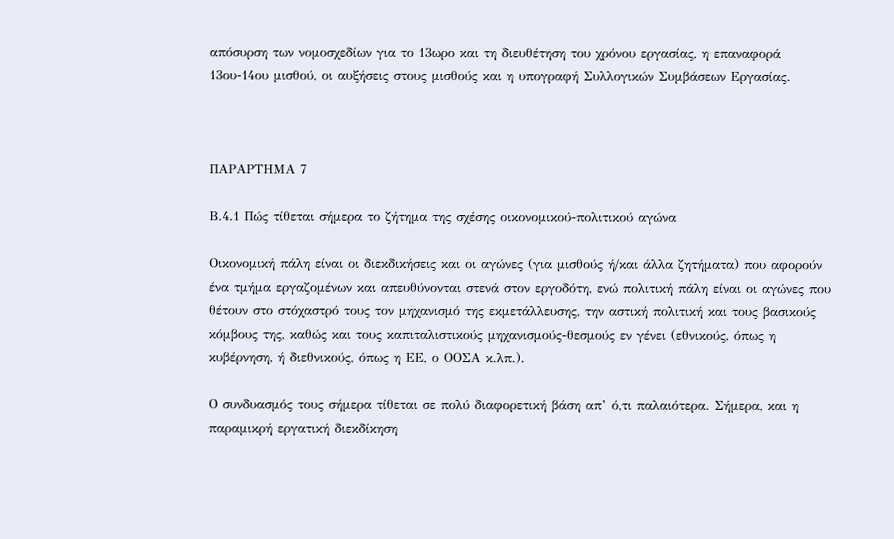απόσυρση των νομοσχεδίων για το 13ωρο και τη διευθέτηση του χρόνου εργασίας, η επαναφορά 13ου-14ου μισθού, οι αυξήσεις στους μισθούς και η υπογραφή Συλλογικών Συμβάσεων Εργασίας.



ΠΑΡΑΡΤΗΜΑ 7

Β.4.1 Πώς τίθεται σήμερα το ζήτημα της σχέσης οικονομικού-πολιτικού αγώνα

Οικονομική πάλη είναι οι διεκδικήσεις και οι αγώνες (για μισθούς ή/και άλλα ζητήματα) που αφορούν ένα τμήμα εργαζομένων και απευθύνονται στενά στον εργοδότη, ενώ πολιτική πάλη είναι οι αγώνες που θέτουν στο στόχαστρό τους τον μηχανισμό της εκμετάλλευσης, την αστική πολιτική και τους βασικούς κόμβους της, καθώς και τους καπιταλιστικούς μηχανισμούς-θεσμούς εν γένει (εθνικούς, όπως η κυβέρνηση, ή διεθνικούς, όπως η ΕΕ, ο ΟΟΣΑ κ.λπ.).

Ο συνδυασμός τους σήμερα τίθεται σε πολύ διαφορετική βάση απ’ ό,τι παλαιότερα. Σήμερα, και η παραμικρή εργατική διεκδίκηση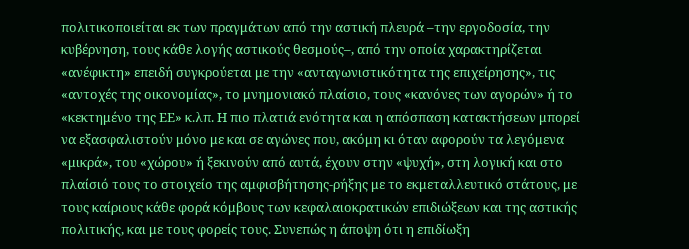πολιτικοποιείται εκ των πραγμάτων από την αστική πλευρά –την εργοδοσία, την κυβέρνηση, τους κάθε λογής αστικούς θεσμούς–, από την οποία χαρακτηρίζεται «ανέφικτη» επειδή συγκρούεται με την «ανταγωνιστικότητα της επιχείρησης», τις «αντοχές της οικονομίας», το μνημονιακό πλαίσιο, τους «κανόνες των αγορών» ή το «κεκτημένο της ΕΕ» κ.λπ. Η πιο πλατιά ενότητα και η απόσπαση κατακτήσεων μπορεί να εξασφαλιστούν μόνο με και σε αγώνες που, ακόμη κι όταν αφορούν τα λεγόμενα «μικρά», του «χώρου» ή ξεκινούν από αυτά, έχουν στην «ψυχή», στη λογική και στο πλαίσιό τους το στοιχείο της αμφισβήτησης-ρήξης με το εκμεταλλευτικό στάτους, με τους καίριους κάθε φορά κόμβους των κεφαλαιοκρατικών επιδιώξεων και της αστικής πολιτικής, και με τους φορείς τους. Συνεπώς η άποψη ότι η επιδίωξη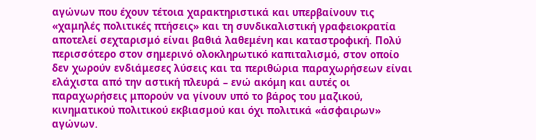αγώνων που έχουν τέτοια χαρακτηριστικά και υπερβαίνουν τις «χαμηλές πολιτικές πτήσεις» και τη συνδικαλιστική γραφειοκρατία αποτελεί σεχταρισμό είναι βαθιά λαθεμένη και καταστροφική. Πολύ περισσότερο στον σημερινό ολοκληρωτικό καπιταλισμό, στον οποίο δεν χωρούν ενδιάμεσες λύσεις και τα περιθώρια παραχωρήσεων είναι ελάχιστα από την αστική πλευρά – ενώ ακόμη και αυτές οι παραχωρήσεις μπορούν να γίνουν υπό το βάρος του μαζικού, κινηματικού πολιτικού εκβιασμού και όχι πολιτικά «άσφαιρων» αγώνων.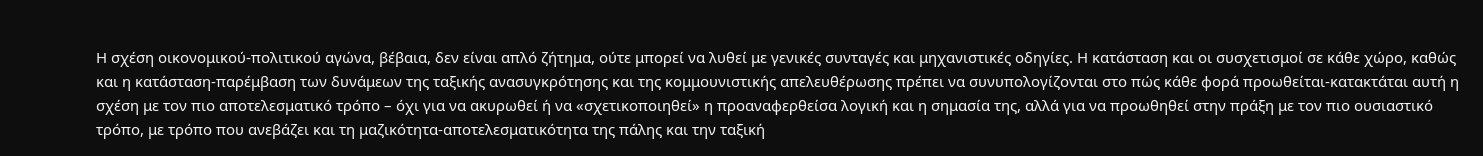Η σχέση οικονομικού-πολιτικού αγώνα, βέβαια, δεν είναι απλό ζήτημα, ούτε μπορεί να λυθεί με γενικές συνταγές και μηχανιστικές οδηγίες. Η κατάσταση και οι συσχετισμοί σε κάθε χώρο, καθώς και η κατάσταση-παρέμβαση των δυνάμεων της ταξικής ανασυγκρότησης και της κομμουνιστικής απελευθέρωσης πρέπει να συνυπολογίζονται στο πώς κάθε φορά προωθείται-κατακτάται αυτή η σχέση με τον πιο αποτελεσματικό τρόπο – όχι για να ακυρωθεί ή να «σχετικοποιηθεί» η προαναφερθείσα λογική και η σημασία της, αλλά για να προωθηθεί στην πράξη με τον πιο ουσιαστικό τρόπο, με τρόπο που ανεβάζει και τη μαζικότητα-αποτελεσματικότητα της πάλης και την ταξική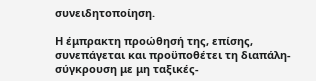συνειδητοποίηση.

Η έμπρακτη προώθησή της, επίσης, συνεπάγεται και προϋποθέτει τη διαπάλη-σύγκρουση με μη ταξικές-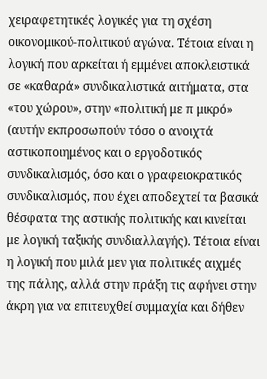χειραφετητικές λογικές για τη σχέση οικονομικού-πολιτικού αγώνα. Τέτοια είναι η λογική που αρκείται ή εμμένει αποκλειστικά σε «καθαρά» συνδικαλιστικά αιτήματα, στα «του χώρου», στην «πολιτική με π μικρό» (αυτήν εκπροσωπούν τόσο ο ανοιχτά αστικοποιημένος και ο εργοδοτικός συνδικαλισμός, όσο και ο γραφειοκρατικός συνδικαλισμός, που έχει αποδεχτεί τα βασικά θέσφατα της αστικής πολιτικής και κινείται με λογική ταξικής συνδιαλλαγής). Τέτοια είναι η λογική που μιλά μεν για πολιτικές αιχμές της πάλης, αλλά στην πράξη τις αφήνει στην άκρη για να επιτευχθεί συμμαχία και δήθεν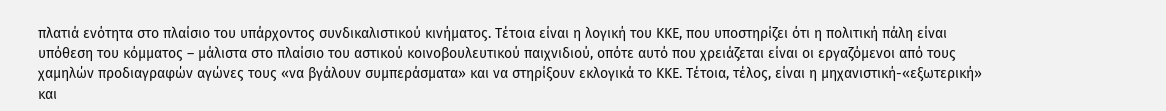πλατιά ενότητα στο πλαίσιο του υπάρχοντος συνδικαλιστικού κινήματος. Τέτοια είναι η λογική του ΚΚΕ, που υποστηρίζει ότι η πολιτική πάλη είναι υπόθεση του κόμματος – μάλιστα στο πλαίσιο του αστικού κοινοβουλευτικού παιχνιδιού, οπότε αυτό που χρειάζεται είναι οι εργαζόμενοι από τους χαμηλών προδιαγραφών αγώνες τους «να βγάλουν συμπεράσματα» και να στηρίξουν εκλογικά το ΚΚΕ. Τέτοια, τέλος, είναι η μηχανιστική-«εξωτερική» και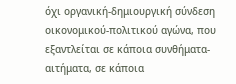όχι οργανική-δημιουργική σύνδεση οικονομικού-πολιτικού αγώνα, που εξαντλείται σε κάποια συνθήματα-αιτήματα, σε κάποια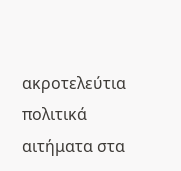ακροτελεύτια πολιτικά αιτήματα στα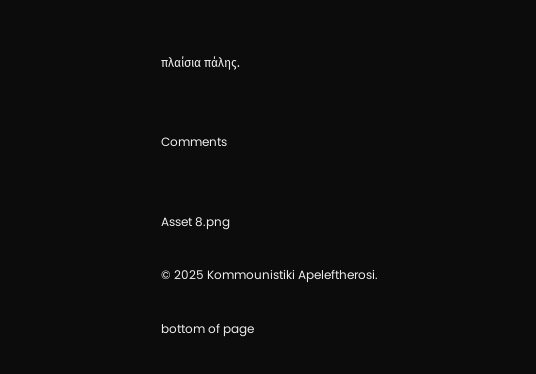πλαίσια πάλης.


Comments


Asset 8.png

© 2025 Kommounistiki Apeleftherosi.

bottom of page